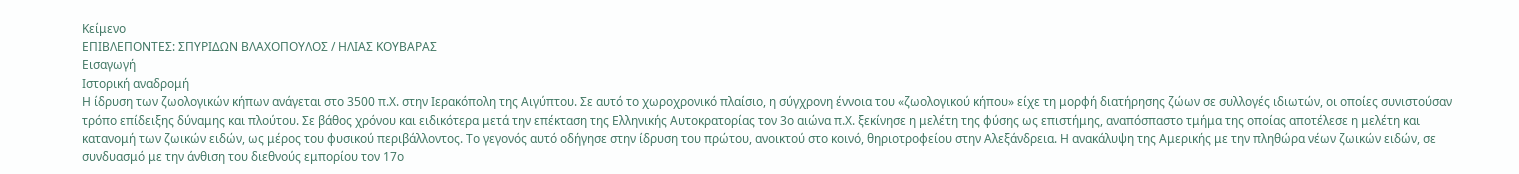Κείμενο
ΕΠΙΒΛΕΠΟΝΤΕΣ: ΣΠΥΡΙΔΩΝ ΒΛΑΧΟΠΟΥΛΟΣ / ΗΛΙΑΣ ΚΟΥΒΑΡΑΣ
Εισαγωγή
Ιστορική αναδρομή
Η ίδρυση των ζωολογικών κήπων ανάγεται στο 3500 π.Χ. στην Ιερακόπολη της Αιγύπτου. Σε αυτό το χωροχρονικό πλαίσιο, η σύγχρονη έννοια του «ζωολογικού κήπου» είχε τη μορφή διατήρησης ζώων σε συλλογές ιδιωτών, οι οποίες συνιστούσαν τρόπο επίδειξης δύναμης και πλούτου. Σε βάθος χρόνου και ειδικότερα μετά την επέκταση της Ελληνικής Αυτοκρατορίας τον 3ο αιώνα π.Χ. ξεκίνησε η μελέτη της φύσης ως επιστήμης, αναπόσπαστο τμήμα της οποίας αποτέλεσε η μελέτη και κατανομή των ζωικών ειδών, ως μέρος του φυσικού περιβάλλοντος. Το γεγονός αυτό οδήγησε στην ίδρυση του πρώτου, ανοικτού στο κοινό, θηριοτροφείου στην Αλεξάνδρεια. Η ανακάλυψη της Αμερικής με την πληθώρα νέων ζωικών ειδών, σε συνδυασμό με την άνθιση του διεθνούς εμπορίου τον 17ο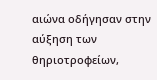αιώνα οδήγησαν στην αύξηση των θηριοτροφείων,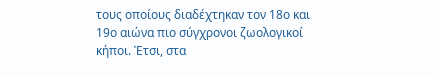τους οποίους διαδέχτηκαν τον 18o και 19o αιώνα πιο σύγχρονοι ζωολογικοί κήποι. Έτσι, στα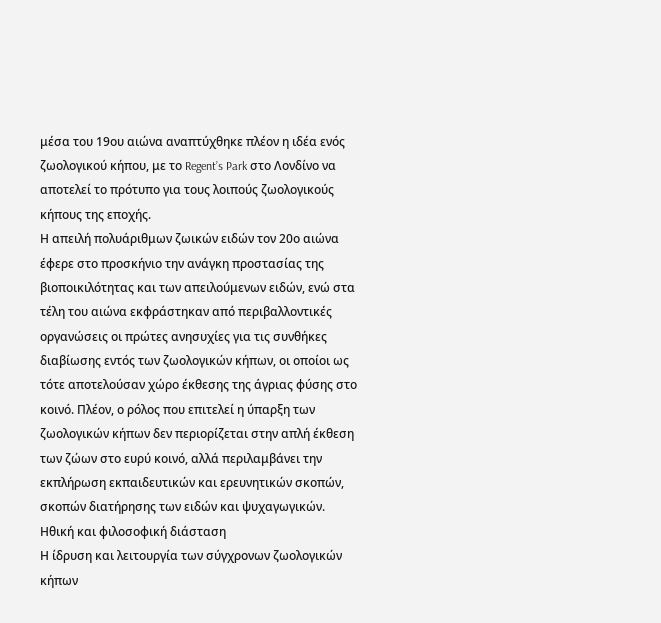μέσα του 19ου αιώνα αναπτύχθηκε πλέον η ιδέα ενός ζωολογικού κήπου, με το Regent’s Park στο Λονδίνο να αποτελεί το πρότυπο για τους λοιπούς ζωολογικούς κήπους της εποχής.
Η απειλή πολυάριθμων ζωικών ειδών τον 20ο αιώνα έφερε στο προσκήνιο την ανάγκη προστασίας της βιοποικιλότητας και των απειλούμενων ειδών, ενώ στα τέλη του αιώνα εκφράστηκαν από περιβαλλοντικές οργανώσεις οι πρώτες ανησυχίες για τις συνθήκες διαβίωσης εντός των ζωολογικών κήπων, οι οποίοι ως τότε αποτελούσαν χώρο έκθεσης της άγριας φύσης στο κοινό. Πλέον, ο ρόλος που επιτελεί η ύπαρξη των ζωολογικών κήπων δεν περιορίζεται στην απλή έκθεση των ζώων στο ευρύ κοινό, αλλά περιλαμβάνει την εκπλήρωση εκπαιδευτικών και ερευνητικών σκοπών, σκοπών διατήρησης των ειδών και ψυχαγωγικών.
Ηθική και φιλοσοφική διάσταση
Η ίδρυση και λειτουργία των σύγχρονων ζωολογικών κήπων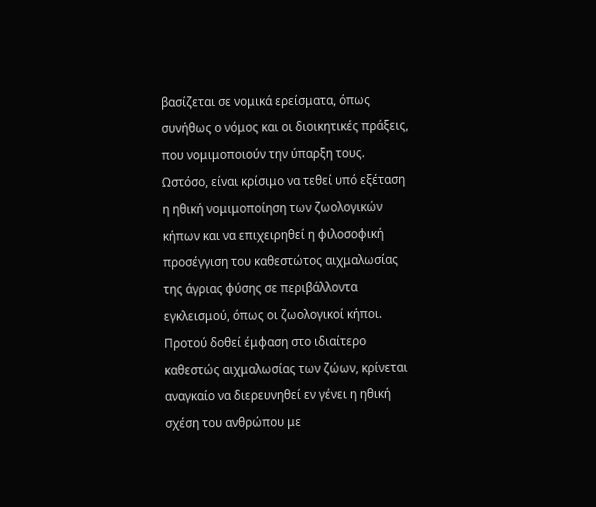βασίζεται σε νομικά ερείσματα, όπως συνήθως ο νόμος και οι διοικητικές πράξεις, που νομιμοποιούν την ύπαρξη τους. Ωστόσο, είναι κρίσιμο να τεθεί υπό εξέταση η ηθική νομιμοποίηση των ζωολογικών κήπων και να επιχειρηθεί η φιλοσοφική προσέγγιση του καθεστώτος αιχμαλωσίας της άγριας φύσης σε περιβάλλοντα εγκλεισμού, όπως οι ζωολογικοί κήποι. Προτού δοθεί έμφαση στο ιδιαίτερο καθεστώς αιχμαλωσίας των ζώων, κρίνεται αναγκαίο να διερευνηθεί εν γένει η ηθική σχέση του ανθρώπου με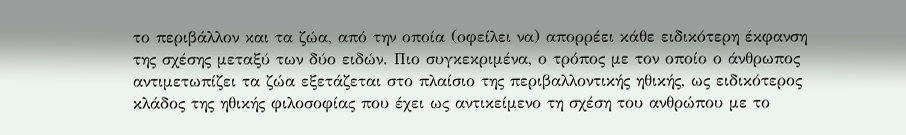το περιβάλλον και τα ζώα, από την οποία (οφείλει να) απορρέει κάθε ειδικότερη έκφανση της σχέσης μεταξύ των δύο ειδών. Πιο συγκεκριμένα, ο τρόπος με τον οποίο ο άνθρωπος αντιμετωπίζει τα ζώα εξετάζεται στο πλαίσιο της περιβαλλοντικής ηθικής, ως ειδικότερος κλάδος της ηθικής φιλοσοφίας που έχει ως αντικείμενο τη σχέση του ανθρώπου με το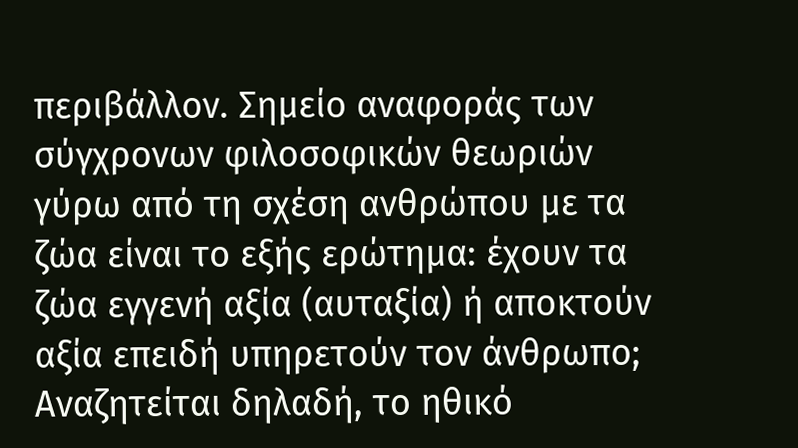περιβάλλον. Σημείο αναφοράς των σύγχρονων φιλοσοφικών θεωριών γύρω από τη σχέση ανθρώπου με τα ζώα είναι το εξής ερώτημα: έχουν τα ζώα εγγενή αξία (αυταξία) ή αποκτούν αξία επειδή υπηρετούν τον άνθρωπο; Αναζητείται δηλαδή, το ηθικό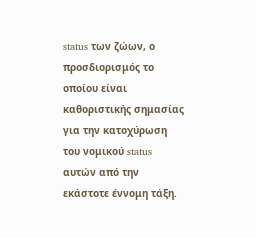status των ζώων, ο προσδιορισμός το οποίου είναι καθοριστικής σημασίας για την κατοχύρωση του νομικού status αυτών από την εκάστοτε έννομη τάξη.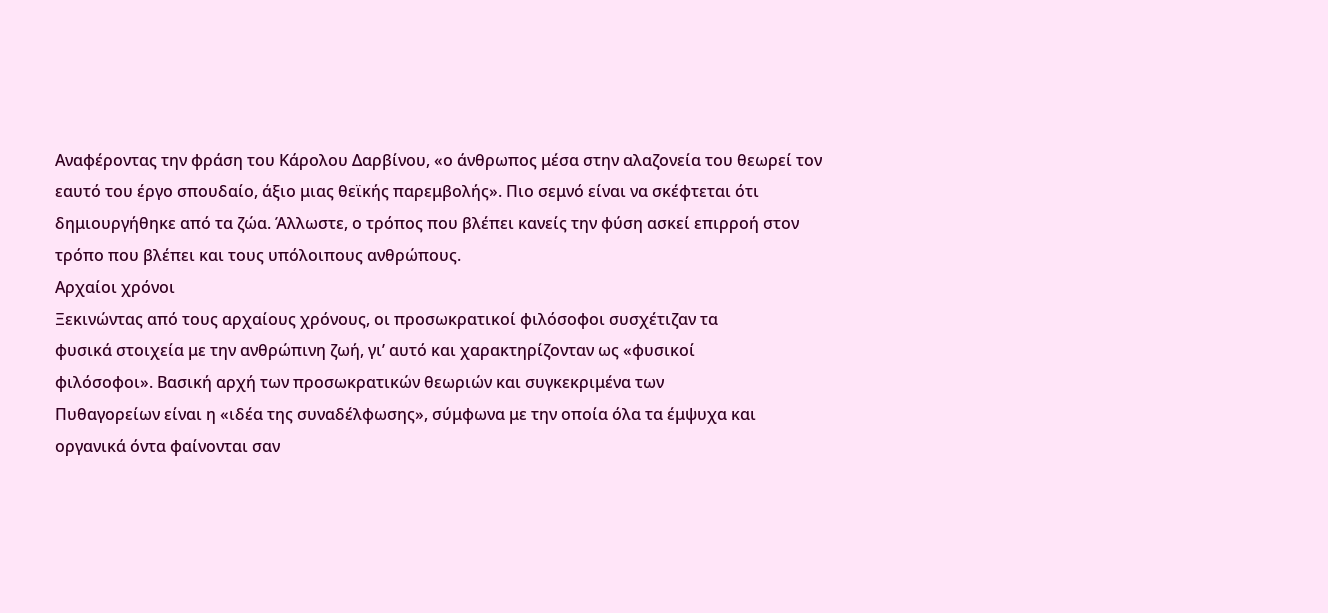Αναφέροντας την φράση του Κάρολου Δαρβίνου, «ο άνθρωπος μέσα στην αλαζονεία του θεωρεί τον εαυτό του έργο σπουδαίο, άξιο μιας θεϊκής παρεμβολής». Πιο σεμνό είναι να σκέφτεται ότι δημιουργήθηκε από τα ζώα. Άλλωστε, ο τρόπος που βλέπει κανείς την φύση ασκεί επιρροή στον τρόπο που βλέπει και τους υπόλοιπους ανθρώπους.
Αρχαίοι χρόνοι
Ξεκινώντας από τους αρχαίους χρόνους, οι προσωκρατικοί φιλόσοφοι συσχέτιζαν τα
φυσικά στοιχεία με την ανθρώπινη ζωή, γι’ αυτό και χαρακτηρίζονταν ως «φυσικοί
φιλόσοφοι». Βασική αρχή των προσωκρατικών θεωριών και συγκεκριμένα των
Πυθαγορείων είναι η «ιδέα της συναδέλφωσης», σύμφωνα με την οποία όλα τα έμψυχα και οργανικά όντα φαίνονται σαν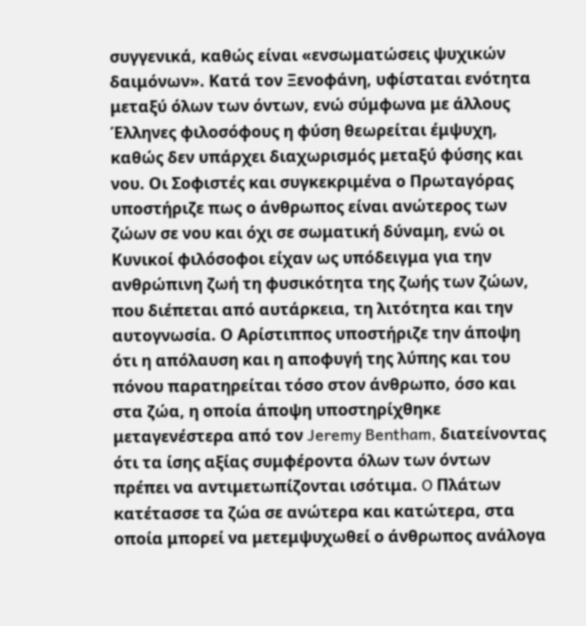συγγενικά, καθώς είναι «ενσωματώσεις ψυχικών δαιμόνων». Κατά τον Ξενοφάνη, υφίσταται ενότητα μεταξύ όλων των όντων, ενώ σύμφωνα με άλλους Έλληνες φιλοσόφους η φύση θεωρείται έμψυχη, καθώς δεν υπάρχει διαχωρισμός μεταξύ φύσης και νου. Οι Σοφιστές και συγκεκριμένα ο Πρωταγόρας υποστήριζε πως ο άνθρωπος είναι ανώτερος των ζώων σε νου και όχι σε σωματική δύναμη, ενώ οι Κυνικοί φιλόσοφοι είχαν ως υπόδειγμα για την ανθρώπινη ζωή τη φυσικότητα της ζωής των ζώων, που διέπεται από αυτάρκεια, τη λιτότητα και την αυτογνωσία. Ο Αρίστιππος υποστήριζε την άποψη ότι η απόλαυση και η αποφυγή της λύπης και του πόνου παρατηρείται τόσο στον άνθρωπο, όσο και στα ζώα, η οποία άποψη υποστηρίχθηκε μεταγενέστερα από τον Jeremy Bentham, διατείνοντας ότι τα ίσης αξίας συμφέροντα όλων των όντων πρέπει να αντιμετωπίζονται ισότιμα. O Πλάτων κατέτασσε τα ζώα σε ανώτερα και κατώτερα, στα οποία μπορεί να μετεμψυχωθεί ο άνθρωπος ανάλογα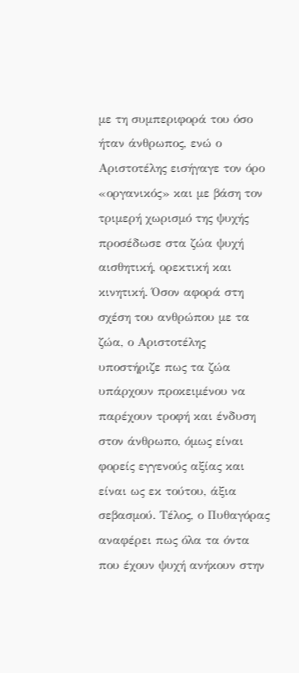με τη συμπεριφορά του όσο ήταν άνθρωπος, ενώ ο Αριστοτέλης εισήγαγε τον όρο «οργανικός» και με βάση τον τριμερή χωρισμό της ψυχής προσέδωσε στα ζώα ψυχή αισθητική, ορεκτική και κινητική. Όσον αφορά στη σχέση του ανθρώπου με τα ζώα, ο Αριστοτέλης υποστήριζε πως τα ζώα υπάρχουν προκειμένου να παρέχουν τροφή και ένδυση στον άνθρωπο, όμως είναι φορείς εγγενούς αξίας και είναι ως εκ τούτου, άξια σεβασμού. Τέλος, ο Πυθαγόρας αναφέρει πως όλα τα όντα που έχουν ψυχή ανήκουν στην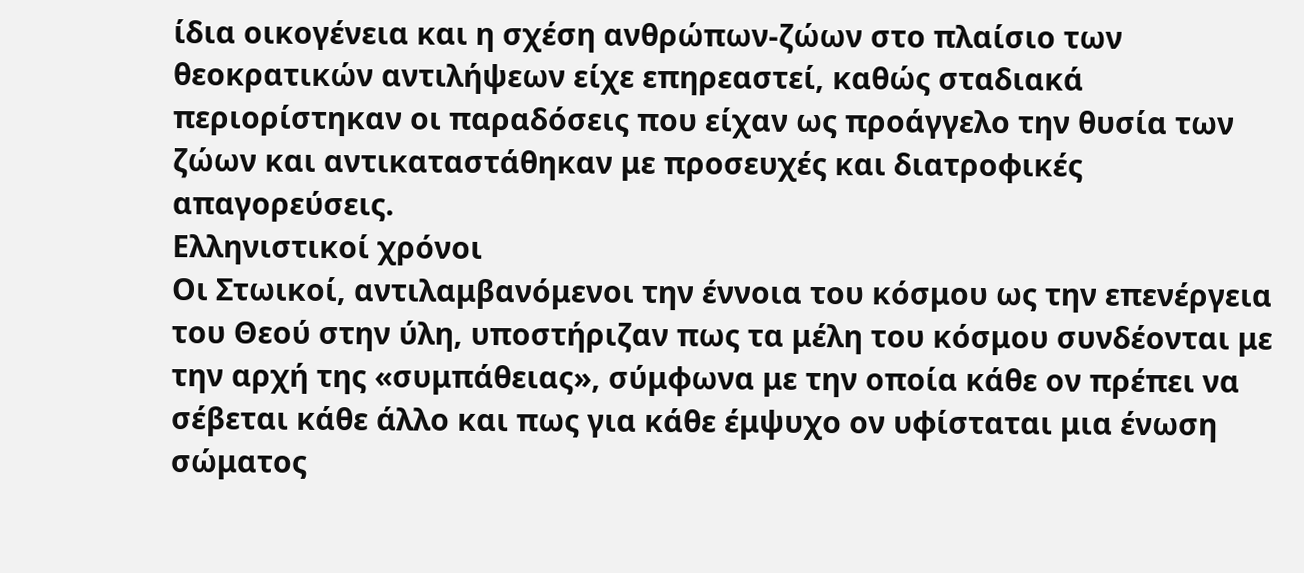ίδια οικογένεια και η σχέση ανθρώπων-ζώων στο πλαίσιο των θεοκρατικών αντιλήψεων είχε επηρεαστεί, καθώς σταδιακά περιορίστηκαν οι παραδόσεις που είχαν ως προάγγελο την θυσία των ζώων και αντικαταστάθηκαν με προσευχές και διατροφικές απαγορεύσεις.
Ελληνιστικοί χρόνοι
Οι Στωικοί, αντιλαμβανόμενοι την έννοια του κόσμου ως την επενέργεια του Θεού στην ύλη, υποστήριζαν πως τα μέλη του κόσμου συνδέονται με την αρχή της «συμπάθειας», σύμφωνα με την οποία κάθε ον πρέπει να σέβεται κάθε άλλο και πως για κάθε έμψυχο ον υφίσταται μια ένωση σώματος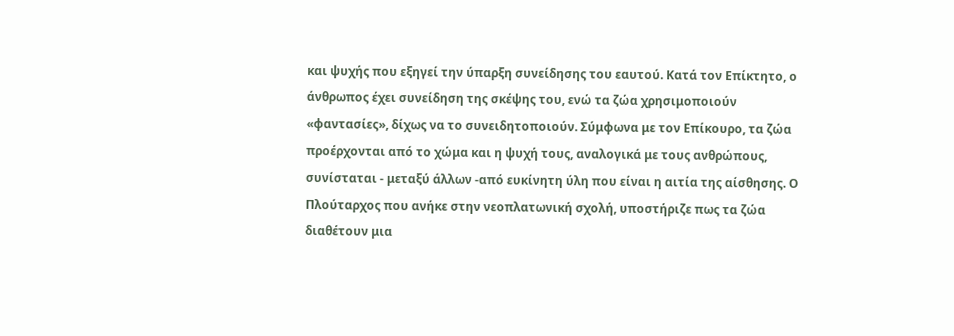και ψυχής που εξηγεί την ύπαρξη συνείδησης του εαυτού. Κατά τον Επίκτητο, ο άνθρωπος έχει συνείδηση της σκέψης του, ενώ τα ζώα χρησιμοποιούν «φαντασίες», δίχως να το συνειδητοποιούν. Σύμφωνα με τον Επίκουρο, τα ζώα προέρχονται από το χώμα και η ψυχή τους, αναλογικά με τους ανθρώπους, συνίσταται - μεταξύ άλλων -από ευκίνητη ύλη που είναι η αιτία της αίσθησης. Ο Πλούταρχος που ανήκε στην νεοπλατωνική σχολή, υποστήριζε πως τα ζώα διαθέτουν μια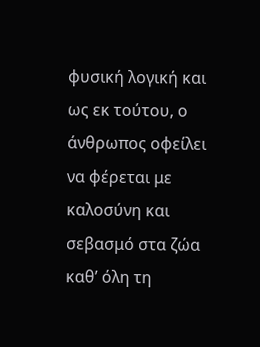φυσική λογική και ως εκ τούτου, ο άνθρωπος οφείλει να φέρεται με καλοσύνη και σεβασμό στα ζώα καθ’ όλη τη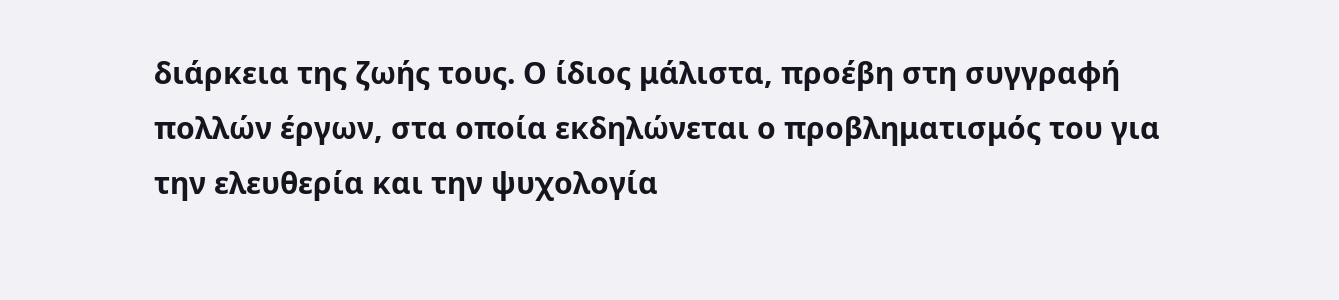διάρκεια της ζωής τους. Ο ίδιος μάλιστα, προέβη στη συγγραφή πολλών έργων, στα οποία εκδηλώνεται ο προβληματισμός του για την ελευθερία και την ψυχολογία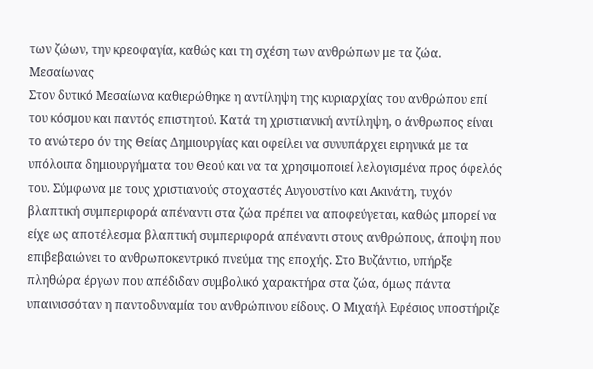των ζώων, την κρεοφαγία, καθώς και τη σχέση των ανθρώπων με τα ζώα.
Μεσαίωνας
Στον δυτικό Μεσαίωνα καθιερώθηκε η αντίληψη της κυριαρχίας του ανθρώπου επί του κόσμου και παντός επιστητού. Κατά τη χριστιανική αντίληψη, ο άνθρωπος είναι το ανώτερο όν της Θείας Δημιουργίας και οφείλει να συνυπάρχει ειρηνικά με τα υπόλοιπα δημιουργήματα του Θεού και να τα χρησιμοποιεί λελογισμένα προς όφελός του. Σύμφωνα με τους χριστιανούς στοχαστές Αυγουστίνο και Ακινάτη, τυχόν βλαπτική συμπεριφορά απέναντι στα ζώα πρέπει να αποφεύγεται, καθώς μπορεί να είχε ως αποτέλεσμα βλαπτική συμπεριφορά απέναντι στους ανθρώπους, άποψη που επιβεβαιώνει το ανθρωποκεντρικό πνεύμα της εποχής. Στο Βυζάντιο, υπήρξε πληθώρα έργων που απέδιδαν συμβολικό χαρακτήρα στα ζώα, όμως πάντα υπαινισσόταν η παντοδυναμία του ανθρώπινου είδους. Ο Μιχαήλ Εφέσιος υποστήριζε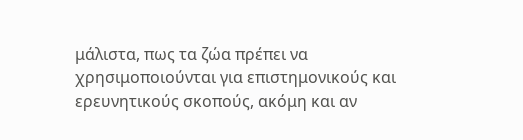μάλιστα, πως τα ζώα πρέπει να χρησιμοποιούνται για επιστημονικούς και ερευνητικούς σκοπούς, ακόμη και αν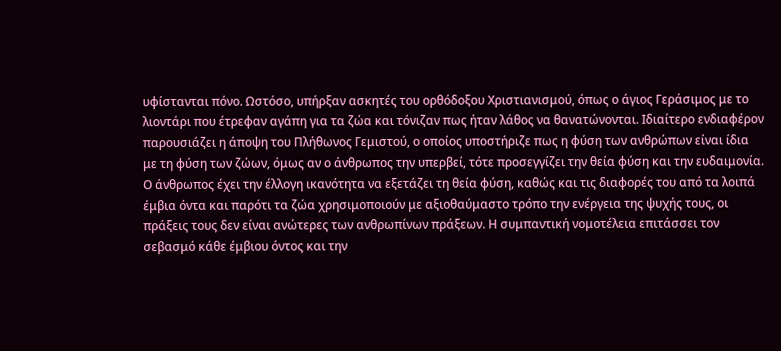υφίστανται πόνο. Ωστόσο, υπήρξαν ασκητές του ορθόδοξου Χριστιανισμού, όπως ο άγιος Γεράσιμος με το λιοντάρι που έτρεφαν αγάπη για τα ζώα και τόνιζαν πως ήταν λάθος να θανατώνονται. Ιδιαίτερο ενδιαφέρον παρουσιάζει η άποψη του Πλήθωνος Γεμιστού, ο οποίος υποστήριζε πως η φύση των ανθρώπων είναι ίδια με τη φύση των ζώων, όμως αν ο άνθρωπος την υπερβεί, τότε προσεγγίζει την θεία φύση και την ευδαιμονία. Ο άνθρωπος έχει την έλλογη ικανότητα να εξετάζει τη θεία φύση, καθώς και τις διαφορές του από τα λοιπά έμβια όντα και παρότι τα ζώα χρησιμοποιούν με αξιοθαύμαστο τρόπο την ενέργεια της ψυχής τους, οι πράξεις τους δεν είναι ανώτερες των ανθρωπίνων πράξεων. Η συμπαντική νομοτέλεια επιτάσσει τον σεβασμό κάθε έμβιου όντος και την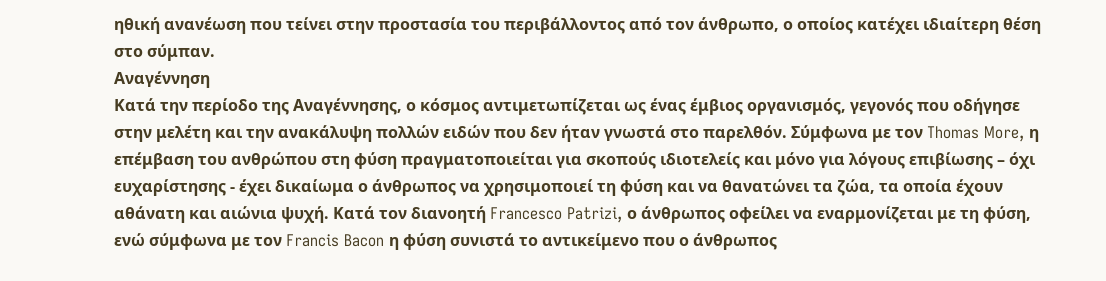ηθική ανανέωση που τείνει στην προστασία του περιβάλλοντος από τον άνθρωπο, ο οποίος κατέχει ιδιαίτερη θέση στο σύμπαν.
Αναγέννηση
Κατά την περίοδο της Αναγέννησης, ο κόσμος αντιμετωπίζεται ως ένας έμβιος οργανισμός, γεγονός που οδήγησε στην μελέτη και την ανακάλυψη πολλών ειδών που δεν ήταν γνωστά στο παρελθόν. Σύμφωνα με τον Thomas More, η επέμβαση του ανθρώπου στη φύση πραγματοποιείται για σκοπούς ιδιοτελείς και μόνο για λόγους επιβίωσης – όχι ευχαρίστησης - έχει δικαίωμα ο άνθρωπος να χρησιμοποιεί τη φύση και να θανατώνει τα ζώα, τα οποία έχουν αθάνατη και αιώνια ψυχή. Κατά τον διανοητή Francesco Patrizi, ο άνθρωπος οφείλει να εναρμονίζεται με τη φύση, ενώ σύμφωνα με τον Francis Bacon η φύση συνιστά το αντικείμενο που ο άνθρωπος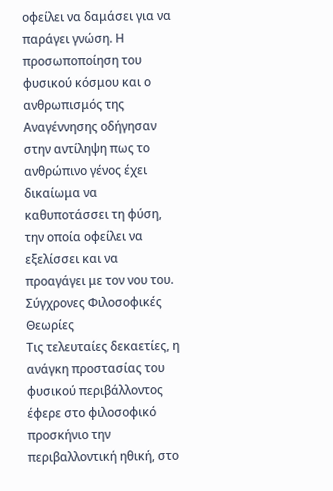οφείλει να δαμάσει για να παράγει γνώση. Η προσωποποίηση του φυσικού κόσμου και ο ανθρωπισμός της Αναγέννησης οδήγησαν στην αντίληψη πως το ανθρώπινο γένος έχει δικαίωμα να καθυποτάσσει τη φύση, την οποία οφείλει να εξελίσσει και να προαγάγει με τον νου του.
Σύγχρονες Φιλοσοφικές Θεωρίες
Τις τελευταίες δεκαετίες, η ανάγκη προστασίας του φυσικού περιβάλλοντος έφερε στο φιλοσοφικό προσκήνιο την περιβαλλοντική ηθική, στο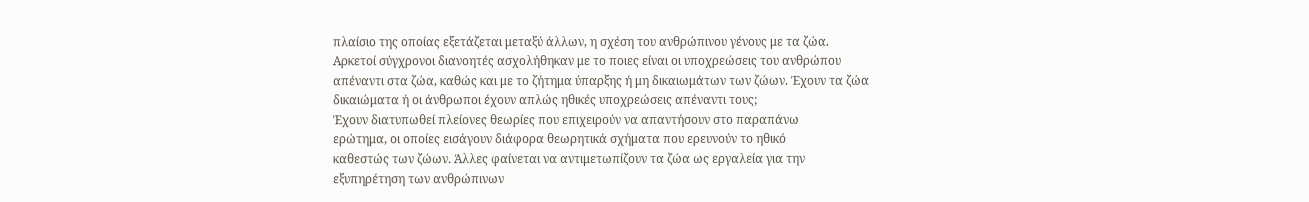πλαίσιο της οποίας εξετάζεται μεταξύ άλλων, η σχέση του ανθρώπινου γένους με τα ζώα. Αρκετοί σύγχρονοι διανοητές ασχολήθηκαν με το ποιες είναι οι υποχρεώσεις του ανθρώπου απέναντι στα ζώα, καθώς και με το ζήτημα ύπαρξης ή μη δικαιωμάτων των ζώων. Έχουν τα ζώα δικαιώματα ή οι άνθρωποι έχουν απλώς ηθικές υποχρεώσεις απέναντι τους;
Έχουν διατυπωθεί πλείονες θεωρίες που επιχειρούν να απαντήσουν στο παραπάνω
ερώτημα, οι οποίες εισάγουν διάφορα θεωρητικά σχήματα που ερευνούν το ηθικό
καθεστώς των ζώων. Άλλες φαίνεται να αντιμετωπίζουν τα ζώα ως εργαλεία για την
εξυπηρέτηση των ανθρώπινων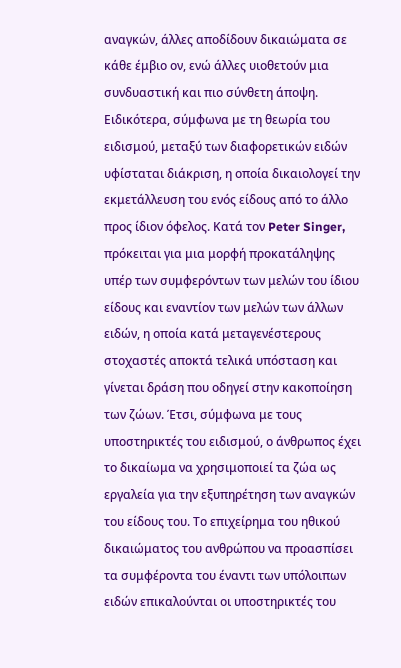αναγκών, άλλες αποδίδουν δικαιώματα σε κάθε έμβιο ον, ενώ άλλες υιοθετούν μια συνδυαστική και πιο σύνθετη άποψη.
Ειδικότερα, σύμφωνα με τη θεωρία του ειδισμού, μεταξύ των διαφορετικών ειδών υφίσταται διάκριση, η οποία δικαιολογεί την εκμετάλλευση του ενός είδους από το άλλο προς ίδιον όφελος. Κατά τον Peter Singer, πρόκειται για μια μορφή προκατάληψης υπέρ των συμφερόντων των μελών του ίδιου είδους και εναντίον των μελών των άλλων ειδών, η οποία κατά μεταγενέστερους στοχαστές αποκτά τελικά υπόσταση και γίνεται δράση που οδηγεί στην κακοποίηση των ζώων. Έτσι, σύμφωνα με τους υποστηρικτές του ειδισμού, ο άνθρωπος έχει το δικαίωμα να χρησιμοποιεί τα ζώα ως εργαλεία για την εξυπηρέτηση των αναγκών του είδους του. Το επιχείρημα του ηθικού δικαιώματος του ανθρώπου να προασπίσει τα συμφέροντα του έναντι των υπόλοιπων ειδών επικαλούνται οι υποστηρικτές του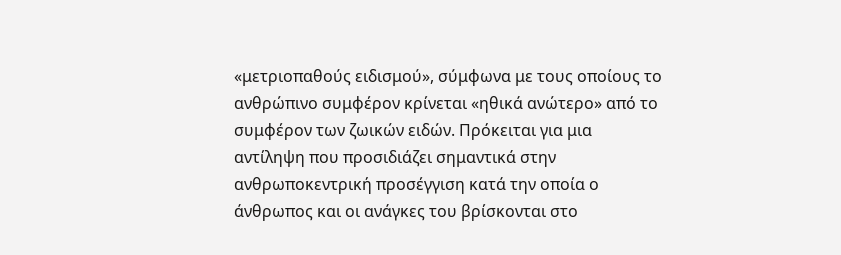«μετριοπαθούς ειδισμού», σύμφωνα με τους οποίους το ανθρώπινο συμφέρον κρίνεται «ηθικά ανώτερο» από το συμφέρον των ζωικών ειδών. Πρόκειται για μια αντίληψη που προσιδιάζει σημαντικά στην ανθρωποκεντρική προσέγγιση κατά την οποία ο άνθρωπος και οι ανάγκες του βρίσκονται στο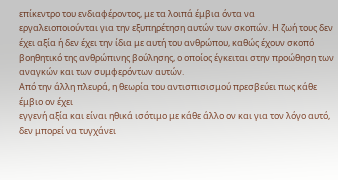επίκεντρο του ενδιαφέροντος, με τα λοιπά έμβια όντα να εργαλειοποιούνται για την εξυπηρέτηση αυτών των σκοπών. Η ζωή τους δεν έχει αξία ή δεν έχει την ίδια με αυτή του ανθρώπου, καθώς έχουν σκοπό βοηθητικό της ανθρώπινης βούλησης, ο οποίος έγκειται στην προώθηση των αναγκών και των συμφερόντων αυτών.
Από την άλλη πλευρά, η θεωρία του αντισπισισμού πρεσβεύει πως κάθε έμβιο ον έχει
εγγενή αξία και είναι ηθικά ισότιμο με κάθε άλλο ον και για τον λόγο αυτό, δεν μπορεί να τυγχάνει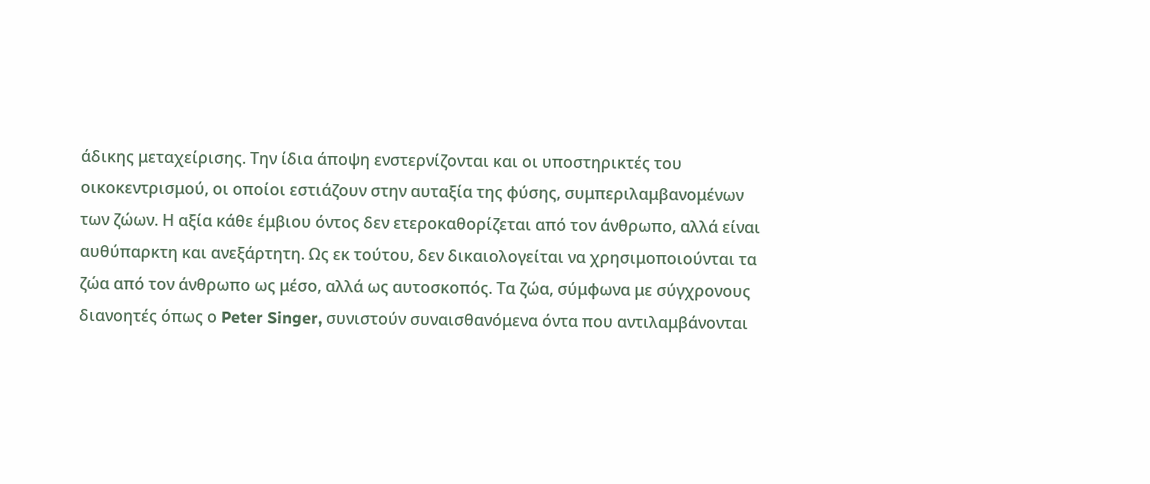άδικης μεταχείρισης. Την ίδια άποψη ενστερνίζονται και οι υποστηρικτές του οικοκεντρισμού, οι οποίοι εστιάζουν στην αυταξία της φύσης, συμπεριλαμβανομένων των ζώων. Η αξία κάθε έμβιου όντος δεν ετεροκαθορίζεται από τον άνθρωπο, αλλά είναι αυθύπαρκτη και ανεξάρτητη. Ως εκ τούτου, δεν δικαιολογείται να χρησιμοποιούνται τα ζώα από τον άνθρωπο ως μέσο, αλλά ως αυτοσκοπός. Τα ζώα, σύμφωνα με σύγχρονους διανοητές όπως ο Peter Singer, συνιστούν συναισθανόμενα όντα που αντιλαμβάνονται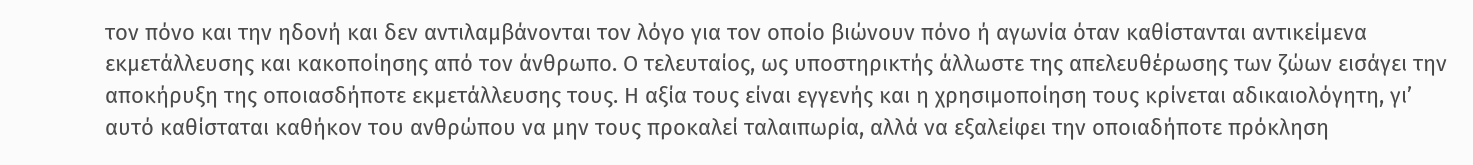τον πόνο και την ηδονή και δεν αντιλαμβάνονται τον λόγο για τον οποίο βιώνουν πόνο ή αγωνία όταν καθίστανται αντικείμενα εκμετάλλευσης και κακοποίησης από τον άνθρωπο. Ο τελευταίος, ως υποστηρικτής άλλωστε της απελευθέρωσης των ζώων εισάγει την αποκήρυξη της οποιασδήποτε εκμετάλλευσης τους. Η αξία τους είναι εγγενής και η χρησιμοποίηση τους κρίνεται αδικαιολόγητη, γι’ αυτό καθίσταται καθήκον του ανθρώπου να μην τους προκαλεί ταλαιπωρία, αλλά να εξαλείφει την οποιαδήποτε πρόκληση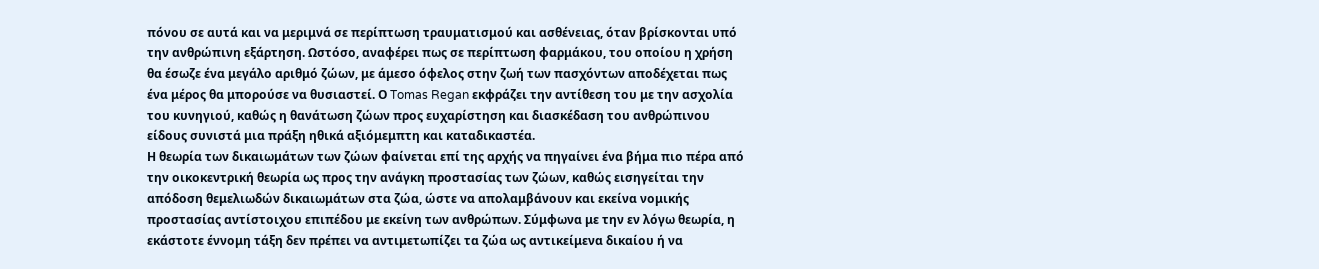πόνου σε αυτά και να μεριμνά σε περίπτωση τραυματισμού και ασθένειας, όταν βρίσκονται υπό την ανθρώπινη εξάρτηση. Ωστόσο, αναφέρει πως σε περίπτωση φαρμάκου, του οποίου η χρήση θα έσωζε ένα μεγάλο αριθμό ζώων, με άμεσο όφελος στην ζωή των πασχόντων αποδέχεται πως ένα μέρος θα μπορούσε να θυσιαστεί. Ο Tomas Regan εκφράζει την αντίθεση του με την ασχολία του κυνηγιού, καθώς η θανάτωση ζώων προς ευχαρίστηση και διασκέδαση του ανθρώπινου είδους συνιστά μια πράξη ηθικά αξιόμεμπτη και καταδικαστέα.
Η θεωρία των δικαιωμάτων των ζώων φαίνεται επί της αρχής να πηγαίνει ένα βήμα πιο πέρα από την οικοκεντρική θεωρία ως προς την ανάγκη προστασίας των ζώων, καθώς εισηγείται την απόδοση θεμελιωδών δικαιωμάτων στα ζώα, ώστε να απολαμβάνουν και εκείνα νομικής προστασίας αντίστοιχου επιπέδου με εκείνη των ανθρώπων. Σύμφωνα με την εν λόγω θεωρία, η εκάστοτε έννομη τάξη δεν πρέπει να αντιμετωπίζει τα ζώα ως αντικείμενα δικαίου ή να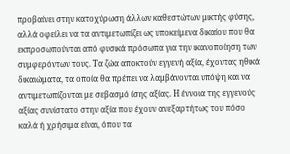προβαίνει στην κατοχύρωση άλλων καθεστώτων μικτής φύσης, αλλά οφείλει να τα αντιμετωπίζει ως υποκείμενα δικαίου που θα εκπροσωπούνται από φυσικά πρόσωπα για την ικανοποίηση των συμφερόντων τους. Τα ζώα αποκτούν εγγενή αξία, έχοντας ηθικά δικαιώματα, τα οποία θα πρέπει να λαμβάνονται υπόψη και να αντιμετωπίζονται με σεβασμό ίσης αξίας. Η έννοια της εγγενούς αξίας συνίστατο στην αξία που έχουν ανεξαρτήτως του πόσο καλά ή χρήσιμα είναι, όπου τα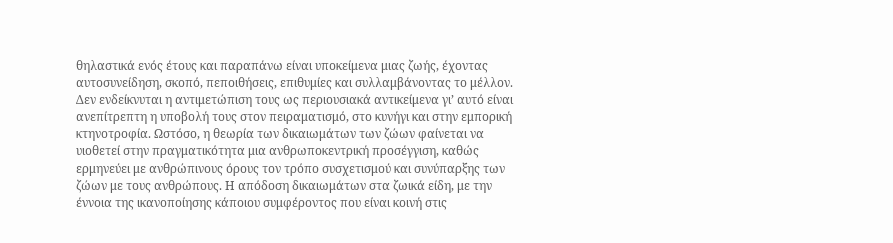θηλαστικά ενός έτους και παραπάνω είναι υποκείμενα μιας ζωής, έχοντας αυτοσυνείδηση, σκοπό, πεποιθήσεις, επιθυμίες και συλλαμβάνοντας το μέλλον. Δεν ενδείκνυται η αντιμετώπιση τους ως περιουσιακά αντικείμενα γι’ αυτό είναι ανεπίτρεπτη η υποβολή τους στον πειραματισμό, στο κυνήγι και στην εμπορική κτηνοτροφία. Ωστόσο, η θεωρία των δικαιωμάτων των ζώων φαίνεται να υιοθετεί στην πραγματικότητα μια ανθρωποκεντρική προσέγγιση, καθώς ερμηνεύει με ανθρώπινους όρους τον τρόπο συσχετισμού και συνύπαρξης των ζώων με τους ανθρώπους. Η απόδοση δικαιωμάτων στα ζωικά είδη, με την έννοια της ικανοποίησης κάποιου συμφέροντος που είναι κοινή στις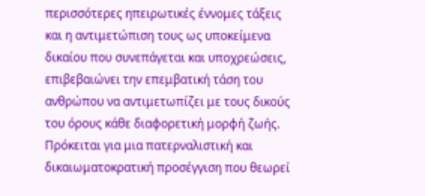περισσότερες ηπειρωτικές έννομες τάξεις και η αντιμετώπιση τους ως υποκείμενα δικαίου που συνεπάγεται και υποχρεώσεις, επιβεβαιώνει την επεμβατική τάση του ανθρώπου να αντιμετωπίζει με τους δικούς του όρους κάθε διαφορετική μορφή ζωής. Πρόκειται για μια πατερναλιστική και δικαιωματοκρατική προσέγγιση που θεωρεί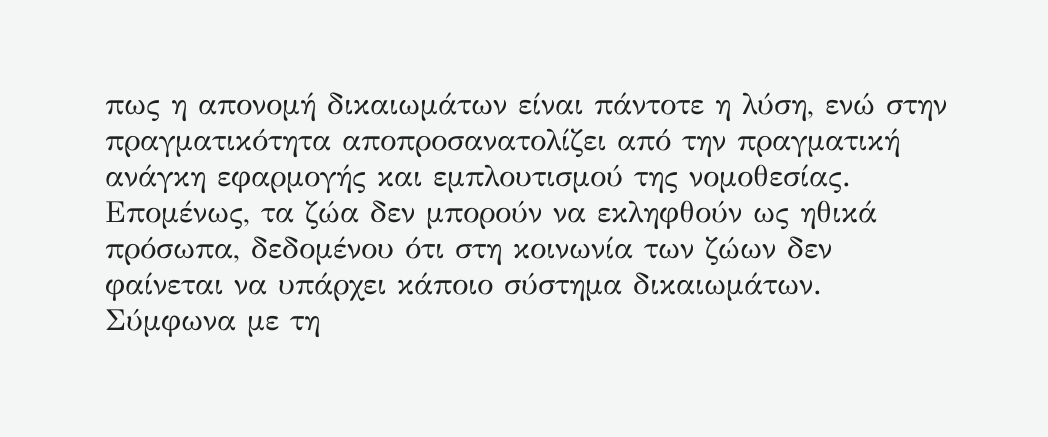πως η απονομή δικαιωμάτων είναι πάντοτε η λύση, ενώ στην πραγματικότητα αποπροσανατολίζει από την πραγματική ανάγκη εφαρμογής και εμπλουτισμού της νομοθεσίας. Επομένως, τα ζώα δεν μπορούν να εκληφθούν ως ηθικά πρόσωπα, δεδομένου ότι στη κοινωνία των ζώων δεν φαίνεται να υπάρχει κάποιο σύστημα δικαιωμάτων.
Σύμφωνα με τη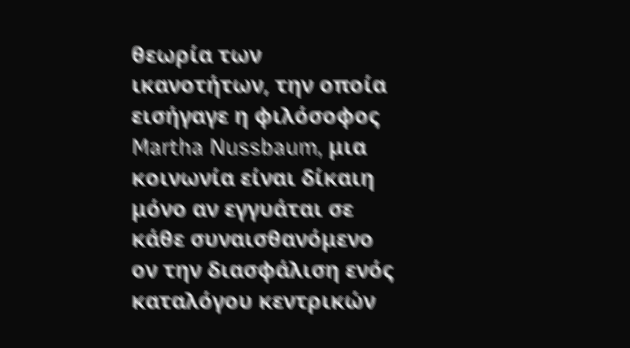θεωρία των ικανοτήτων, την οποία εισήγαγε η φιλόσοφος Martha Nussbaum, μια κοινωνία είναι δίκαιη μόνο αν εγγυάται σε κάθε συναισθανόμενο ον την διασφάλιση ενός καταλόγου κεντρικών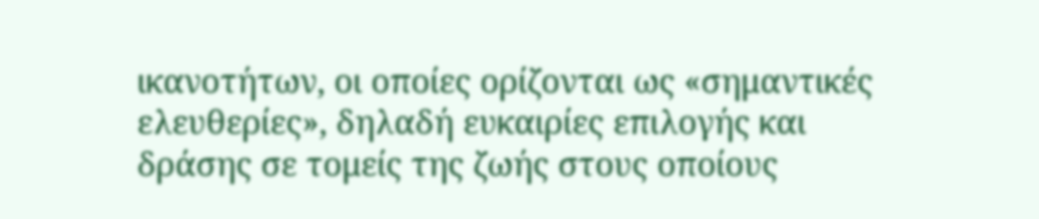ικανοτήτων, οι οποίες ορίζονται ως «σημαντικές ελευθερίες», δηλαδή ευκαιρίες επιλογής και δράσης σε τομείς της ζωής στους οποίους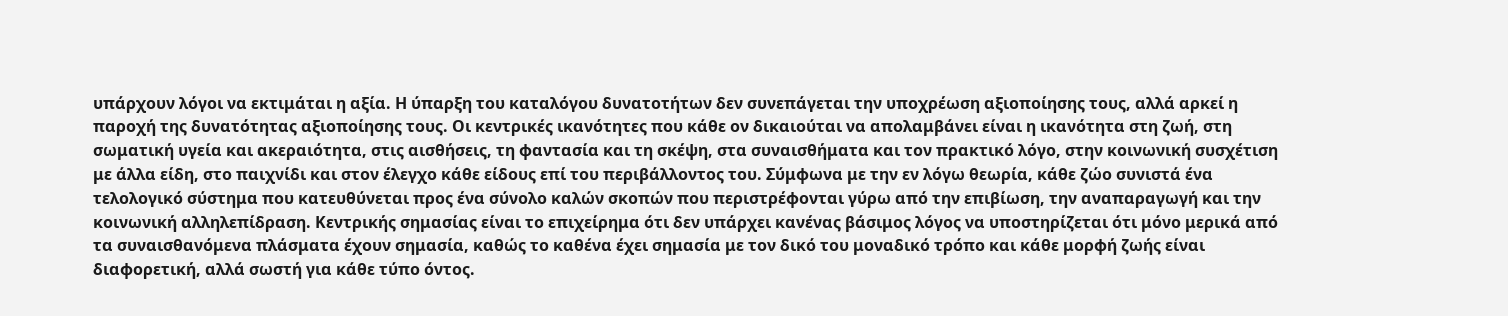υπάρχουν λόγοι να εκτιμάται η αξία. Η ύπαρξη του καταλόγου δυνατοτήτων δεν συνεπάγεται την υποχρέωση αξιοποίησης τους, αλλά αρκεί η παροχή της δυνατότητας αξιοποίησης τους. Οι κεντρικές ικανότητες που κάθε ον δικαιούται να απολαμβάνει είναι η ικανότητα στη ζωή, στη σωματική υγεία και ακεραιότητα, στις αισθήσεις, τη φαντασία και τη σκέψη, στα συναισθήματα και τον πρακτικό λόγο, στην κοινωνική συσχέτιση με άλλα είδη, στο παιχνίδι και στον έλεγχο κάθε είδους επί του περιβάλλοντος του. Σύμφωνα με την εν λόγω θεωρία, κάθε ζώο συνιστά ένα τελολογικό σύστημα που κατευθύνεται προς ένα σύνολο καλών σκοπών που περιστρέφονται γύρω από την επιβίωση, την αναπαραγωγή και την κοινωνική αλληλεπίδραση. Κεντρικής σημασίας είναι το επιχείρημα ότι δεν υπάρχει κανένας βάσιμος λόγος να υποστηρίζεται ότι μόνο μερικά από τα συναισθανόμενα πλάσματα έχουν σημασία, καθώς το καθένα έχει σημασία με τον δικό του μοναδικό τρόπο και κάθε μορφή ζωής είναι διαφορετική, αλλά σωστή για κάθε τύπο όντος.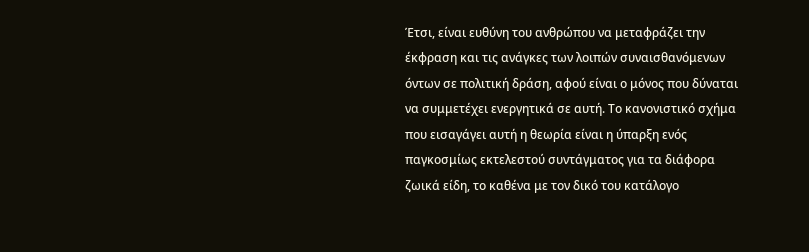Έτσι, είναι ευθύνη του ανθρώπου να μεταφράζει την έκφραση και τις ανάγκες των λοιπών συναισθανόμενων όντων σε πολιτική δράση, αφού είναι ο μόνος που δύναται να συμμετέχει ενεργητικά σε αυτή. Το κανονιστικό σχήμα που εισαγάγει αυτή η θεωρία είναι η ύπαρξη ενός παγκοσμίως εκτελεστού συντάγματος για τα διάφορα ζωικά είδη, το καθένα με τον δικό του κατάλογο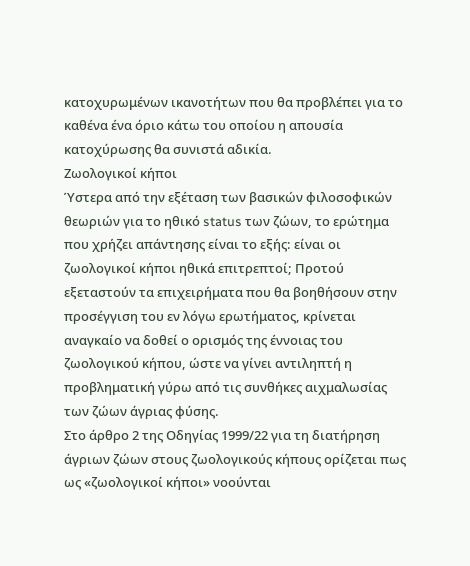κατοχυρωμένων ικανοτήτων που θα προβλέπει για το καθένα ένα όριο κάτω του οποίου η απουσία κατοχύρωσης θα συνιστά αδικία.
Ζωολογικοί κήποι
Ύστερα από την εξέταση των βασικών φιλοσοφικών θεωριών για το ηθικό status των ζώων, το ερώτημα που χρήζει απάντησης είναι το εξής: είναι οι ζωολογικοί κήποι ηθικά επιτρεπτοί; Προτού εξεταστούν τα επιχειρήματα που θα βοηθήσουν στην προσέγγιση του εν λόγω ερωτήματος, κρίνεται αναγκαίο να δοθεί ο ορισμός της έννοιας του ζωολογικού κήπου, ώστε να γίνει αντιληπτή η προβληματική γύρω από τις συνθήκες αιχμαλωσίας των ζώων άγριας φύσης.
Στο άρθρο 2 της Οδηγίας 1999/22 για τη διατήρηση άγριων ζώων στους ζωολογικούς κήπους ορίζεται πως ως «ζωολογικοί κήποι» νοούνται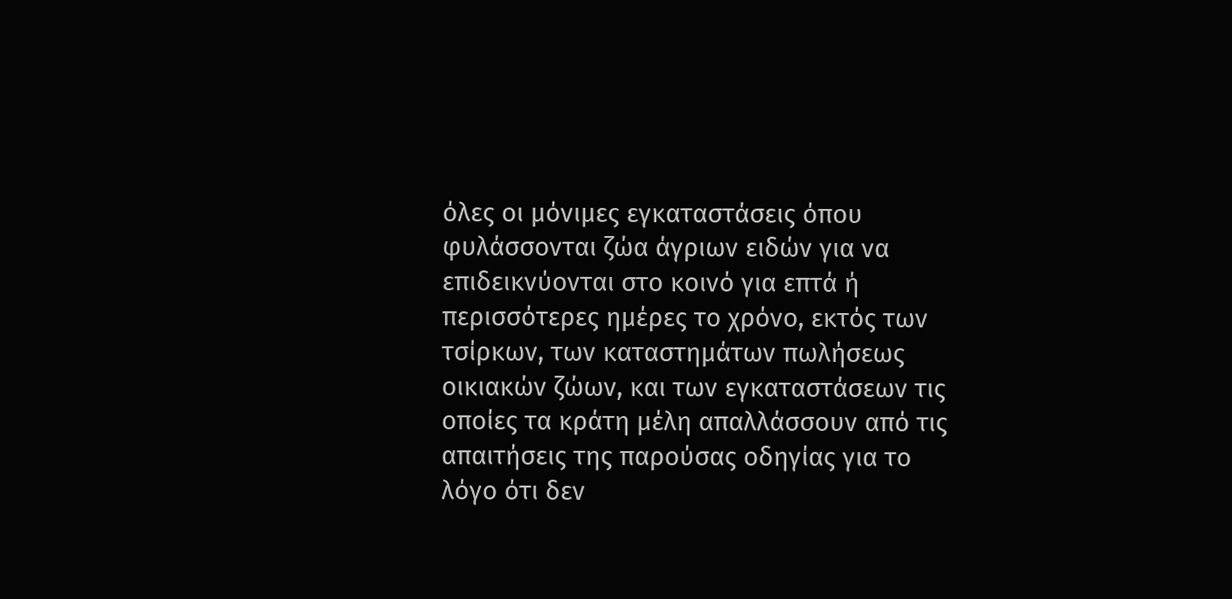όλες οι μόνιμες εγκαταστάσεις όπου φυλάσσονται ζώα άγριων ειδών για να επιδεικνύονται στο κοινό για επτά ή περισσότερες ημέρες το χρόνο, εκτός των τσίρκων, των καταστημάτων πωλήσεως οικιακών ζώων, και των εγκαταστάσεων τις οποίες τα κράτη μέλη απαλλάσσουν από τις απαιτήσεις της παρούσας οδηγίας για το λόγο ότι δεν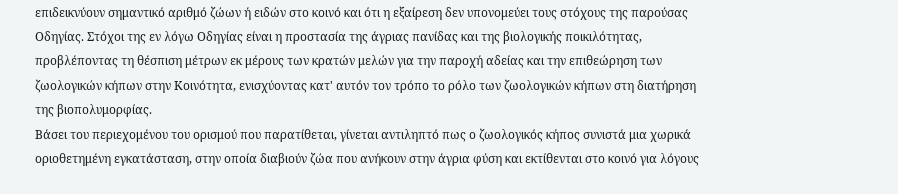επιδεικνύουν σημαντικό αριθμό ζώων ή ειδών στο κοινό και ότι η εξαίρεση δεν υπονομεύει τους στόχους της παρούσας Οδηγίας. Στόχοι της εν λόγω Οδηγίας είναι η προστασία της άγριας πανίδας και της βιολογικής ποικιλότητας, προβλέποντας τη θέσπιση μέτρων εκ μέρους των κρατών μελών για την παροχή αδείας και την επιθεώρηση των ζωολογικών κήπων στην Κοινότητα, ενισχύοντας κατ' αυτόν τον τρόπο το ρόλο των ζωολογικών κήπων στη διατήρηση της βιοπολυμορφίας.
Βάσει του περιεχομένου του ορισμού που παρατίθεται, γίνεται αντιληπτό πως ο ζωολογικός κήπος συνιστά μια χωρικά οριοθετημένη εγκατάσταση, στην οποία διαβιούν ζώα που ανήκουν στην άγρια φύση και εκτίθενται στο κοινό για λόγους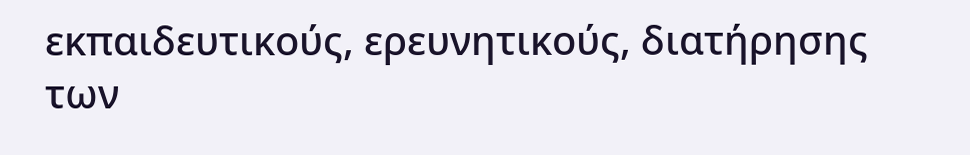εκπαιδευτικούς, ερευνητικούς, διατήρησης των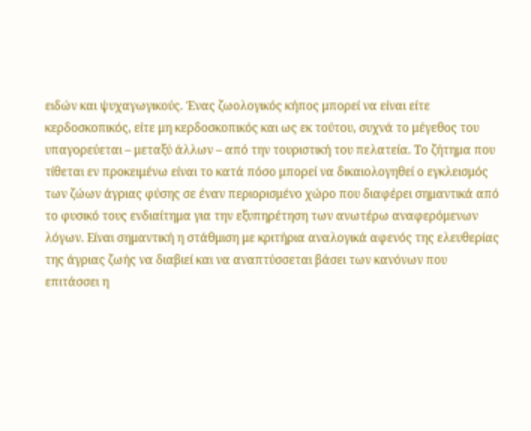ειδών και ψυχαγωγικούς. Ένας ζωολογικός κήπος μπορεί να είναι είτε κερδοσκοπικός, είτε μη κερδοσκοπικός και ως εκ τούτου, συχνά το μέγεθος του υπαγορεύεται – μεταξύ άλλων – από την τουριστική του πελατεία. Το ζήτημα που τίθεται εν προκειμένω είναι το κατά πόσο μπορεί να δικαιολογηθεί ο εγκλεισμός των ζώων άγριας φύσης σε έναν περιορισμένο χώρο που διαφέρει σημαντικά από το φυσικό τους ενδιαίτημα για την εξυπηρέτηση των ανωτέρω αναφερόμενων λόγων. Είναι σημαντική η στάθμιση με κριτήρια αναλογικά αφενός της ελευθερίας της άγριας ζωής να διαβιεί και να αναπτύσσεται βάσει των κανόνων που επιτάσσει η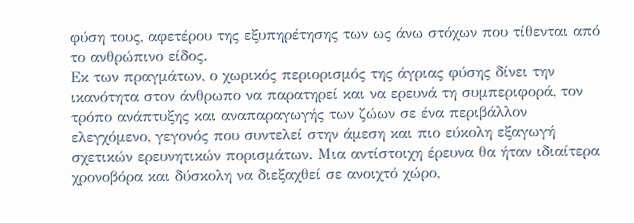φύση τους, αφετέρου της εξυπηρέτησης των ως άνω στόχων που τίθενται από το ανθρώπινο είδος.
Εκ των πραγμάτων, ο χωρικός περιορισμός της άγριας φύσης δίνει την ικανότητα στον άνθρωπο να παρατηρεί και να ερευνά τη συμπεριφορά, τον τρόπο ανάπτυξης και αναπαραγωγής των ζώων σε ένα περιβάλλον ελεγχόμενο, γεγονός που συντελεί στην άμεση και πιο εύκολη εξαγωγή σχετικών ερευνητικών πορισμάτων. Μια αντίστοιχη έρευνα θα ήταν ιδιαίτερα χρονοβόρα και δύσκολη να διεξαχθεί σε ανοιχτό χώρο,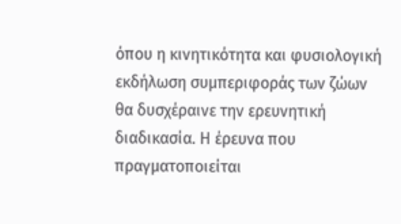όπου η κινητικότητα και φυσιολογική εκδήλωση συμπεριφοράς των ζώων θα δυσχέραινε την ερευνητική διαδικασία. Η έρευνα που πραγματοποιείται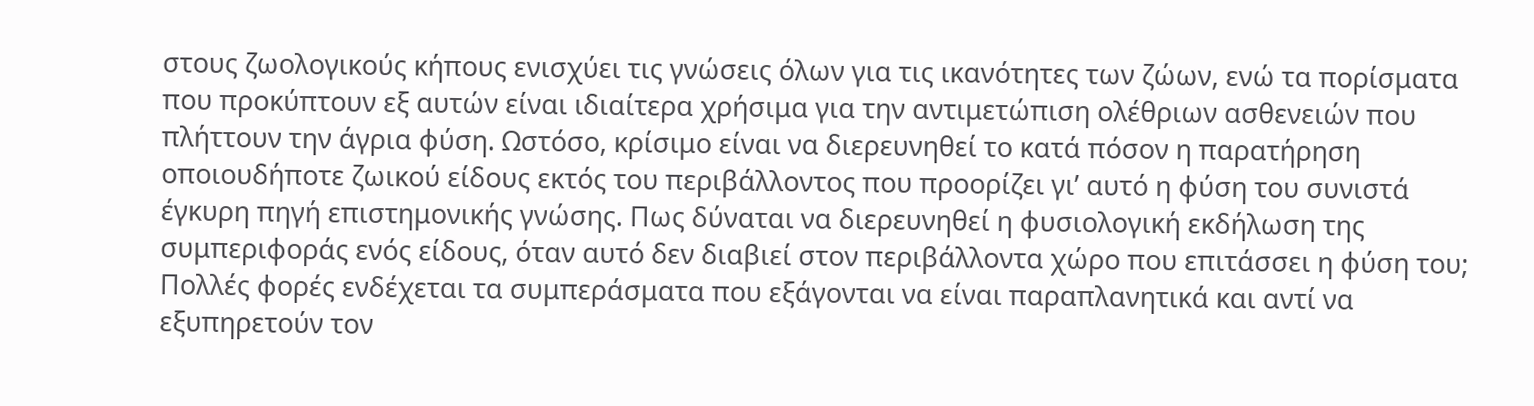στους ζωολογικούς κήπους ενισχύει τις γνώσεις όλων για τις ικανότητες των ζώων, ενώ τα πορίσματα που προκύπτουν εξ αυτών είναι ιδιαίτερα χρήσιμα για την αντιμετώπιση ολέθριων ασθενειών που πλήττουν την άγρια φύση. Ωστόσο, κρίσιμο είναι να διερευνηθεί το κατά πόσον η παρατήρηση οποιουδήποτε ζωικού είδους εκτός του περιβάλλοντος που προορίζει γι’ αυτό η φύση του συνιστά έγκυρη πηγή επιστημονικής γνώσης. Πως δύναται να διερευνηθεί η φυσιολογική εκδήλωση της συμπεριφοράς ενός είδους, όταν αυτό δεν διαβιεί στον περιβάλλοντα χώρο που επιτάσσει η φύση του; Πολλές φορές ενδέχεται τα συμπεράσματα που εξάγονται να είναι παραπλανητικά και αντί να εξυπηρετούν τον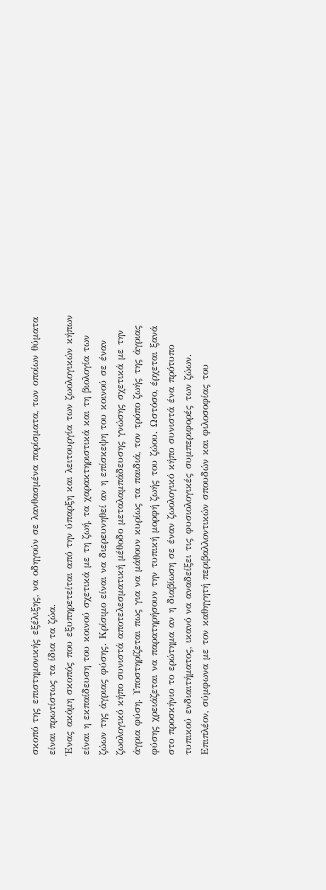σκοπό της επιστημονικής εξέλιξης, να οδηγούν σε λανθασμένα πορίσματα, των οποίων θύματα είναι πρωτίστως τα ίδια τα ζώα.
Ένας ακόμη σκοπός που εξυπηρετείται από την ύπαρξη και λειτουργία των ζωολογικών κήπων είναι η εκπαίδευση του κοινού σχετικά με τη ζωή, τα χαρακτηριστικά και τη βιολογία των ζώων της άγριας φύσης. Κρίσιμο είναι να διερευνηθεί αν η επίσκεψη του κοινού σε έναν ζωολογικό κήπο συνιστά αποτελεσματική μέθοδο μεταλαμπάδευσης γνώσης σχετικά με την άγρια φύση. Υποστηρίζεται πως για να μάθουν κυρίως τα παιδιά, τον τρόπο ζωής της άγριας φύσης χρειάζεται να παρατηρήσουν την τυπική μορφή ζωής του ζώου. Ωστόσο, έρχεται ξανά στο προσκήνιο το ερώτημα αν η διαβίωση σε έναν ζωολογικό κήπο συνιστά ένα πρότυπο τυπικού ενδιαιτήματος, ικανό να αναδείξει τις φυσιολογικές συμπεριφορές των ζώων. Επιπλέον, σύμφωνα με τον καθηγητή περιβαλλοντικών σπουδών και φιλοσοφίας του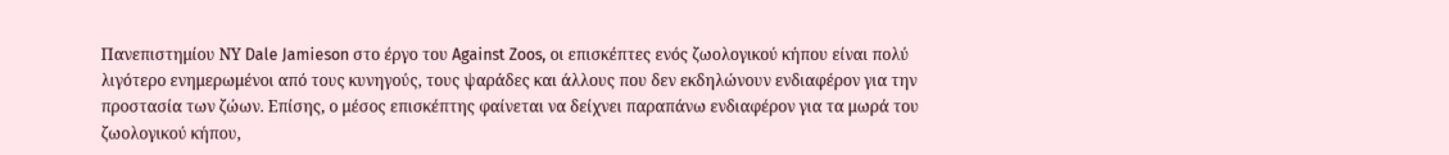Πανεπιστημίου ΝΥ Dale Jamieson στο έργο του Against Zoos, οι επισκέπτες ενός ζωολογικού κήπου είναι πολύ λιγότερο ενημερωμένοι από τους κυνηγούς, τους ψαράδες και άλλους που δεν εκδηλώνουν ενδιαφέρον για την προστασία των ζώων. Επίσης, ο μέσος επισκέπτης φαίνεται να δείχνει παραπάνω ενδιαφέρον για τα μωρά του ζωολογικού κήπου,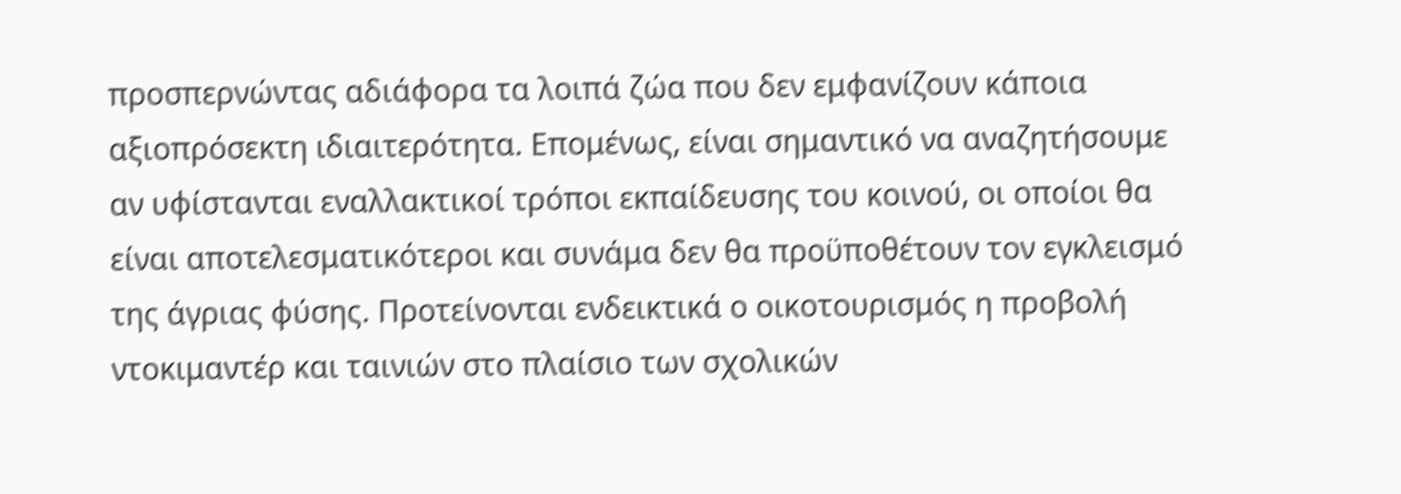προσπερνώντας αδιάφορα τα λοιπά ζώα που δεν εμφανίζουν κάποια αξιοπρόσεκτη ιδιαιτερότητα. Επομένως, είναι σημαντικό να αναζητήσουμε αν υφίστανται εναλλακτικοί τρόποι εκπαίδευσης του κοινού, οι οποίοι θα είναι αποτελεσματικότεροι και συνάμα δεν θα προϋποθέτουν τον εγκλεισμό της άγριας φύσης. Προτείνονται ενδεικτικά ο οικοτουρισμός η προβολή ντοκιμαντέρ και ταινιών στο πλαίσιο των σχολικών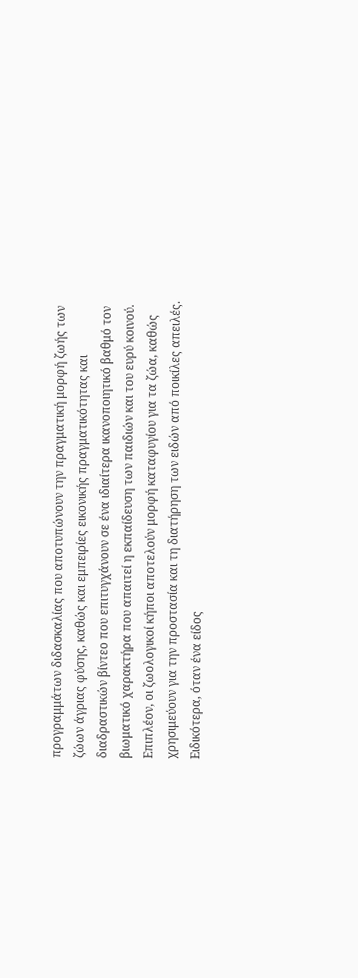προγραμμάτων διδασκαλίας που αποτυπώνουν την πραγματική μορφή ζωής των ζώων άγριας φύσης, καθώς και εμπειρίες εικονικής πραγματικότητας και διαδραστικών βίντεο που επιτυγχάνουν σε ένα ιδιαίτερα ικανοποιητικό βαθμό τον βιωματικό χαρακτήρα που απαιτεί η εκπαίδευση των παιδιών και του ευρύ κοινού.
Επιπλέον, οι ζωολογικοί κήποι αποτελούν μορφή καταφυγίου για τα ζώα, καθώς χρησιμεύουν για την προστασία και τη διατήρηση των ειδών από ποικίλες απειλές. Ειδικότερα, όταν ένα είδος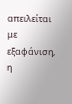απειλείται με εξαφάνιση, η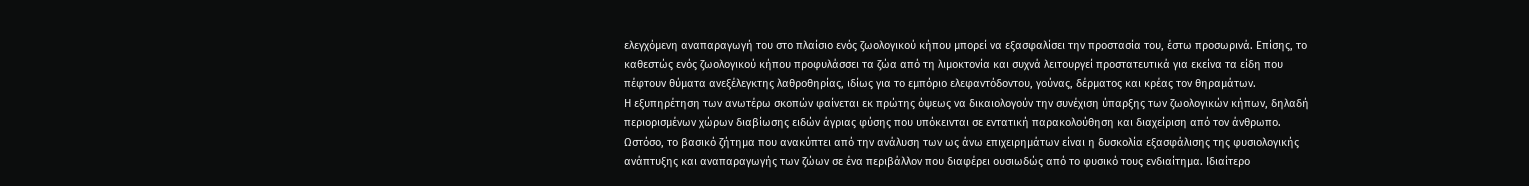ελεγχόμενη αναπαραγωγή του στο πλαίσιο ενός ζωολογικού κήπου μπορεί να εξασφαλίσει την προστασία του, έστω προσωρινά. Επίσης, το καθεστώς ενός ζωολογικού κήπου προφυλάσσει τα ζώα από τη λιμοκτονία και συχνά λειτουργεί προστατευτικά για εκείνα τα είδη που πέφτουν θύματα ανεξέλεγκτης λαθροθηρίας, ιδίως για το εμπόριο ελεφαντόδοντου, γούνας, δέρματος και κρέας τον θηραμάτων.
Η εξυπηρέτηση των ανωτέρω σκοπών φαίνεται εκ πρώτης όψεως να δικαιολογούν την συνέχιση ύπαρξης των ζωολογικών κήπων, δηλαδή περιορισμένων χώρων διαβίωσης ειδών άγριας φύσης που υπόκεινται σε εντατική παρακολούθηση και διαχείριση από τον άνθρωπο. Ωστόσο, το βασικό ζήτημα που ανακύπτει από την ανάλυση των ως άνω επιχειρημάτων είναι η δυσκολία εξασφάλισης της φυσιολογικής ανάπτυξης και αναπαραγωγής των ζώων σε ένα περιβάλλον που διαφέρει ουσιωδώς από το φυσικό τους ενδιαίτημα. Ιδιαίτερο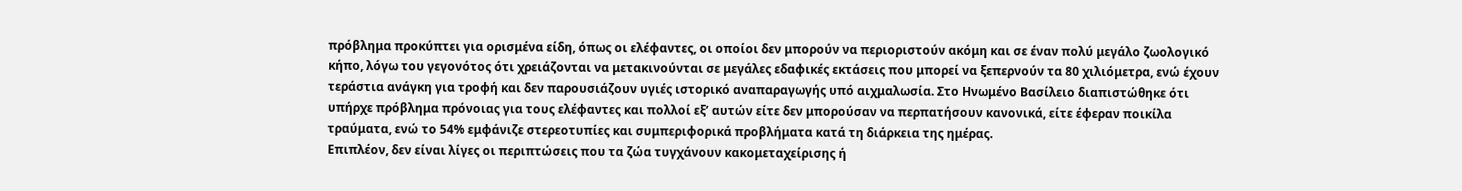πρόβλημα προκύπτει για ορισμένα είδη, όπως οι ελέφαντες, οι οποίοι δεν μπορούν να περιοριστούν ακόμη και σε έναν πολύ μεγάλο ζωολογικό κήπο, λόγω του γεγονότος ότι χρειάζονται να μετακινούνται σε μεγάλες εδαφικές εκτάσεις που μπορεί να ξεπερνούν τα 80 χιλιόμετρα, ενώ έχουν τεράστια ανάγκη για τροφή και δεν παρουσιάζουν υγιές ιστορικό αναπαραγωγής υπό αιχμαλωσία. Στο Ηνωμένο Βασίλειο διαπιστώθηκε ότι υπήρχε πρόβλημα πρόνοιας για τους ελέφαντες και πολλοί εξ’ αυτών είτε δεν μπορούσαν να περπατήσουν κανονικά, είτε έφεραν ποικίλα τραύματα, ενώ το 54% εμφάνιζε στερεοτυπίες και συμπεριφορικά προβλήματα κατά τη διάρκεια της ημέρας.
Επιπλέον, δεν είναι λίγες οι περιπτώσεις που τα ζώα τυγχάνουν κακομεταχείρισης ή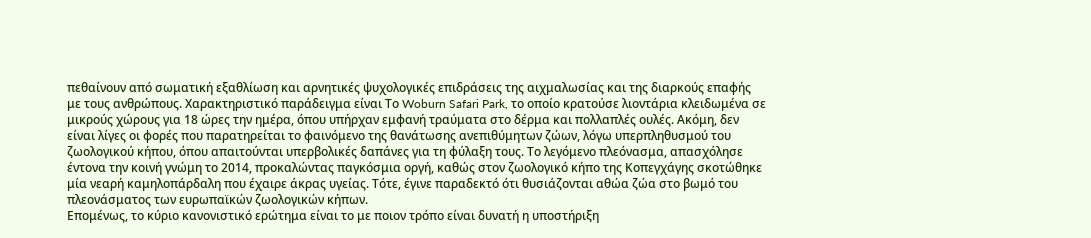πεθαίνουν από σωματική εξαθλίωση και αρνητικές ψυχολογικές επιδράσεις της αιχμαλωσίας και της διαρκούς επαφής με τους ανθρώπους. Χαρακτηριστικό παράδειγμα είναι Το Woburn Safari Park, το οποίο κρατούσε λιοντάρια κλειδωμένα σε μικρούς χώρους για 18 ώρες την ημέρα, όπου υπήρχαν εμφανή τραύματα στο δέρμα και πολλαπλές ουλές. Ακόμη, δεν είναι λίγες οι φορές που παρατηρείται το φαινόμενο της θανάτωσης ανεπιθύμητων ζώων, λόγω υπερπληθυσμού του ζωολογικού κήπου, όπου απαιτούνται υπερβολικές δαπάνες για τη φύλαξη τους. Το λεγόμενο πλεόνασμα, απασχόλησε έντονα την κοινή γνώμη το 2014, προκαλώντας παγκόσμια οργή, καθώς στον ζωολογικό κήπο της Κοπεγχάγης σκοτώθηκε μία νεαρή καμηλοπάρδαλη που έχαιρε άκρας υγείας. Τότε, έγινε παραδεκτό ότι θυσιάζονται αθώα ζώα στο βωμό του πλεονάσματος των ευρωπαϊκών ζωολογικών κήπων.
Επομένως, το κύριο κανονιστικό ερώτημα είναι το με ποιον τρόπο είναι δυνατή η υποστήριξη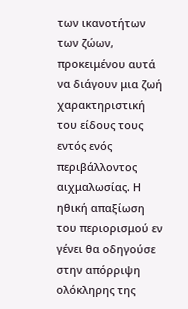των ικανοτήτων των ζώων, προκειμένου αυτά να διάγουν μια ζωή χαρακτηριστική του είδους τους εντός ενός περιβάλλοντος αιχμαλωσίας. Η ηθική απαξίωση του περιορισμού εν γένει θα οδηγούσε στην απόρριψη ολόκληρης της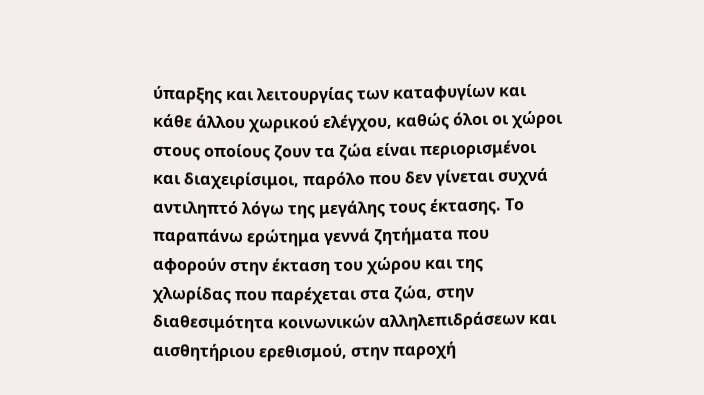ύπαρξης και λειτουργίας των καταφυγίων και κάθε άλλου χωρικού ελέγχου, καθώς όλοι οι χώροι στους οποίους ζουν τα ζώα είναι περιορισμένοι και διαχειρίσιμοι, παρόλο που δεν γίνεται συχνά αντιληπτό λόγω της μεγάλης τους έκτασης. Το παραπάνω ερώτημα γεννά ζητήματα που αφορούν στην έκταση του χώρου και της χλωρίδας που παρέχεται στα ζώα, στην διαθεσιμότητα κοινωνικών αλληλεπιδράσεων και αισθητήριου ερεθισμού, στην παροχή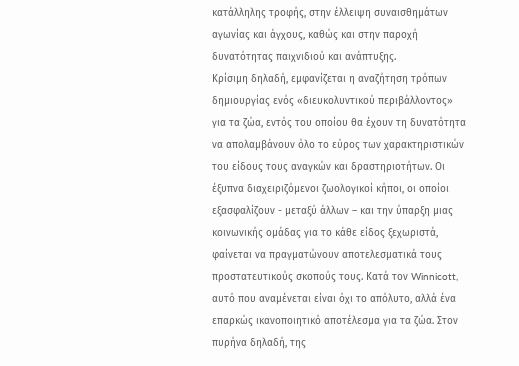κατάλληλης τροφής, στην έλλειψη συναισθημάτων αγωνίας και άγχους, καθώς και στην παροχή δυνατότητας παιχνιδιού και ανάπτυξης.
Κρίσιμη δηλαδή, εμφανίζεται η αναζήτηση τρόπων δημιουργίας ενός «διευκολυντικού περιβάλλοντος» για τα ζώα, εντός του οποίου θα έχουν τη δυνατότητα να απολαμβάνουν όλο το εύρος των χαρακτηριστικών του είδους τους αναγκών και δραστηριοτήτων. Οι έξυπνα διαχειριζόμενοι ζωολογικοί κήποι, οι οποίοι εξασφαλίζουν - μεταξύ άλλων – και την ύπαρξη μιας κοινωνικής ομάδας για το κάθε είδος ξεχωριστά, φαίνεται να πραγματώνουν αποτελεσματικά τους προστατευτικούς σκοπούς τους. Κατά τον Winnicott, αυτό που αναμένεται είναι όχι το απόλυτο, αλλά ένα επαρκώς ικανοποιητικό αποτέλεσμα για τα ζώα. Στον πυρήνα δηλαδή, της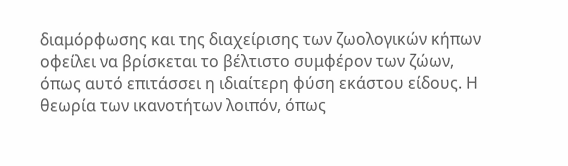διαμόρφωσης και της διαχείρισης των ζωολογικών κήπων οφείλει να βρίσκεται το βέλτιστο συμφέρον των ζώων, όπως αυτό επιτάσσει η ιδιαίτερη φύση εκάστου είδους. Η θεωρία των ικανοτήτων λοιπόν, όπως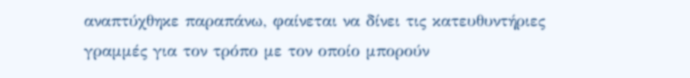αναπτύχθηκε παραπάνω, φαίνεται να δίνει τις κατευθυντήριες γραμμές για τον τρόπο με τον οποίο μπορούν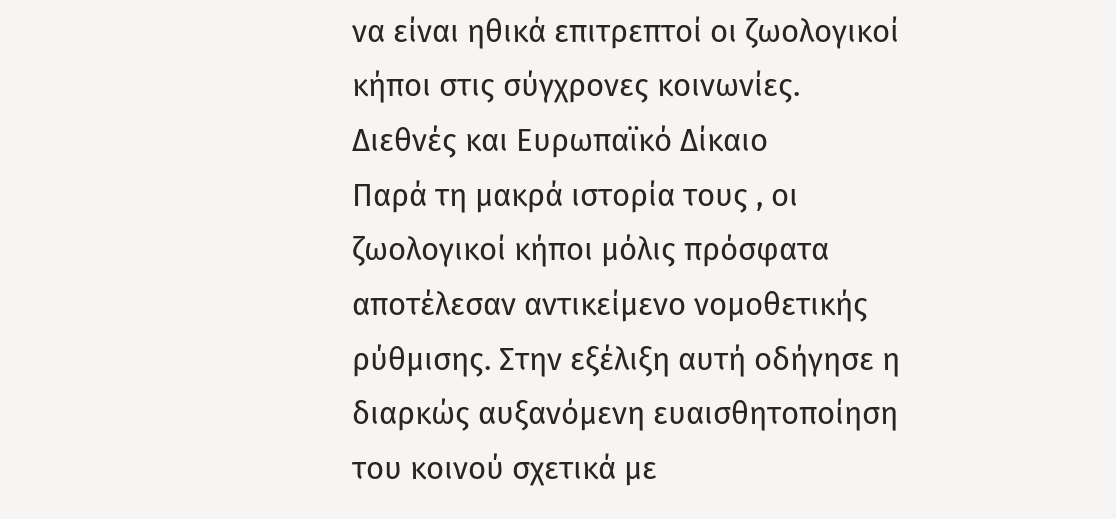να είναι ηθικά επιτρεπτοί οι ζωολογικοί κήποι στις σύγχρονες κοινωνίες.
Διεθνές και Ευρωπαϊκό Δίκαιο
Παρά τη μακρά ιστορία τους , οι ζωολογικοί κήποι μόλις πρόσφατα αποτέλεσαν αντικείμενο νομοθετικής ρύθμισης. Στην εξέλιξη αυτή οδήγησε η διαρκώς αυξανόμενη ευαισθητοποίηση του κοινού σχετικά με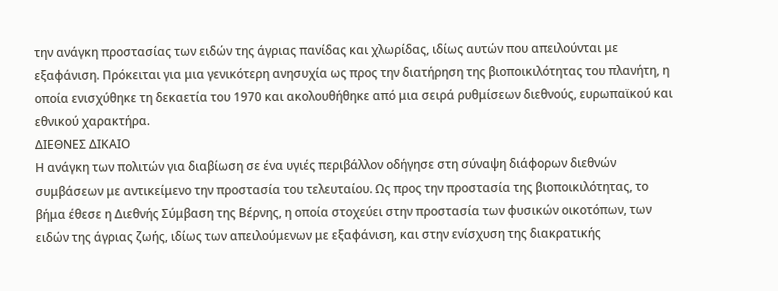την ανάγκη προστασίας των ειδών της άγριας πανίδας και χλωρίδας, ιδίως αυτών που απειλούνται με εξαφάνιση. Πρόκειται για μια γενικότερη ανησυχία ως προς την διατήρηση της βιοποικιλότητας του πλανήτη, η οποία ενισχύθηκε τη δεκαετία του 1970 και ακολουθήθηκε από μια σειρά ρυθμίσεων διεθνούς, ευρωπαϊκού και εθνικού χαρακτήρα.
ΔΙΕΘΝΕΣ ΔΙΚΑΙΟ
Η ανάγκη των πολιτών για διαβίωση σε ένα υγιές περιβάλλον οδήγησε στη σύναψη διάφορων διεθνών συμβάσεων με αντικείμενο την προστασία του τελευταίου. Ως προς την προστασία της βιοποικιλότητας, το βήμα έθεσε η Διεθνής Σύμβαση της Βέρνης, η οποία στοχεύει στην προστασία των φυσικών οικοτόπων, των ειδών της άγριας ζωής, ιδίως των απειλούμενων με εξαφάνιση, και στην ενίσχυση της διακρατικής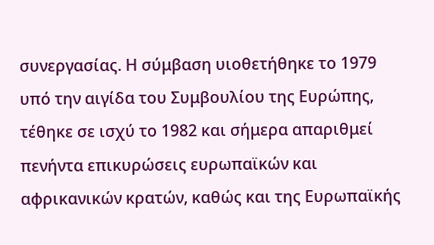συνεργασίας. Η σύμβαση υιοθετήθηκε το 1979 υπό την αιγίδα του Συμβουλίου της Ευρώπης, τέθηκε σε ισχύ το 1982 και σήμερα απαριθμεί πενήντα επικυρώσεις ευρωπαϊκών και αφρικανικών κρατών, καθώς και της Ευρωπαϊκής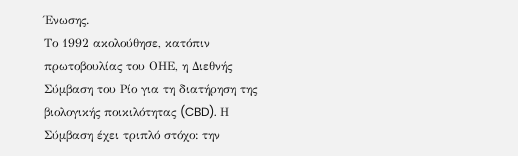Ένωσης.
Το 1992 ακολούθησε, κατόπιν πρωτοβουλίας του ΟΗΕ, η Διεθνής Σύμβαση του Ρίο για τη διατήρηση της βιολογικής ποικιλότητας (CBD). Η Σύμβαση έχει τριπλό στόχο: την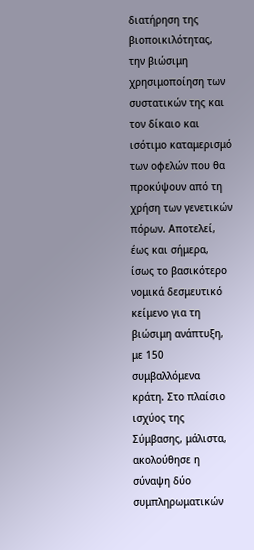διατήρηση της βιοποικιλότητας, την βιώσιμη χρησιμοποίηση των συστατικών της και τον δίκαιο και ισότιμο καταμερισμό των οφελών που θα προκύψουν από τη χρήση των γενετικών πόρων. Αποτελεί, έως και σήμερα, ίσως το βασικότερο νομικά δεσμευτικό κείμενο για τη βιώσιμη ανάπτυξη, με 150 συμβαλλόμενα κράτη. Στο πλαίσιο ισχύος της Σύμβασης, μάλιστα, ακολούθησε η σύναψη δύο συμπληρωματικών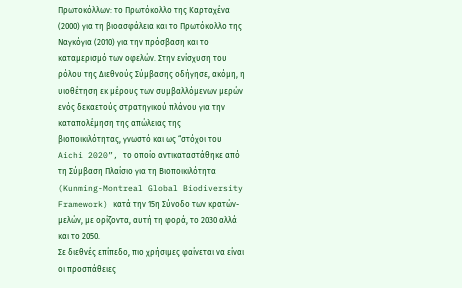Πρωτοκόλλων: το Πρωτόκολλο της Καρταχένα (2000) για τη βιοασφάλεια και το Πρωτόκολλο της Ναγκόγια (2010) για την πρόσβαση και το καταμερισμό των οφελών. Στην ενίσχυση του ρόλου της Διεθνούς Σύμβασης οδήγησε, ακόμη, η υιοθέτηση εκ μέρους των συμβαλλόμενων μερών ενός δεκαετούς στρατηγικού πλάνου για την καταπολέμηση της απώλειας της βιοποικιλότητας, γνωστό και ως “στόχοι του Aichi 2020”, το οποίο αντικαταστάθηκε από τη Σύμβαση Πλαίσιο για τη Βιοποικιλότητα (Kunming-Montreal Global Biodiversity Framework) κατά την 15η Σύνοδο των κρατών-μελών, με ορίζοντα, αυτή τη φορά, το 2030 αλλά και το 2050.
Σε διεθνές επίπεδο, πιο χρήσιμες φαίνεται να είναι οι προσπάθειες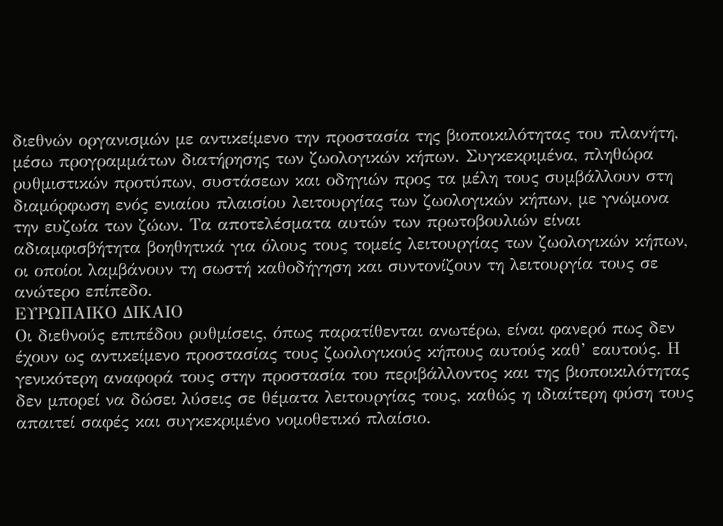διεθνών οργανισμών με αντικείμενο την προστασία της βιοποικιλότητας του πλανήτη, μέσω προγραμμάτων διατήρησης των ζωολογικών κήπων. Συγκεκριμένα, πληθώρα ρυθμιστικών προτύπων, συστάσεων και οδηγιών προς τα μέλη τους συμβάλλουν στη διαμόρφωση ενός ενιαίου πλαισίου λειτουργίας των ζωολογικών κήπων, με γνώμονα την ευζωία των ζώων. Τα αποτελέσματα αυτών των πρωτοβουλιών είναι αδιαμφισβήτητα βοηθητικά για όλους τους τομείς λειτουργίας των ζωολογικών κήπων, οι οποίοι λαμβάνουν τη σωστή καθοδήγηση και συντονίζουν τη λειτουργία τους σε ανώτερο επίπεδο.
ΕΥΡΩΠΑΙΚΟ ΔΙΚΑΙΟ
Οι διεθνούς επιπέδου ρυθμίσεις, όπως παρατίθενται ανωτέρω, είναι φανερό πως δεν έχουν ως αντικείμενο προστασίας τους ζωολογικούς κήπους αυτούς καθ’ εαυτούς. Η γενικότερη αναφορά τους στην προστασία του περιβάλλοντος και της βιοποικιλότητας δεν μπορεί να δώσει λύσεις σε θέματα λειτουργίας τους, καθώς η ιδιαίτερη φύση τους απαιτεί σαφές και συγκεκριμένο νομοθετικό πλαίσιο.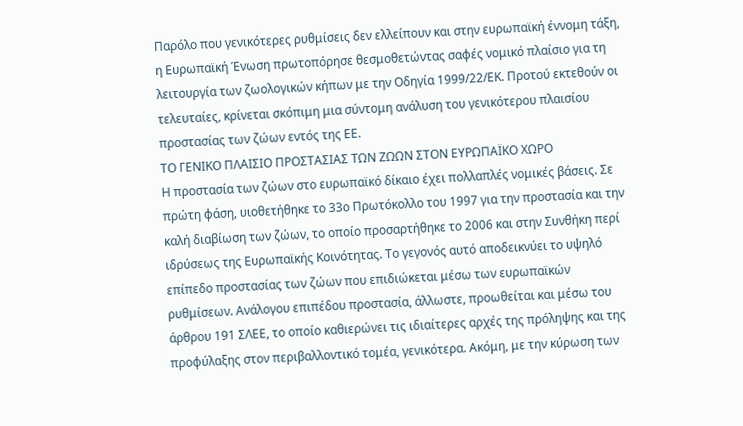Παρόλο που γενικότερες ρυθμίσεις δεν ελλείπουν και στην ευρωπαϊκή έννομη τάξη, η Ευρωπαϊκή Ένωση πρωτοπόρησε θεσμοθετώντας σαφές νομικό πλαίσιο για τη λειτουργία των ζωολογικών κήπων με την Οδηγία 1999/22/ΕΚ. Προτού εκτεθούν οι τελευταίες, κρίνεται σκόπιμη μια σύντομη ανάλυση του γενικότερου πλαισίου προστασίας των ζώων εντός της ΕΕ.
ΤΟ ΓΕΝΙΚΟ ΠΛΑΙΣΙΟ ΠΡΟΣΤΑΣΙΑΣ ΤΩΝ ΖΩΩΝ ΣΤΟΝ ΕΥΡΩΠΑΪΚΟ ΧΩΡΟ
Η προστασία των ζώων στο ευρωπαϊκό δίκαιο έχει πολλαπλές νομικές βάσεις. Σε πρώτη φάση, υιοθετήθηκε το 33ο Πρωτόκολλο του 1997 για την προστασία και την καλή διαβίωση των ζώων, το οποίο προσαρτήθηκε το 2006 και στην Συνθήκη περί ιδρύσεως της Ευρωπαϊκής Κοινότητας. Το γεγονός αυτό αποδεικνύει το υψηλό επίπεδο προστασίας των ζώων που επιδιώκεται μέσω των ευρωπαϊκών ρυθμίσεων. Ανάλογου επιπέδου προστασία, άλλωστε, προωθείται και μέσω του άρθρου 191 ΣΛΕΕ, το οποίο καθιερώνει τις ιδιαίτερες αρχές της πρόληψης και της προφύλαξης στον περιβαλλοντικό τομέα, γενικότερα. Ακόμη, με την κύρωση των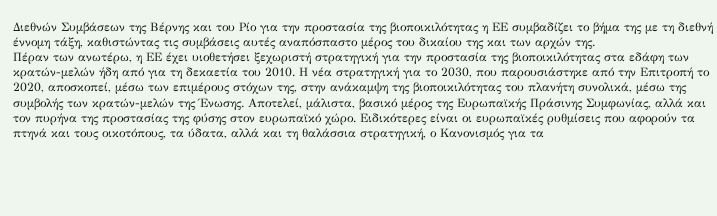Διεθνών Συμβάσεων της Βέρνης και του Ρίο για την προστασία της βιοποικιλότητας η ΕΕ συμβαδίζει το βήμα της με τη διεθνή έννομη τάξη, καθιστώντας τις συμβάσεις αυτές αναπόσπαστο μέρος του δικαίου της και των αρχών της.
Πέραν των ανωτέρω, η ΕΕ έχει υιοθετήσει ξεχωριστή στρατηγική για την προστασία της βιοποικιλότητας στα εδάφη των κρατών-μελών ήδη από για τη δεκαετία του 2010. Η νέα στρατηγική για το 2030, που παρουσιάστηκε από την Επιτροπή το 2020, αποσκοπεί, μέσω των επιμέρους στόχων της, στην ανάκαμψη της βιοποικιλότητας του πλανήτη συνολικά, μέσω της συμβολής των κρατών-μελών της Ένωσης. Αποτελεί, μάλιστα, βασικό μέρος της Ευρωπαϊκής Πράσινης Συμφωνίας, αλλά και τον πυρήνα της προστασίας της φύσης στον ευρωπαϊκό χώρο. Ειδικότερες είναι οι ευρωπαϊκές ρυθμίσεις που αφορούν τα πτηνά και τους οικοτόπους, τα ύδατα, αλλά και τη θαλάσσια στρατηγική, ο Κανονισμός για τα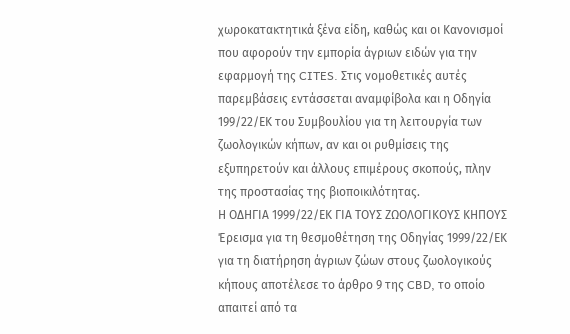χωροκατακτητικά ξένα είδη, καθώς και οι Κανονισμοί που αφορούν την εμπορία άγριων ειδών για την εφαρμογή της CITES. Στις νομοθετικές αυτές παρεμβάσεις εντάσσεται αναμφίβολα και η Οδηγία 199/22/ΕΚ του Συμβουλίου για τη λειτουργία των ζωολογικών κήπων, αν και οι ρυθμίσεις της εξυπηρετούν και άλλους επιμέρους σκοπούς, πλην της προστασίας της βιοποικιλότητας.
Η ΟΔΗΓΙΑ 1999/22/ΕΚ ΓΙΑ ΤΟΥΣ ΖΩΟΛΟΓΙΚΟΥΣ ΚΗΠΟΥΣ
Έρεισμα για τη θεσμοθέτηση της Οδηγίας 1999/22/ΕΚ για τη διατήρηση άγριων ζώων στους ζωολογικούς κήπους αποτέλεσε το άρθρο 9 της CBD, το οποίο απαιτεί από τα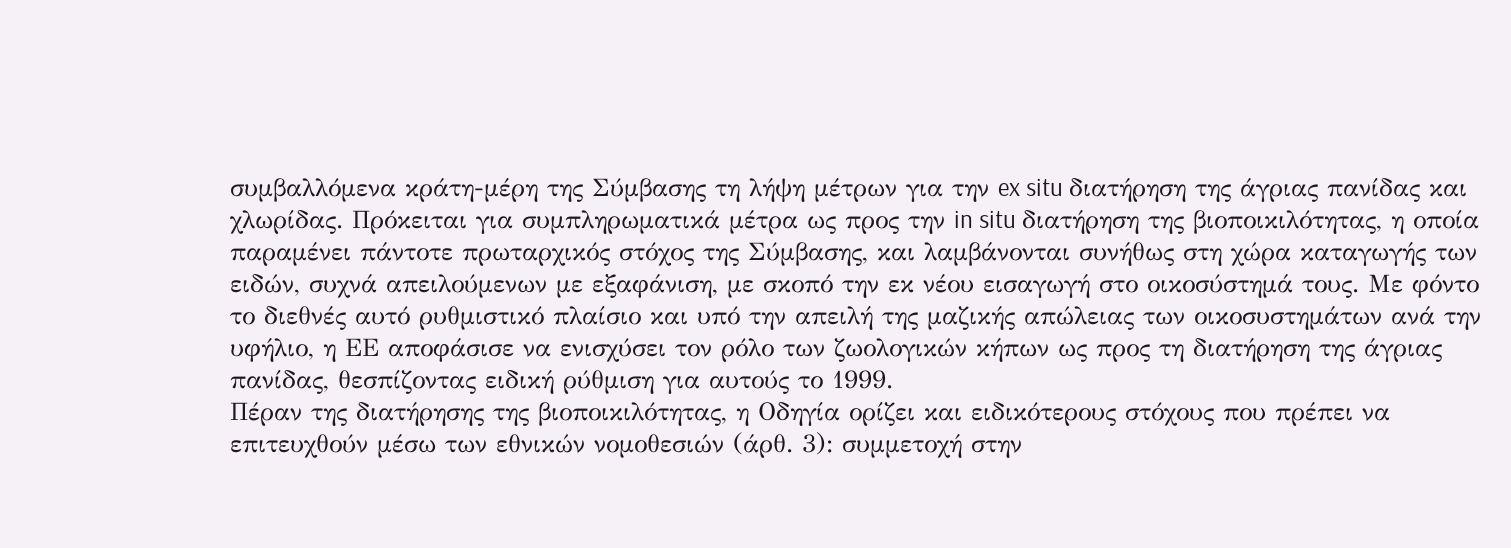συμβαλλόμενα κράτη-μέρη της Σύμβασης τη λήψη μέτρων για την ex situ διατήρηση της άγριας πανίδας και χλωρίδας. Πρόκειται για συμπληρωματικά μέτρα ως προς την in situ διατήρηση της βιοποικιλότητας, η οποία παραμένει πάντοτε πρωταρχικός στόχος της Σύμβασης, και λαμβάνονται συνήθως στη χώρα καταγωγής των ειδών, συχνά απειλούμενων με εξαφάνιση, με σκοπό την εκ νέου εισαγωγή στο οικοσύστημά τους. Με φόντο το διεθνές αυτό ρυθμιστικό πλαίσιο και υπό την απειλή της μαζικής απώλειας των οικοσυστημάτων ανά την υφήλιο, η ΕΕ αποφάσισε να ενισχύσει τον ρόλο των ζωολογικών κήπων ως προς τη διατήρηση της άγριας πανίδας, θεσπίζοντας ειδική ρύθμιση για αυτούς το 1999.
Πέραν της διατήρησης της βιοποικιλότητας, η Οδηγία ορίζει και ειδικότερους στόχους που πρέπει να επιτευχθούν μέσω των εθνικών νομοθεσιών (άρθ. 3): συμμετοχή στην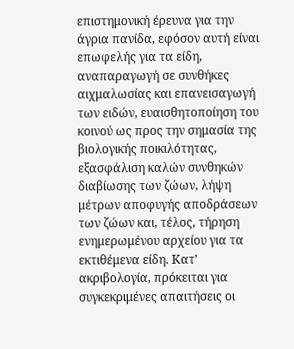επιστημονική έρευνα για την άγρια πανίδα, εφόσον αυτή είναι επωφελής για τα είδη, αναπαραγωγή σε συνθήκες αιχμαλωσίας και επανεισαγωγή των ειδών, ευαισθητοποίηση του κοινού ως προς την σημασία της βιολογικής ποικιλότητας, εξασφάλιση καλών συνθηκών διαβίωσης των ζώων, λήψη μέτρων αποφυγής αποδράσεων των ζώων και, τέλος, τήρηση ενημερωμένου αρχείου για τα εκτιθέμενα είδη. Κατ’ ακριβολογία, πρόκειται για συγκεκριμένες απαιτήσεις οι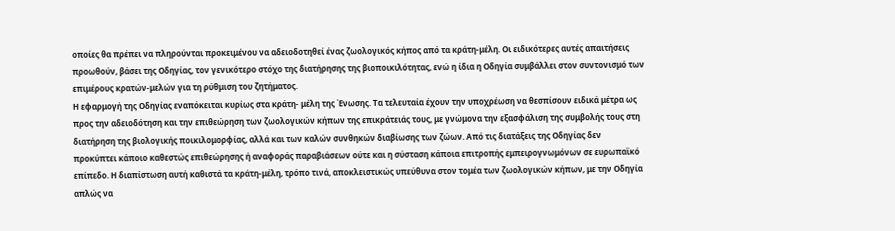οποίες θα πρέπει να πληρούνται προκειμένου να αδειοδοτηθεί ένας ζωολογικός κήπος από τα κράτη-μέλη. Οι ειδικότερες αυτές απαιτήσεις προωθούν, βάσει της Οδηγίας, τον γενικότερο στόχο της διατήρησης της βιοποικιλότητας, ενώ η ίδια η Οδηγία συμβάλλει στον συντονισμό των επιμέρους κρατών-μελών για τη ρύθμιση του ζητήματος.
Η εφαρμογή της Οδηγίας εναπόκειται κυρίως στα κράτη- μέλη της Ένωσης. Τα τελευταία έχουν την υποχρέωση να θεσπίσουν ειδικά μέτρα ως προς την αδειοδότηση και την επιθεώρηση των ζωολογικών κήπων της επικράτειάς τους, με γνώμονα την εξασφάλιση της συμβολής τους στη διατήρηση της βιολογικής ποικιλομορφίας, αλλά και των καλών συνθηκών διαβίωσης των ζώων. Από τις διατάξεις της Οδηγίας δεν προκύπτει κάποιο καθεστώς επιθεώρησης ή αναφοράς παραβιάσεων ούτε και η σύσταση κάποια επιτροπής εμπειρογνωμόνων σε ευρωπαϊκό επίπεδο. Η διαπίστωση αυτή καθιστά τα κράτη-μέλη, τρόπο τινά, αποκλειστικώς υπεύθυνα στον τομέα των ζωολογικών κήπων, με την Οδηγία απλώς να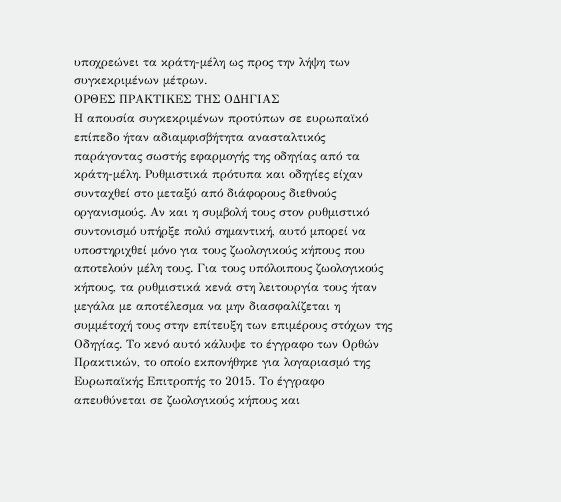υποχρεώνει τα κράτη-μέλη ως προς την λήψη των συγκεκριμένων μέτρων.
ΟΡΘΕΣ ΠΡΑΚΤΙΚΕΣ ΤΗΣ ΟΔΗΓΙΑΣ
Η απουσία συγκεκριμένων προτύπων σε ευρωπαϊκό επίπεδο ήταν αδιαμφισβήτητα ανασταλτικός παράγοντας σωστής εφαρμογής της οδηγίας από τα κράτη-μέλη. Ρυθμιστικά πρότυπα και οδηγίες είχαν συνταχθεί στο μεταξύ από διάφορους διεθνούς οργανισμούς. Αν και η συμβολή τους στον ρυθμιστικό συντονισμό υπήρξε πολύ σημαντική, αυτό μπορεί να υποστηριχθεί μόνο για τους ζωολογικούς κήπους που αποτελούν μέλη τους. Για τους υπόλοιπους ζωολογικούς κήπους, τα ρυθμιστικά κενά στη λειτουργία τους ήταν μεγάλα με αποτέλεσμα να μην διασφαλίζεται η συμμέτοχή τους στην επίτευξη των επιμέρους στόχων της Οδηγίας. Το κενό αυτό κάλυψε το έγγραφο των Ορθών Πρακτικών, το οποίο εκπονήθηκε για λογαριασμό της Ευρωπαϊκής Επιτροπής το 2015. Το έγγραφο απευθύνεται σε ζωολογικούς κήπους και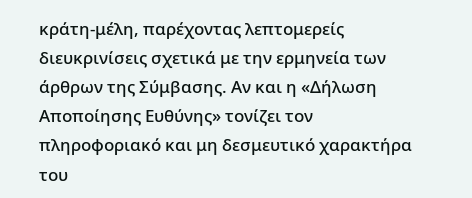κράτη-μέλη, παρέχοντας λεπτομερείς διευκρινίσεις σχετικά με την ερμηνεία των άρθρων της Σύμβασης. Αν και η «Δήλωση Αποποίησης Ευθύνης» τονίζει τον πληροφοριακό και μη δεσμευτικό χαρακτήρα του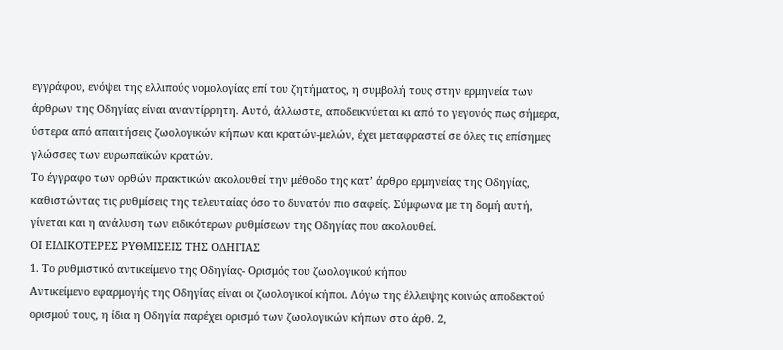εγγράφου, ενόψει της ελλιπούς νομολογίας επί του ζητήματος, η συμβολή τους στην ερμηνεία των άρθρων της Οδηγίας είναι αναντίρρητη. Αυτό, άλλωστε, αποδεικνύεται κι από το γεγονός πως σήμερα, ύστερα από απαιτήσεις ζωολογικών κήπων και κρατών-μελών, έχει μεταφραστεί σε όλες τις επίσημες γλώσσες των ευρωπαϊκών κρατών.
Το έγγραφο των ορθών πρακτικών ακολουθεί την μέθοδο της κατ’ άρθρο ερμηνείας της Οδηγίας, καθιστώντας τις ρυθμίσεις της τελευταίας όσο το δυνατόν πιο σαφείς. Σύμφωνα με τη δομή αυτή, γίνεται και η ανάλυση των ειδικότερων ρυθμίσεων της Οδηγίας που ακολουθεί.
ΟΙ ΕΙΔΙΚΟΤΕΡΕΣ ΡΥΘΜΙΣΕΙΣ ΤΗΣ ΟΔΗΓΙΑΣ
1. Το ρυθμιστικό αντικείμενο της Οδηγίας- Ορισμός του ζωολογικού κήπου
Αντικείμενο εφαρμογής της Οδηγίας είναι οι ζωολογικοί κήποι. Λόγω της έλλειψης κοινώς αποδεκτού ορισμού τους, η ίδια η Οδηγία παρέχει ορισμό των ζωολογικών κήπων στο άρθ. 2,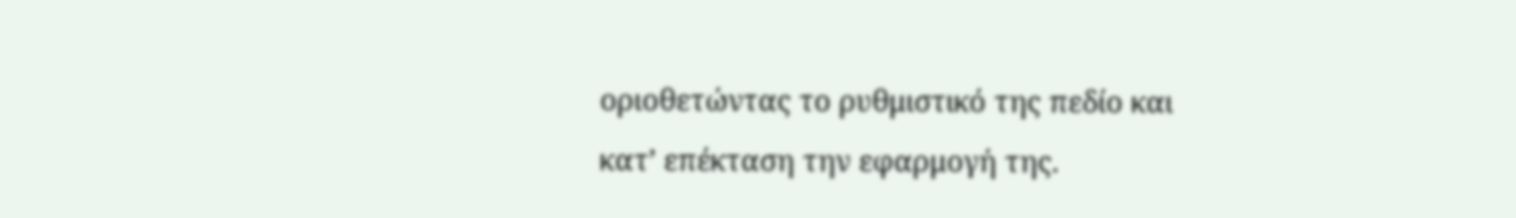οριοθετώντας το ρυθμιστικό της πεδίο και κατ’ επέκταση την εφαρμογή της.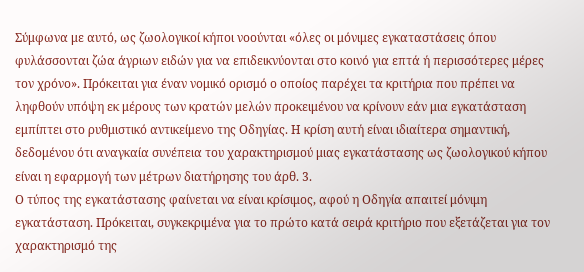Σύμφωνα με αυτό, ως ζωολογικοί κήποι νοούνται «όλες οι μόνιμες εγκαταστάσεις όπου φυλάσσονται ζώα άγριων ειδών για να επιδεικνύονται στο κοινό για επτά ή περισσότερες μέρες τον χρόνο». Πρόκειται για έναν νομικό ορισμό ο οποίος παρέχει τα κριτήρια που πρέπει να ληφθούν υπόψη εκ μέρους των κρατών μελών προκειμένου να κρίνουν εάν μια εγκατάσταση εμπίπτει στο ρυθμιστικό αντικείμενο της Οδηγίας. Η κρίση αυτή είναι ιδιαίτερα σημαντική, δεδομένου ότι αναγκαία συνέπεια του χαρακτηρισμού μιας εγκατάστασης ως ζωολογικού κήπου είναι η εφαρμογή των μέτρων διατήρησης του άρθ. 3.
Ο τύπος της εγκατάστασης φαίνεται να είναι κρίσιμος, αφού η Οδηγία απαιτεί μόνιμη εγκατάσταση. Πρόκειται, συγκεκριμένα για το πρώτο κατά σειρά κριτήριο που εξετάζεται για τον χαρακτηρισμό της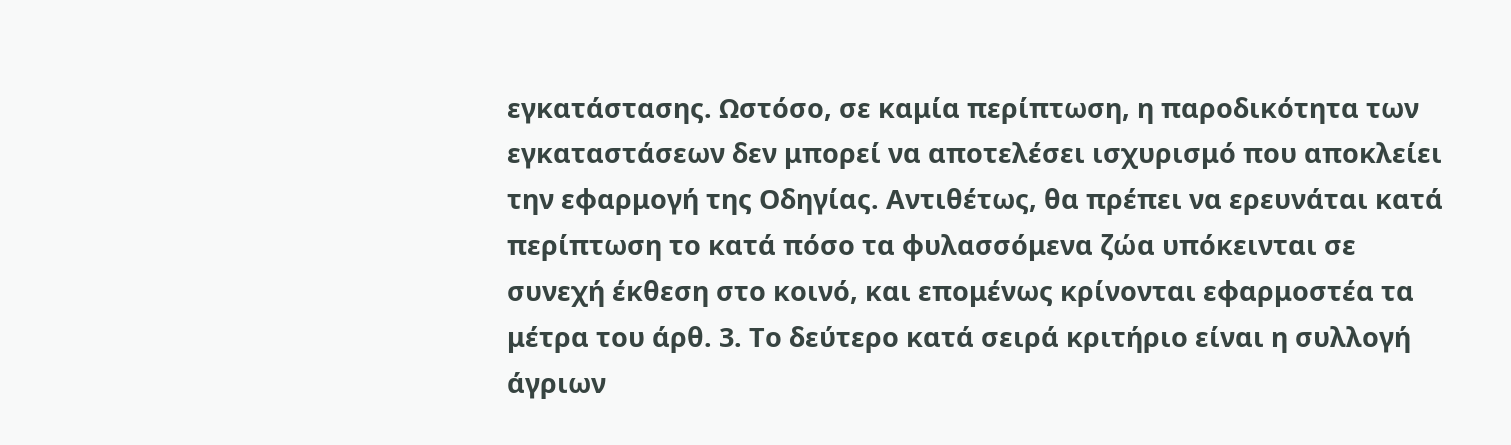εγκατάστασης. Ωστόσο, σε καμία περίπτωση, η παροδικότητα των εγκαταστάσεων δεν μπορεί να αποτελέσει ισχυρισμό που αποκλείει την εφαρμογή της Οδηγίας. Αντιθέτως, θα πρέπει να ερευνάται κατά περίπτωση το κατά πόσο τα φυλασσόμενα ζώα υπόκεινται σε συνεχή έκθεση στο κοινό, και επομένως κρίνονται εφαρμοστέα τα μέτρα του άρθ. 3. Το δεύτερο κατά σειρά κριτήριο είναι η συλλογή άγριων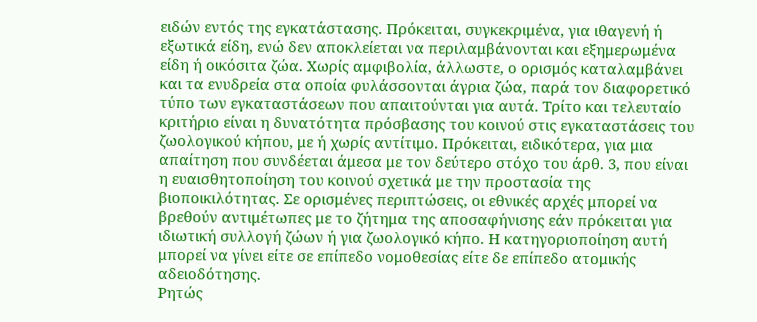ειδών εντός της εγκατάστασης. Πρόκειται, συγκεκριμένα, για ιθαγενή ή εξωτικά είδη, ενώ δεν αποκλείεται να περιλαμβάνονται και εξημερωμένα είδη ή οικόσιτα ζώα. Χωρίς αμφιβολία, άλλωστε, ο ορισμός καταλαμβάνει και τα ενυδρεία στα οποία φυλάσσονται άγρια ζώα, παρά τον διαφορετικό τύπο των εγκαταστάσεων που απαιτούνται για αυτά. Τρίτο και τελευταίο κριτήριο είναι η δυνατότητα πρόσβασης του κοινού στις εγκαταστάσεις του ζωολογικού κήπου, με ή χωρίς αντίτιμο. Πρόκειται, ειδικότερα, για μια απαίτηση που συνδέεται άμεσα με τον δεύτερο στόχο του άρθ. 3, που είναι η ευαισθητοποίηση του κοινού σχετικά με την προστασία της βιοποικιλότητας. Σε ορισμένες περιπτώσεις, οι εθνικές αρχές μπορεί να βρεθούν αντιμέτωπες με το ζήτημα της αποσαφήνισης εάν πρόκειται για ιδιωτική συλλογή ζώων ή για ζωολογικό κήπο. Η κατηγοριοποίηση αυτή μπορεί να γίνει είτε σε επίπεδο νομοθεσίας είτε δε επίπεδο ατομικής αδειοδότησης.
Ρητώς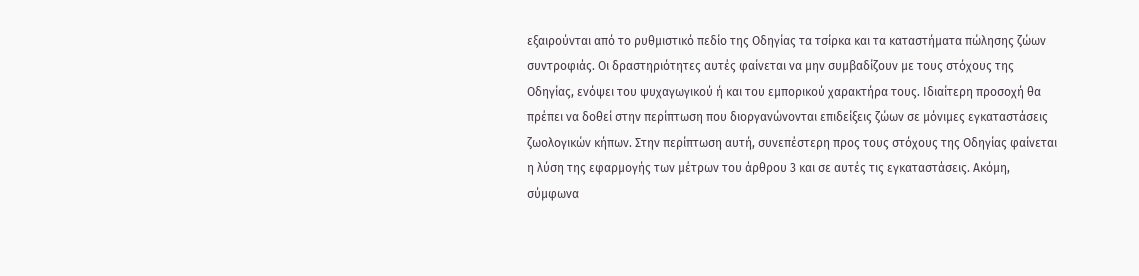εξαιρούνται από το ρυθμιστικό πεδίο της Οδηγίας τα τσίρκα και τα καταστήματα πώλησης ζώων συντροφιάς. Οι δραστηριότητες αυτές φαίνεται να μην συμβαδίζουν με τους στόχους της Οδηγίας, ενόψει του ψυχαγωγικού ή και του εμπορικού χαρακτήρα τους. Ιδιαίτερη προσοχή θα πρέπει να δοθεί στην περίπτωση που διοργανώνονται επιδείξεις ζώων σε μόνιμες εγκαταστάσεις ζωολογικών κήπων. Στην περίπτωση αυτή, συνεπέστερη προς τους στόχους της Οδηγίας φαίνεται η λύση της εφαρμογής των μέτρων του άρθρου 3 και σε αυτές τις εγκαταστάσεις. Ακόμη, σύμφωνα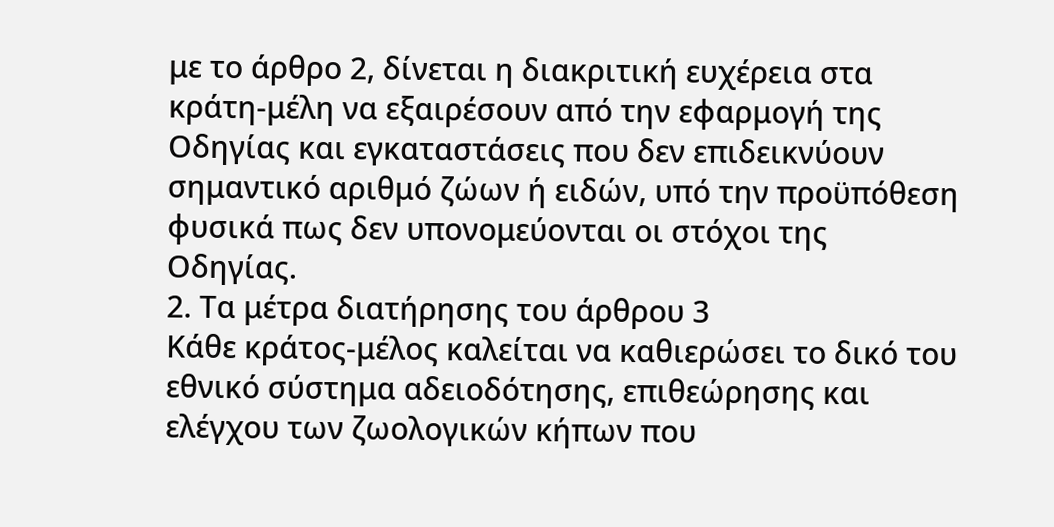με το άρθρο 2, δίνεται η διακριτική ευχέρεια στα κράτη-μέλη να εξαιρέσουν από την εφαρμογή της Οδηγίας και εγκαταστάσεις που δεν επιδεικνύουν σημαντικό αριθμό ζώων ή ειδών, υπό την προϋπόθεση φυσικά πως δεν υπονομεύονται οι στόχοι της Οδηγίας.
2. Τα μέτρα διατήρησης του άρθρου 3
Κάθε κράτος-μέλος καλείται να καθιερώσει το δικό του εθνικό σύστημα αδειοδότησης, επιθεώρησης και ελέγχου των ζωολογικών κήπων που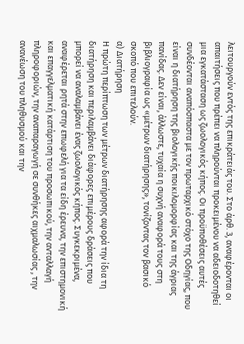λειτουργούν εντός της επικράτειάς του. Στο άρθ. 3, αναφέρονται οι απαιτήσεις που πρέπει να πληρούνται προκειμένου να αδειοδοτηθεί μια εγκατάσταση ως ζωολογικός κήπος. Οι προϋποθέσεις αυτές συνδέονται αναπόσπαστα με τον πρωταρχικό στόχο της Οδηγίας, που είναι η διατήρηση της βιολογικής ποικιλομορφίας και της άγριας πανίδας. Δεν είναι, άλλωστε, τυχαία η συχνή αναφορά τους στη βιβλιογραφία ως «μέτρων διατήρησης», τονίζοντας τον βασικό σκοπό που επιτελούν.
α) Διατήρηση
Η πρώτη περίπτωση των μέτρων διατήρησης αφορά την ίδια τη διατήρηση και περιλαμβάνει διάφορες επιμέρους δράσεις που μπορεί να αναλαμβάνει ένας ζωολογικός κήπος. Συγκεκριμένα, αναφέρεται ρητά στην επωφελή για τα είδη έρευνα, την επιστημονική και επαγγελματική κατάρτιση του προσωπικού, την ανταλλαγή πληροφοριών, την αναπαραγωγή σε συνθήκες αιχμαλωσίας , την ανανέωση του πληθυσμού και την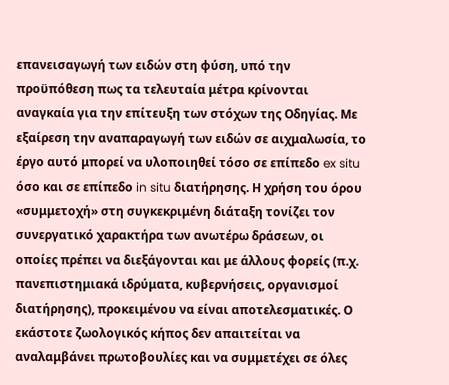επανεισαγωγή των ειδών στη φύση, υπό την προϋπόθεση πως τα τελευταία μέτρα κρίνονται αναγκαία για την επίτευξη των στόχων της Οδηγίας. Με εξαίρεση την αναπαραγωγή των ειδών σε αιχμαλωσία, το έργο αυτό μπορεί να υλοποιηθεί τόσο σε επίπεδο ex situ όσο και σε επίπεδο in situ διατήρησης. Η χρήση του όρου «συμμετοχή» στη συγκεκριμένη διάταξη τονίζει τον συνεργατικό χαρακτήρα των ανωτέρω δράσεων, οι οποίες πρέπει να διεξάγονται και με άλλους φορείς (π.χ. πανεπιστημιακά ιδρύματα, κυβερνήσεις, οργανισμοί διατήρησης), προκειμένου να είναι αποτελεσματικές. Ο εκάστοτε ζωολογικός κήπος δεν απαιτείται να αναλαμβάνει πρωτοβουλίες και να συμμετέχει σε όλες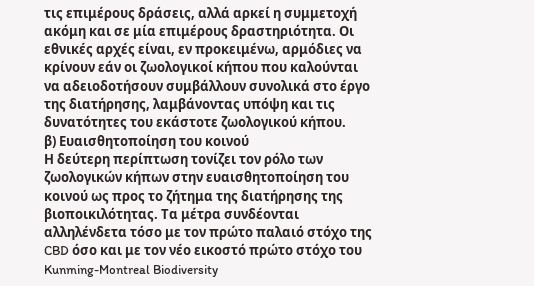τις επιμέρους δράσεις, αλλά αρκεί η συμμετοχή ακόμη και σε μία επιμέρους δραστηριότητα. Οι εθνικές αρχές είναι, εν προκειμένω, αρμόδιες να κρίνουν εάν οι ζωολογικοί κήπου που καλούνται να αδειοδοτήσουν συμβάλλουν συνολικά στο έργο της διατήρησης, λαμβάνοντας υπόψη και τις δυνατότητες του εκάστοτε ζωολογικού κήπου.
β) Ευαισθητοποίηση του κοινού
Η δεύτερη περίπτωση τονίζει τον ρόλο των ζωολογικών κήπων στην ευαισθητοποίηση του κοινού ως προς το ζήτημα της διατήρησης της βιοποικιλότητας. Τα μέτρα συνδέονται αλληλένδετα τόσο με τον πρώτο παλαιό στόχο της CBD όσο και με τον νέο εικοστό πρώτο στόχο του Kunming-Montreal Biodiversity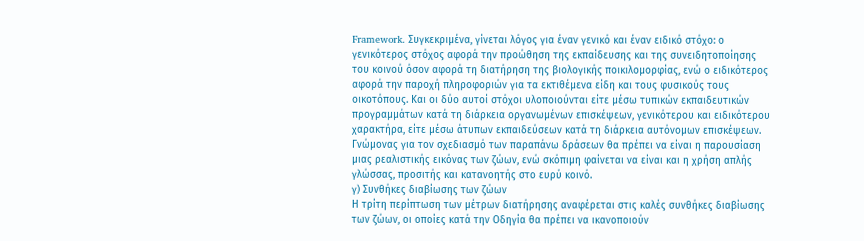Framework. Συγκεκριμένα, γίνεται λόγος για έναν γενικό και έναν ειδικό στόχο: ο γενικότερος στόχος αφορά την προώθηση της εκπαίδευσης και της συνειδητοποίησης του κοινού όσον αφορά τη διατήρηση της βιολογικής ποικιλομορφίας, ενώ ο ειδικότερος αφορά την παροχή πληροφοριών για τα εκτιθέμενα είδη και τους φυσικούς τους οικοτόπους. Και οι δύο αυτοί στόχοι υλοποιούνται είτε μέσω τυπικών εκπαιδευτικών προγραμμάτων κατά τη διάρκεια οργανωμένων επισκέψεων, γενικότερου και ειδικότερου χαρακτήρα, είτε μέσω άτυπων εκπαιδεύσεων κατά τη διάρκεια αυτόνομων επισκέψεων. Γνώμονας για τον σχεδιασμό των παραπάνω δράσεων θα πρέπει να είναι η παρουσίαση μιας ρεαλιστικής εικόνας των ζώων, ενώ σκόπιμη φαίνεται να είναι και η χρήση απλής γλώσσας, προσιτής και κατανοητής στο ευρύ κοινό.
γ) Συνθήκες διαβίωσης των ζώων
Η τρίτη περίπτωση των μέτρων διατήρησης αναφέρεται στις καλές συνθήκες διαβίωσης των ζώων, οι οποίες κατά την Οδηγία θα πρέπει να ικανοποιούν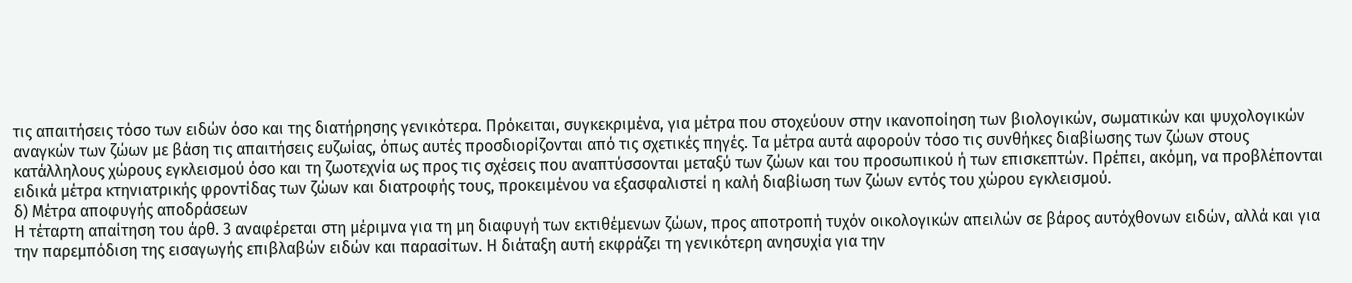τις απαιτήσεις τόσο των ειδών όσο και της διατήρησης γενικότερα. Πρόκειται, συγκεκριμένα, για μέτρα που στοχεύουν στην ικανοποίηση των βιολογικών, σωματικών και ψυχολογικών αναγκών των ζώων με βάση τις απαιτήσεις ευζωίας, όπως αυτές προσδιορίζονται από τις σχετικές πηγές. Τα μέτρα αυτά αφορούν τόσο τις συνθήκες διαβίωσης των ζώων στους κατάλληλους χώρους εγκλεισμού όσο και τη ζωοτεχνία ως προς τις σχέσεις που αναπτύσσονται μεταξύ των ζώων και του προσωπικού ή των επισκεπτών. Πρέπει, ακόμη, να προβλέπονται ειδικά μέτρα κτηνιατρικής φροντίδας των ζώων και διατροφής τους, προκειμένου να εξασφαλιστεί η καλή διαβίωση των ζώων εντός του χώρου εγκλεισμού.
δ) Μέτρα αποφυγής αποδράσεων
Η τέταρτη απαίτηση του άρθ. 3 αναφέρεται στη μέριμνα για τη μη διαφυγή των εκτιθέμενων ζώων, προς αποτροπή τυχόν οικολογικών απειλών σε βάρος αυτόχθονων ειδών, αλλά και για την παρεμπόδιση της εισαγωγής επιβλαβών ειδών και παρασίτων. Η διάταξη αυτή εκφράζει τη γενικότερη ανησυχία για την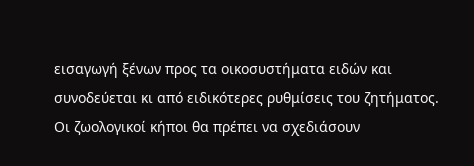εισαγωγή ξένων προς τα οικοσυστήματα ειδών και συνοδεύεται κι από ειδικότερες ρυθμίσεις του ζητήματος. Οι ζωολογικοί κήποι θα πρέπει να σχεδιάσουν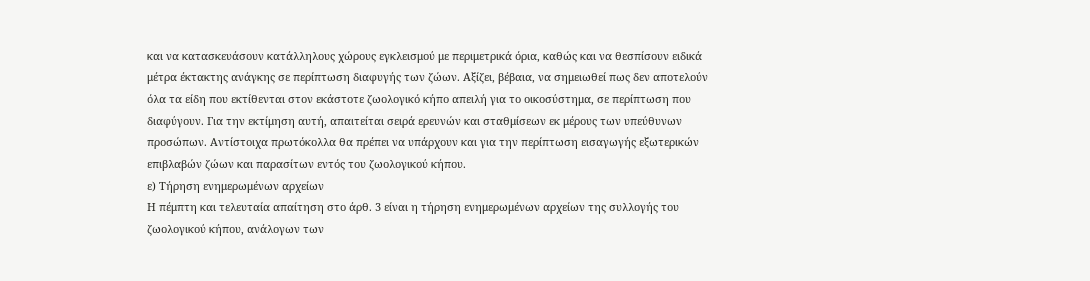και να κατασκευάσουν κατάλληλους χώρους εγκλεισμού με περιμετρικά όρια, καθώς και να θεσπίσουν ειδικά μέτρα έκτακτης ανάγκης σε περίπτωση διαφυγής των ζώων. Αξίζει, βέβαια, να σημειωθεί πως δεν αποτελούν όλα τα είδη που εκτίθενται στον εκάστοτε ζωολογικό κήπο απειλή για το οικοσύστημα, σε περίπτωση που διαφύγουν. Για την εκτίμηση αυτή, απαιτείται σειρά ερευνών και σταθμίσεων εκ μέρους των υπεύθυνων προσώπων. Αντίστοιχα πρωτόκολλα θα πρέπει να υπάρχουν και για την περίπτωση εισαγωγής εξωτερικών επιβλαβών ζώων και παρασίτων εντός του ζωολογικού κήπου.
ε) Τήρηση ενημερωμένων αρχείων
Η πέμπτη και τελευταία απαίτηση στο άρθ. 3 είναι η τήρηση ενημερωμένων αρχείων της συλλογής του ζωολογικού κήπου, ανάλογων των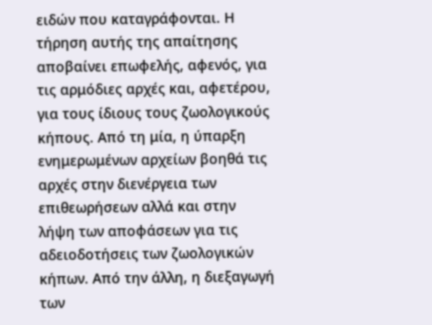ειδών που καταγράφονται. Η τήρηση αυτής της απαίτησης αποβαίνει επωφελής, αφενός, για τις αρμόδιες αρχές και, αφετέρου, για τους ίδιους τους ζωολογικούς κήπους. Από τη μία, η ύπαρξη ενημερωμένων αρχείων βοηθά τις αρχές στην διενέργεια των επιθεωρήσεων αλλά και στην λήψη των αποφάσεων για τις αδειοδοτήσεις των ζωολογικών κήπων. Από την άλλη, η διεξαγωγή των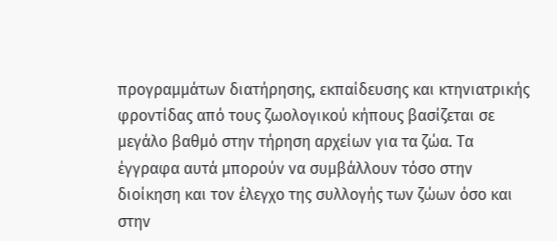προγραμμάτων διατήρησης, εκπαίδευσης και κτηνιατρικής φροντίδας από τους ζωολογικού κήπους βασίζεται σε μεγάλο βαθμό στην τήρηση αρχείων για τα ζώα. Τα έγγραφα αυτά μπορούν να συμβάλλουν τόσο στην διοίκηση και τον έλεγχο της συλλογής των ζώων όσο και στην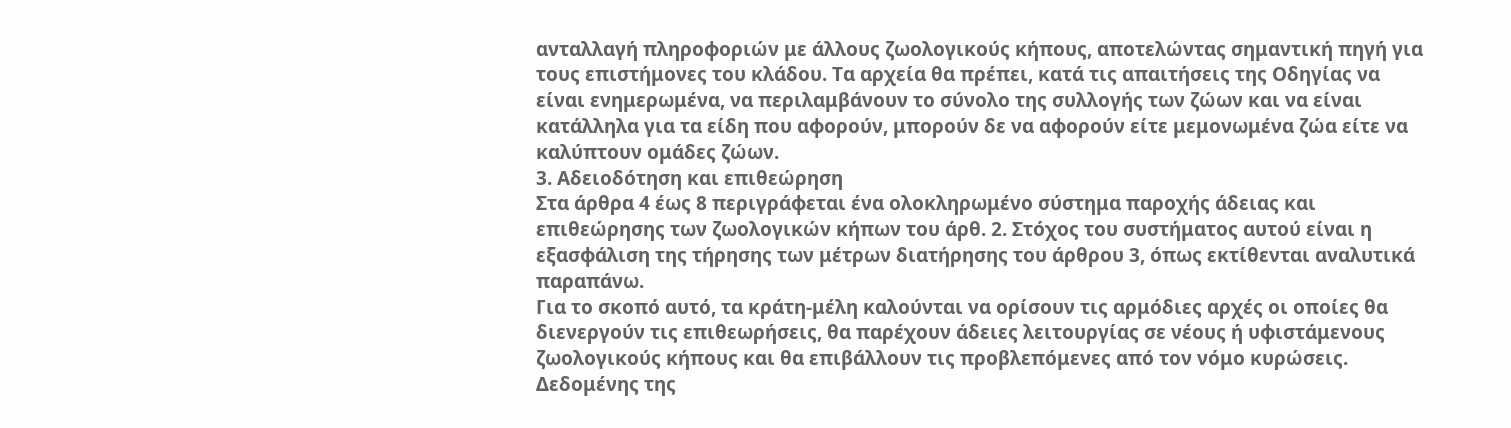ανταλλαγή πληροφοριών με άλλους ζωολογικούς κήπους, αποτελώντας σημαντική πηγή για τους επιστήμονες του κλάδου. Τα αρχεία θα πρέπει, κατά τις απαιτήσεις της Οδηγίας να είναι ενημερωμένα, να περιλαμβάνουν το σύνολο της συλλογής των ζώων και να είναι κατάλληλα για τα είδη που αφορούν, μπορούν δε να αφορούν είτε μεμονωμένα ζώα είτε να καλύπτουν ομάδες ζώων.
3. Αδειοδότηση και επιθεώρηση
Στα άρθρα 4 έως 8 περιγράφεται ένα ολοκληρωμένο σύστημα παροχής άδειας και επιθεώρησης των ζωολογικών κήπων του άρθ. 2. Στόχος του συστήματος αυτού είναι η εξασφάλιση της τήρησης των μέτρων διατήρησης του άρθρου 3, όπως εκτίθενται αναλυτικά παραπάνω.
Για το σκοπό αυτό, τα κράτη-μέλη καλούνται να ορίσουν τις αρμόδιες αρχές οι οποίες θα διενεργούν τις επιθεωρήσεις, θα παρέχουν άδειες λειτουργίας σε νέους ή υφιστάμενους ζωολογικούς κήπους και θα επιβάλλουν τις προβλεπόμενες από τον νόμο κυρώσεις. Δεδομένης της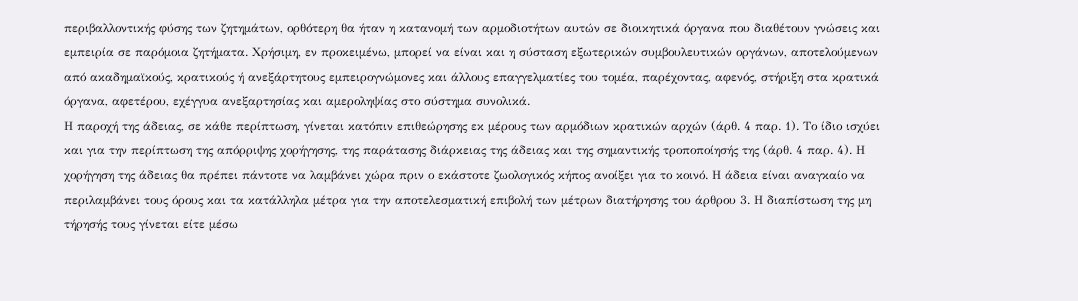περιβαλλοντικής φύσης των ζητημάτων, ορθότερη θα ήταν η κατανομή των αρμοδιοτήτων αυτών σε διοικητικά όργανα που διαθέτουν γνώσεις και εμπειρία σε παρόμοια ζητήματα. Χρήσιμη, εν προκειμένω, μπορεί να είναι και η σύσταση εξωτερικών συμβουλευτικών οργάνων, αποτελούμενων από ακαδημαϊκούς, κρατικούς ή ανεξάρτητους εμπειρογνώμονες και άλλους επαγγελματίες του τομέα, παρέχοντας, αφενός, στήριξη στα κρατικά όργανα, αφετέρου, εχέγγυα ανεξαρτησίας και αμεροληψίας στο σύστημα συνολικά.
Η παροχή της άδειας, σε κάθε περίπτωση, γίνεται κατόπιν επιθεώρησης εκ μέρους των αρμόδιων κρατικών αρχών (άρθ. 4 παρ. 1). Το ίδιο ισχύει και για την περίπτωση της απόρριψης χορήγησης, της παράτασης διάρκειας της άδειας και της σημαντικής τροποποίησής της (άρθ. 4 παρ. 4). Η χορήγηση της άδειας θα πρέπει πάντοτε να λαμβάνει χώρα πριν ο εκάστοτε ζωολογικός κήπος ανοίξει για το κοινό. Η άδεια είναι αναγκαίο να περιλαμβάνει τους όρους και τα κατάλληλα μέτρα για την αποτελεσματική επιβολή των μέτρων διατήρησης του άρθρου 3. Η διαπίστωση της μη τήρησής τους γίνεται είτε μέσω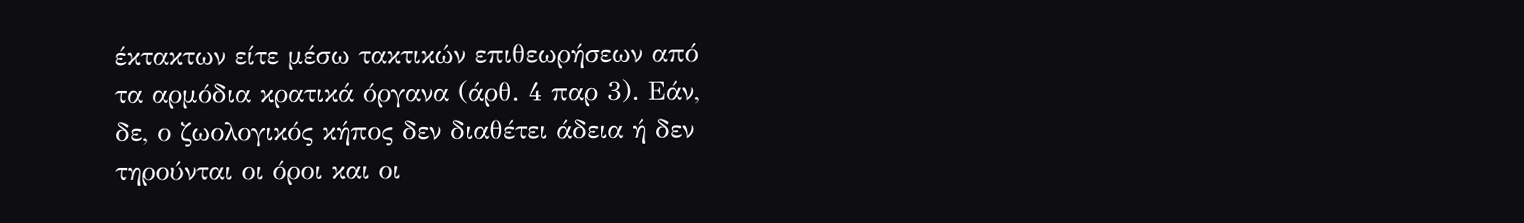έκτακτων είτε μέσω τακτικών επιθεωρήσεων από τα αρμόδια κρατικά όργανα (άρθ. 4 παρ 3). Εάν, δε, ο ζωολογικός κήπος δεν διαθέτει άδεια ή δεν τηρούνται οι όροι και οι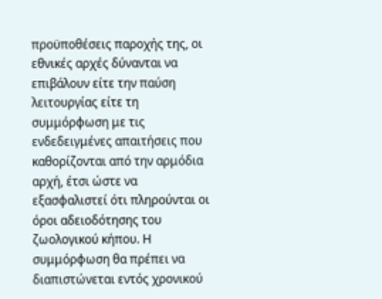προϋποθέσεις παροχής της, οι εθνικές αρχές δύνανται να επιβάλουν είτε την παύση λειτουργίας είτε τη συμμόρφωση με τις ενδεδειγμένες απαιτήσεις που καθορίζονται από την αρμόδια αρχή, έτσι ώστε να εξασφαλιστεί ότι πληρούνται οι όροι αδειοδότησης του ζωολογικού κήπου. Η συμμόρφωση θα πρέπει να διαπιστώνεται εντός χρονικού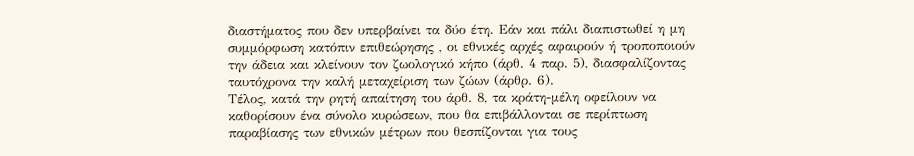διαστήματος που δεν υπερβαίνει τα δύο έτη. Εάν και πάλι διαπιστωθεί η μη συμμόρφωση κατόπιν επιθεώρησης , οι εθνικές αρχές αφαιρούν ή τροποποιούν την άδεια και κλείνουν τον ζωολογικό κήπο (άρθ. 4 παρ. 5), διασφαλίζοντας ταυτόχρονα την καλή μεταχείριση των ζώων (άρθρ. 6).
Τέλος, κατά την ρητή απαίτηση του άρθ. 8, τα κράτη-μέλη οφείλουν να καθορίσουν ένα σύνολο κυρώσεων, που θα επιβάλλονται σε περίπτωση παραβίασης των εθνικών μέτρων που θεσπίζονται για τους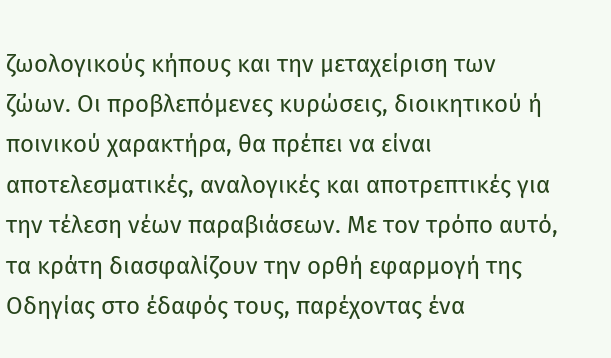ζωολογικούς κήπους και την μεταχείριση των ζώων. Οι προβλεπόμενες κυρώσεις, διοικητικού ή ποινικού χαρακτήρα, θα πρέπει να είναι αποτελεσματικές, αναλογικές και αποτρεπτικές για την τέλεση νέων παραβιάσεων. Με τον τρόπο αυτό, τα κράτη διασφαλίζουν την ορθή εφαρμογή της Οδηγίας στο έδαφός τους, παρέχοντας ένα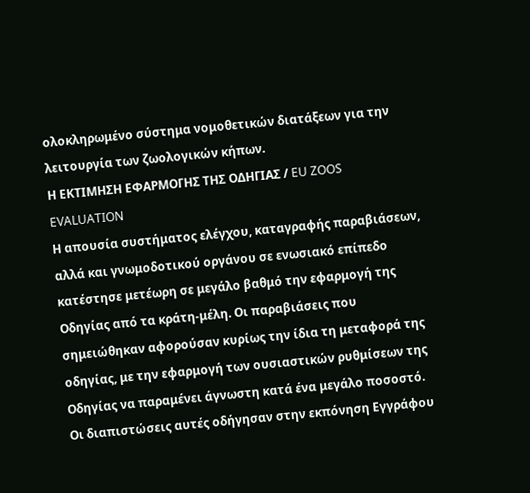ολοκληρωμένο σύστημα νομοθετικών διατάξεων για την λειτουργία των ζωολογικών κήπων.
Η ΕΚΤΙΜΗΣΗ ΕΦΑΡΜΟΓΗΣ ΤΗΣ ΟΔΗΓΙΑΣ / EU ZOOS EVALUATION
Η απουσία συστήματος ελέγχου, καταγραφής παραβιάσεων, αλλά και γνωμοδοτικού οργάνου σε ενωσιακό επίπεδο κατέστησε μετέωρη σε μεγάλο βαθμό την εφαρμογή της Οδηγίας από τα κράτη-μέλη. Οι παραβιάσεις που σημειώθηκαν αφορούσαν κυρίως την ίδια τη μεταφορά της οδηγίας, με την εφαρμογή των ουσιαστικών ρυθμίσεων της Οδηγίας να παραμένει άγνωστη κατά ένα μεγάλο ποσοστό. Οι διαπιστώσεις αυτές οδήγησαν στην εκπόνηση Εγγράφου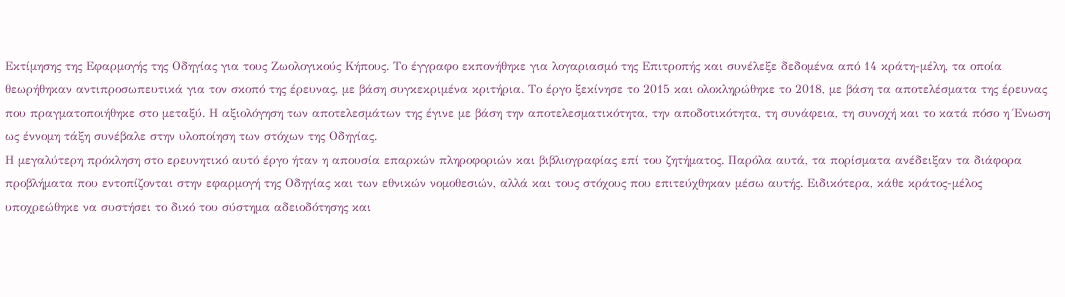Εκτίμησης της Εφαρμογής της Οδηγίας για τους Ζωολογικούς Κήπους. Το έγγραφο εκπονήθηκε για λογαριασμό της Επιτροπής και συνέλεξε δεδομένα από 14 κράτη-μέλη, τα οποία θεωρήθηκαν αντιπροσωπευτικά για τον σκοπό της έρευνας, με βάση συγκεκριμένα κριτήρια. Το έργο ξεκίνησε το 2015 και ολοκληρώθηκε το 2018, με βάση τα αποτελέσματα της έρευνας που πραγματοποιήθηκε στο μεταξύ. Η αξιολόγηση των αποτελεσμάτων της έγινε με βάση την αποτελεσματικότητα, την αποδοτικότητα, τη συνάφεια, τη συνοχή και το κατά πόσο η Ένωση ως έννομη τάξη συνέβαλε στην υλοποίηση των στόχων της Οδηγίας.
Η μεγαλύτερη πρόκληση στο ερευνητικό αυτό έργο ήταν η απουσία επαρκών πληροφοριών και βιβλιογραφίας επί του ζητήματος. Παρόλα αυτά, τα πορίσματα ανέδειξαν τα διάφορα προβλήματα που εντοπίζονται στην εφαρμογή της Οδηγίας και των εθνικών νομοθεσιών, αλλά και τους στόχους που επιτεύχθηκαν μέσω αυτής. Ειδικότερα, κάθε κράτος-μέλος υποχρεώθηκε να συστήσει το δικό του σύστημα αδειοδότησης και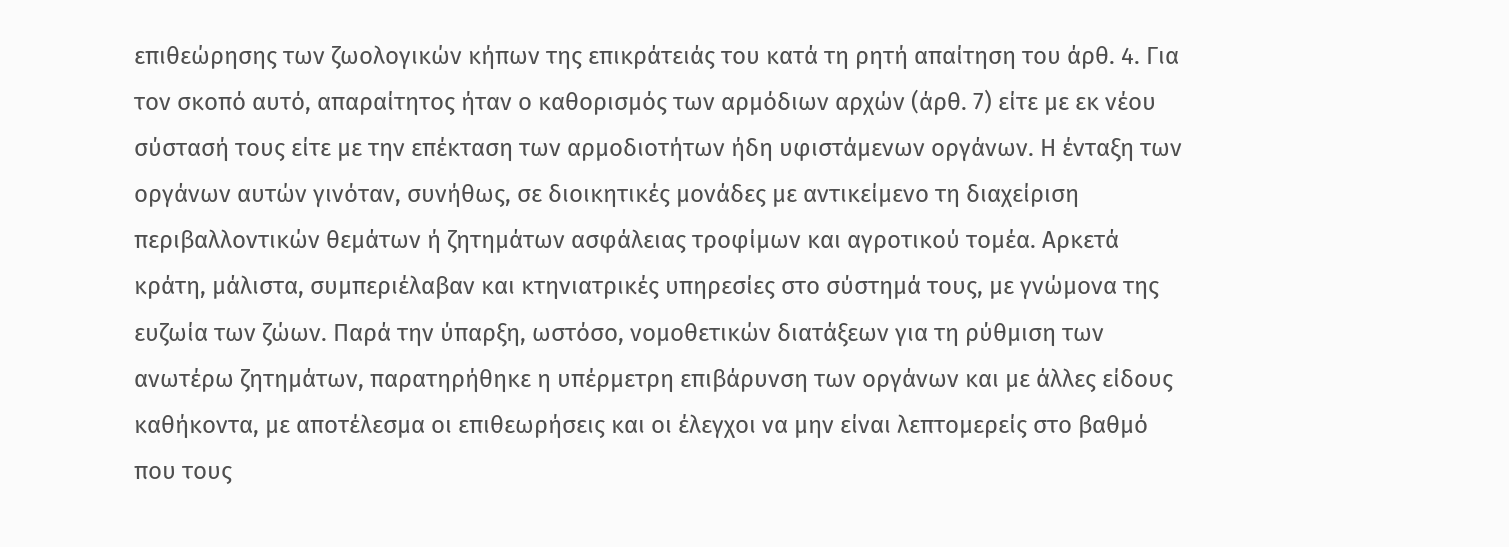επιθεώρησης των ζωολογικών κήπων της επικράτειάς του κατά τη ρητή απαίτηση του άρθ. 4. Για τον σκοπό αυτό, απαραίτητος ήταν ο καθορισμός των αρμόδιων αρχών (άρθ. 7) είτε με εκ νέου σύστασή τους είτε με την επέκταση των αρμοδιοτήτων ήδη υφιστάμενων οργάνων. Η ένταξη των οργάνων αυτών γινόταν, συνήθως, σε διοικητικές μονάδες με αντικείμενο τη διαχείριση περιβαλλοντικών θεμάτων ή ζητημάτων ασφάλειας τροφίμων και αγροτικού τομέα. Αρκετά κράτη, μάλιστα, συμπεριέλαβαν και κτηνιατρικές υπηρεσίες στο σύστημά τους, με γνώμονα της ευζωία των ζώων. Παρά την ύπαρξη, ωστόσο, νομοθετικών διατάξεων για τη ρύθμιση των ανωτέρω ζητημάτων, παρατηρήθηκε η υπέρμετρη επιβάρυνση των οργάνων και με άλλες είδους καθήκοντα, με αποτέλεσμα οι επιθεωρήσεις και οι έλεγχοι να μην είναι λεπτομερείς στο βαθμό που τους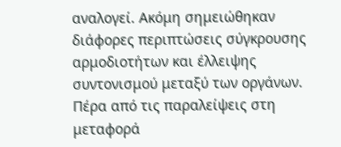αναλογεί. Ακόμη σημειώθηκαν διάφορες περιπτώσεις σύγκρουσης αρμοδιοτήτων και έλλειψης συντονισμού μεταξύ των οργάνων. Πέρα από τις παραλείψεις στη μεταφορά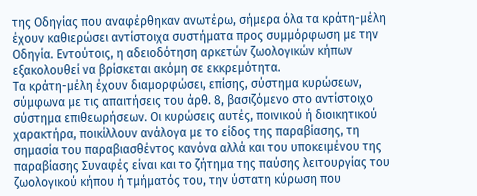της Οδηγίας που αναφέρθηκαν ανωτέρω, σήμερα όλα τα κράτη-μέλη έχουν καθιερώσει αντίστοιχα συστήματα προς συμμόρφωση με την Οδηγία. Εντούτοις, η αδειοδότηση αρκετών ζωολογικών κήπων εξακολουθεί να βρίσκεται ακόμη σε εκκρεμότητα.
Τα κράτη-μέλη έχουν διαμορφώσει, επίσης, σύστημα κυρώσεων, σύμφωνα με τις απαιτήσεις του άρθ. 8, βασιζόμενο στο αντίστοιχο σύστημα επιθεωρήσεων. Οι κυρώσεις αυτές, ποινικού ή διοικητικού χαρακτήρα, ποικίλλουν ανάλογα με το είδος της παραβίασης, τη σημασία του παραβιασθέντος κανόνα αλλά και του υποκειμένου της παραβίασης Συναφές είναι και το ζήτημα της παύσης λειτουργίας του ζωολογικού κήπου ή τμήματός του, την ύστατη κύρωση που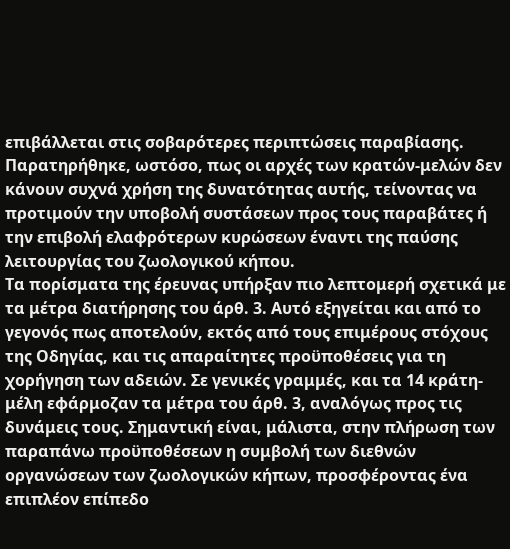επιβάλλεται στις σοβαρότερες περιπτώσεις παραβίασης. Παρατηρήθηκε, ωστόσο, πως οι αρχές των κρατών-μελών δεν κάνουν συχνά χρήση της δυνατότητας αυτής, τείνοντας να προτιμούν την υποβολή συστάσεων προς τους παραβάτες ή την επιβολή ελαφρότερων κυρώσεων έναντι της παύσης λειτουργίας του ζωολογικού κήπου.
Τα πορίσματα της έρευνας υπήρξαν πιο λεπτομερή σχετικά με τα μέτρα διατήρησης του άρθ. 3. Αυτό εξηγείται και από το γεγονός πως αποτελούν, εκτός από τους επιμέρους στόχους της Οδηγίας, και τις απαραίτητες προϋποθέσεις για τη χορήγηση των αδειών. Σε γενικές γραμμές, και τα 14 κράτη-μέλη εφάρμοζαν τα μέτρα του άρθ. 3, αναλόγως προς τις δυνάμεις τους. Σημαντική είναι, μάλιστα, στην πλήρωση των παραπάνω προϋποθέσεων η συμβολή των διεθνών οργανώσεων των ζωολογικών κήπων, προσφέροντας ένα επιπλέον επίπεδο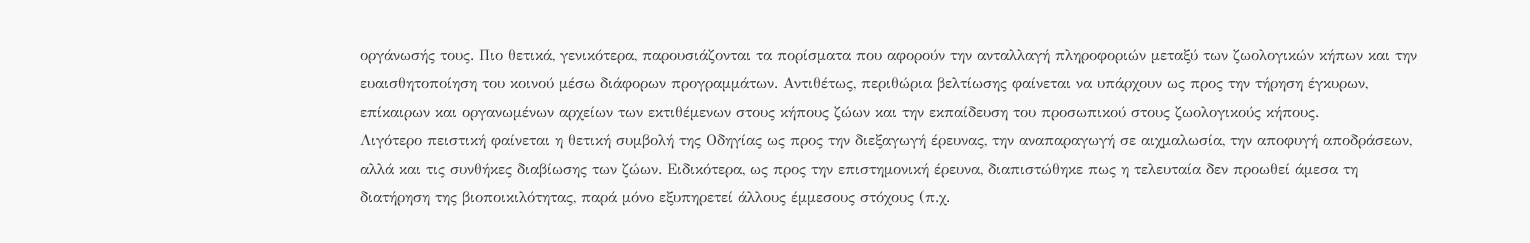οργάνωσής τους. Πιο θετικά, γενικότερα, παρουσιάζονται τα πορίσματα που αφορούν την ανταλλαγή πληροφοριών μεταξύ των ζωολογικών κήπων και την ευαισθητοποίηση του κοινού μέσω διάφορων προγραμμάτων. Αντιθέτως, περιθώρια βελτίωσης φαίνεται να υπάρχουν ως προς την τήρηση έγκυρων, επίκαιρων και οργανωμένων αρχείων των εκτιθέμενων στους κήπους ζώων και την εκπαίδευση του προσωπικού στους ζωολογικούς κήπους.
Λιγότερο πειστική φαίνεται η θετική συμβολή της Οδηγίας ως προς την διεξαγωγή έρευνας, την αναπαραγωγή σε αιχμαλωσία, την αποφυγή αποδράσεων, αλλά και τις συνθήκες διαβίωσης των ζώων. Ειδικότερα, ως προς την επιστημονική έρευνα, διαπιστώθηκε πως η τελευταία δεν προωθεί άμεσα τη διατήρηση της βιοποικιλότητας, παρά μόνο εξυπηρετεί άλλους έμμεσους στόχους (π.χ.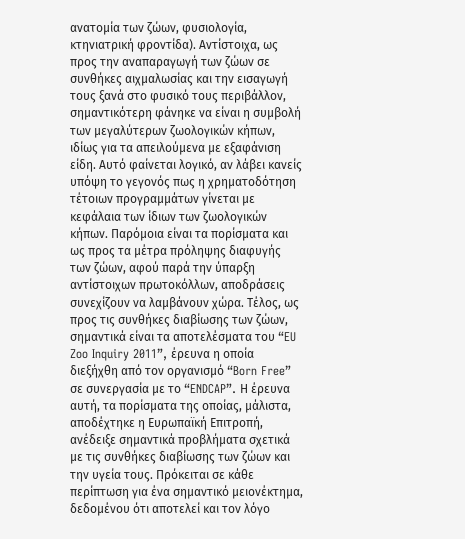ανατομία των ζώων, φυσιολογία, κτηνιατρική φροντίδα). Αντίστοιχα, ως προς την αναπαραγωγή των ζώων σε συνθήκες αιχμαλωσίας και την εισαγωγή τους ξανά στο φυσικό τους περιβάλλον, σημαντικότερη φάνηκε να είναι η συμβολή των μεγαλύτερων ζωολογικών κήπων, ιδίως για τα απειλούμενα με εξαφάνιση είδη. Αυτό φαίνεται λογικό, αν λάβει κανείς υπόψη το γεγονός πως η χρηματοδότηση τέτοιων προγραμμάτων γίνεται με κεφάλαια των ίδιων των ζωολογικών κήπων. Παρόμοια είναι τα πορίσματα και ως προς τα μέτρα πρόληψης διαφυγής των ζώων, αφού παρά την ύπαρξη αντίστοιχων πρωτοκόλλων, αποδράσεις συνεχίζουν να λαμβάνουν χώρα. Τέλος, ως προς τις συνθήκες διαβίωσης των ζώων, σημαντικά είναι τα αποτελέσματα του “EU Zoo Inquiry 2011”, έρευνα η οποία διεξήχθη από τον οργανισμό “Born Free” σε συνεργασία με το “ENDCAP”. Η έρευνα αυτή, τα πορίσματα της οποίας, μάλιστα, αποδέχτηκε η Ευρωπαϊκή Επιτροπή, ανέδειξε σημαντικά προβλήματα σχετικά με τις συνθήκες διαβίωσης των ζώων και την υγεία τους. Πρόκειται σε κάθε περίπτωση για ένα σημαντικό μειονέκτημα, δεδομένου ότι αποτελεί και τον λόγο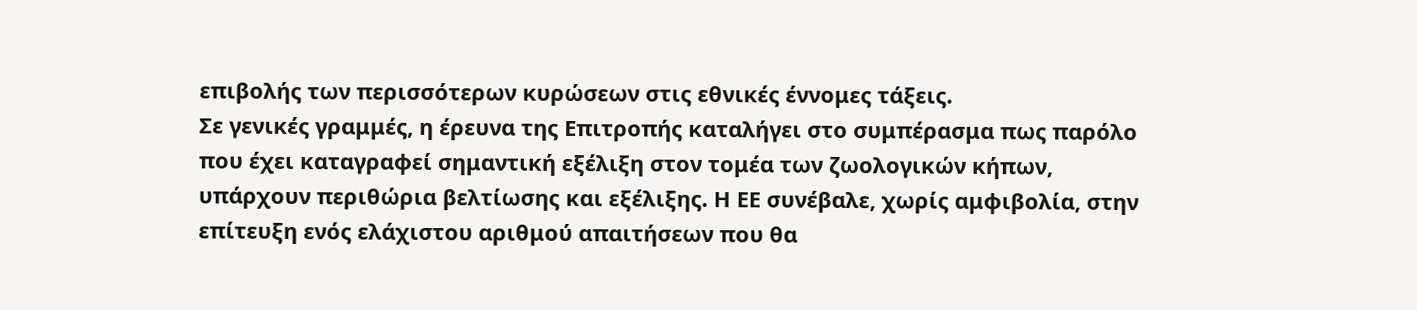επιβολής των περισσότερων κυρώσεων στις εθνικές έννομες τάξεις.
Σε γενικές γραμμές, η έρευνα της Επιτροπής καταλήγει στο συμπέρασμα πως παρόλο που έχει καταγραφεί σημαντική εξέλιξη στον τομέα των ζωολογικών κήπων, υπάρχουν περιθώρια βελτίωσης και εξέλιξης. Η ΕΕ συνέβαλε, χωρίς αμφιβολία, στην επίτευξη ενός ελάχιστου αριθμού απαιτήσεων που θα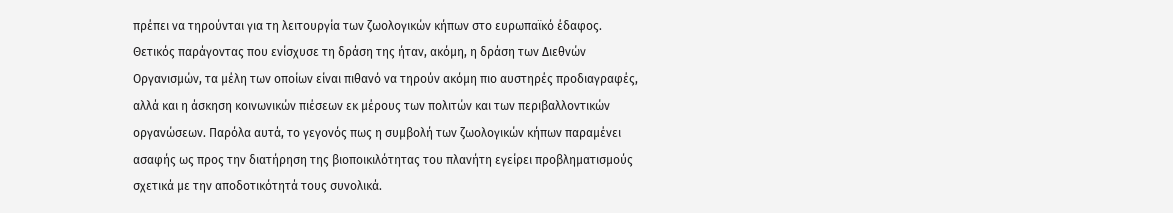πρέπει να τηρούνται για τη λειτουργία των ζωολογικών κήπων στο ευρωπαϊκό έδαφος. Θετικός παράγοντας που ενίσχυσε τη δράση της ήταν, ακόμη, η δράση των Διεθνών Οργανισμών, τα μέλη των οποίων είναι πιθανό να τηρούν ακόμη πιο αυστηρές προδιαγραφές, αλλά και η άσκηση κοινωνικών πιέσεων εκ μέρους των πολιτών και των περιβαλλοντικών οργανώσεων. Παρόλα αυτά, το γεγονός πως η συμβολή των ζωολογικών κήπων παραμένει ασαφής ως προς την διατήρηση της βιοποικιλότητας του πλανήτη εγείρει προβληματισμούς σχετικά με την αποδοτικότητά τους συνολικά.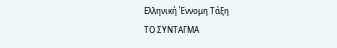Ελληνική Έννομη Τάξη
ΤΟ ΣΥΝΤΑΓΜΑ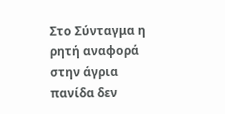Στο Σύνταγμα η ρητή αναφορά στην άγρια πανίδα δεν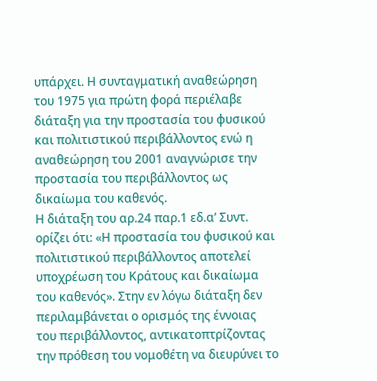υπάρχει. Η συνταγματική αναθεώρηση του 1975 για πρώτη φορά περιέλαβε διάταξη για την προστασία του φυσικού και πολιτιστικού περιβάλλοντος ενώ η αναθεώρηση του 2001 αναγνώρισε την προστασία του περιβάλλοντος ως δικαίωμα του καθενός.
Η διάταξη του αρ.24 παρ.1 εδ.α’ Συντ. ορίζει ότι: «Η προστασία του φυσικού και πολιτιστικού περιβάλλοντος αποτελεί υποχρέωση του Κράτους και δικαίωμα του καθενός». Στην εν λόγω διάταξη δεν περιλαμβάνεται ο ορισμός της έννοιας του περιβάλλοντος, αντικατοπτρίζοντας την πρόθεση του νομοθέτη να διευρύνει το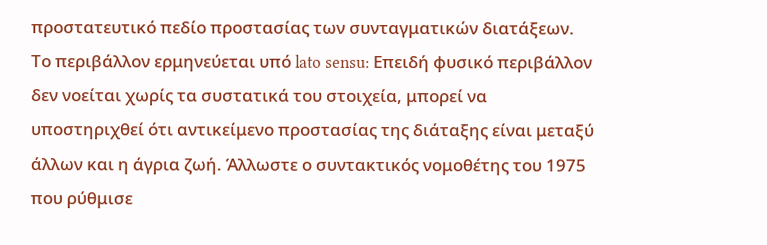προστατευτικό πεδίο προστασίας των συνταγματικών διατάξεων. Το περιβάλλον ερμηνεύεται υπό lato sensu: Επειδή φυσικό περιβάλλον δεν νοείται χωρίς τα συστατικά του στοιχεία, μπορεί να υποστηριχθεί ότι αντικείμενο προστασίας της διάταξης είναι μεταξύ άλλων και η άγρια ζωή. Άλλωστε ο συντακτικός νομοθέτης του 1975 που ρύθμισε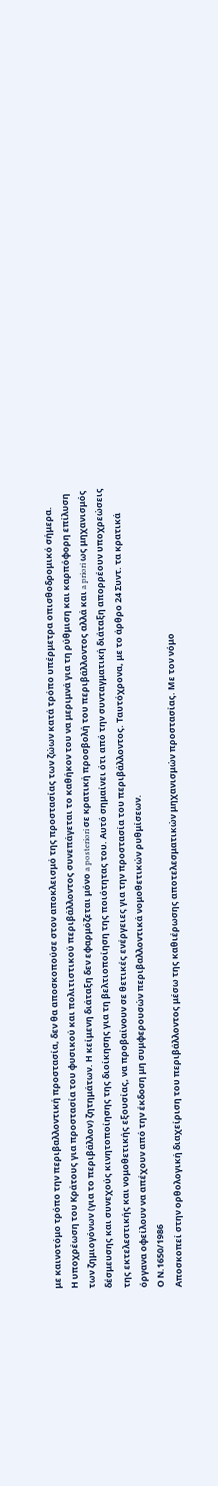με καινοτόμο τρόπο την περιβαλλοντική προστασία, δεν θα αποσκοπούσε στον αποκλεισμό της προστασίας των ζώων κατά τρόπο υπέρμετρα οπισθοδρομικό σήμερα.
Η υποχρέωση του Κράτους για προστασία του φυσικού και πολιτιστικού περιβάλλοντος συνεπάγεται το καθήκον του να μεριμνά για τη ρύθμιση και καρπόφορη επίλυση των ζημιογόνων (για το περιβάλλον) ζητημάτων. Η κείμενη διάταξη δεν εφαρμόζεται μόνο a posteriori σε κρατική προσβολή του περιβάλλοντος αλλά και a priori ως μηχανισμός δέσμευσης και συνεχούς κινητοποίησης της διοίκησης για τη βελτιοποίηση της ποιότητας του. Αυτό σημαίνει ότι από την συνταγματική διάταξη απορρέουν υποχρεώσεις της εκτελεστικής και νομοθετικής εξουσίας, να προβαίνουν σε θετικές ενέργειες για την προστασία του περιβάλλοντος. Ταυτόχρονα, με το άρθρο 24 Συντ. τα κρατικά όργανα οφείλουν να απέχουν από την έκδοση μη συμφερουσών περιβαλλοντικά νομοθετικών ρυθμίσεων.
Ο Ν.1650/1986
Αποσκοπεί στην ορθολογική διαχείριση του περιβάλλοντος μέσω της καθιέρωσης αποτελεσματικών μηχανισμών προστασίας. Με τον νόμο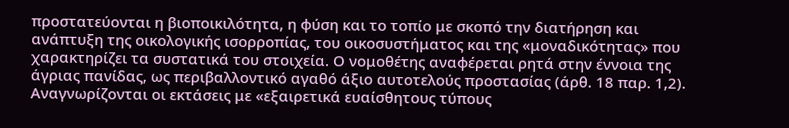προστατεύονται η βιοποικιλότητα, η φύση και το τοπίο με σκοπό την διατήρηση και ανάπτυξη της οικολογικής ισορροπίας, του οικοσυστήματος και της «μοναδικότητας» που χαρακτηρίζει τα συστατικά του στοιχεία. Ο νομοθέτης αναφέρεται ρητά στην έννοια της άγριας πανίδας, ως περιβαλλοντικό αγαθό άξιο αυτοτελούς προστασίας (άρθ. 18 παρ. 1,2).
Αναγνωρίζονται οι εκτάσεις με «εξαιρετικά ευαίσθητους τύπους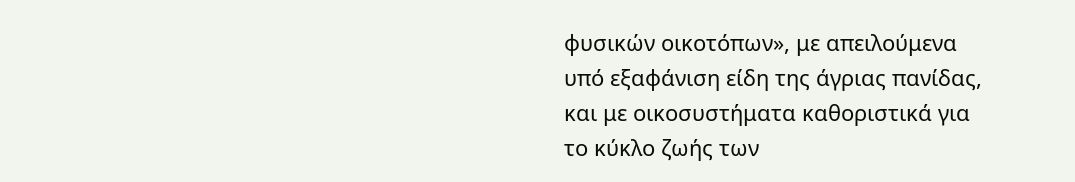φυσικών οικοτόπων», με απειλούμενα υπό εξαφάνιση είδη της άγριας πανίδας, και με οικοσυστήματα καθοριστικά για το κύκλο ζωής των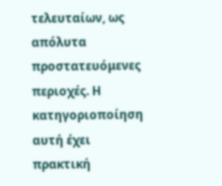τελευταίων, ως απόλυτα προστατευόμενες περιοχές. Η κατηγοριοποίηση αυτή έχει πρακτική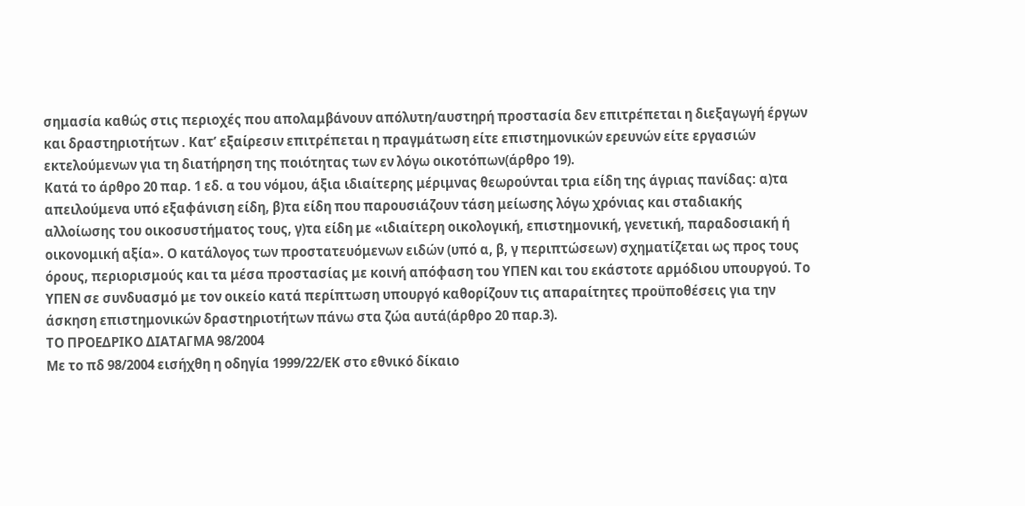σημασία καθώς στις περιοχές που απολαμβάνουν απόλυτη/αυστηρή προστασία δεν επιτρέπεται η διεξαγωγή έργων και δραστηριοτήτων . Κατ’ εξαίρεσιν επιτρέπεται η πραγμάτωση είτε επιστημονικών ερευνών είτε εργασιών εκτελούμενων για τη διατήρηση της ποιότητας των εν λόγω οικοτόπων(άρθρο 19).
Κατά το άρθρο 20 παρ. 1 εδ. α του νόμου, άξια ιδιαίτερης μέριμνας θεωρούνται τρια είδη της άγριας πανίδας: α)τα απειλούμενα υπό εξαφάνιση είδη, β)τα είδη που παρουσιάζουν τάση μείωσης λόγω χρόνιας και σταδιακής αλλοίωσης του οικοσυστήματος τους, γ)τα είδη με «ιδιαίτερη οικολογική, επιστημονική, γενετική, παραδοσιακή ή οικονομική αξία». Ο κατάλογος των προστατευόμενων ειδών (υπό α, β, γ περιπτώσεων) σχηματίζεται ως προς τους όρους, περιορισμούς και τα μέσα προστασίας με κοινή απόφαση του ΥΠΕΝ και του εκάστοτε αρμόδιου υπουργού. Το ΥΠΕΝ σε συνδυασμό με τον οικείο κατά περίπτωση υπουργό καθορίζουν τις απαραίτητες προϋποθέσεις για την άσκηση επιστημονικών δραστηριοτήτων πάνω στα ζώα αυτά(άρθρο 20 παρ.3).
ΤΟ ΠΡΟΕΔΡΙΚΟ ΔΙΑΤΑΓΜΑ 98/2004
Με το πδ 98/2004 εισήχθη η οδηγία 1999/22/ΕΚ στο εθνικό δίκαιο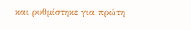και ρυθμίστηκε για πρώτη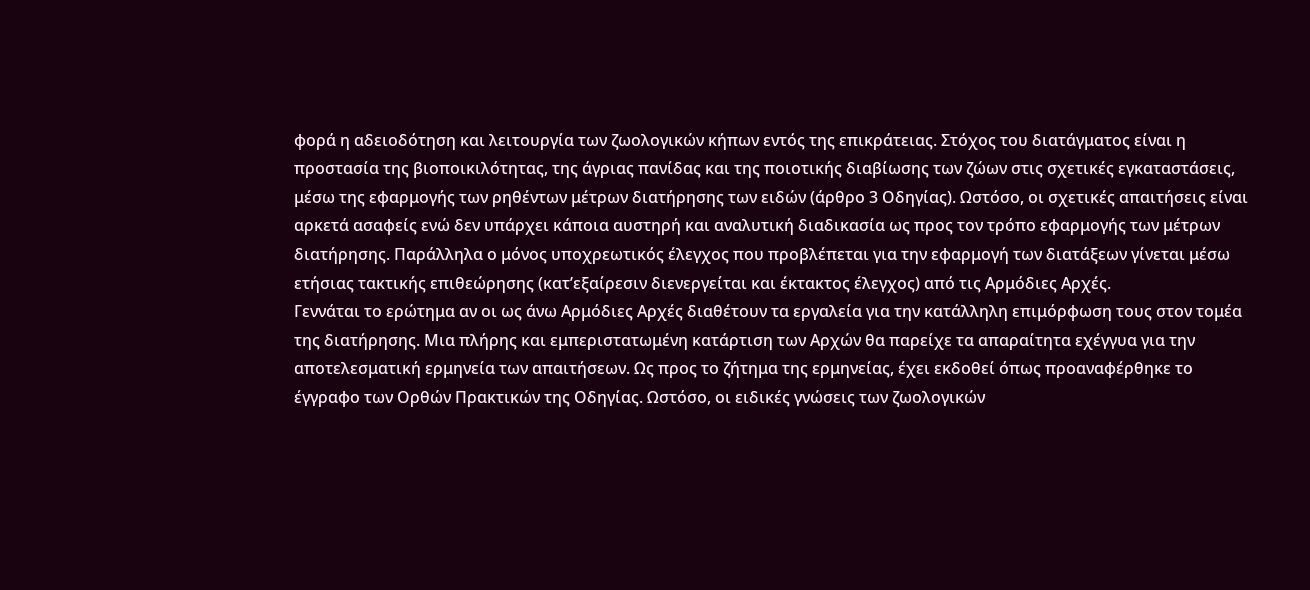φορά η αδειοδότηση και λειτουργία των ζωολογικών κήπων εντός της επικράτειας. Στόχος του διατάγματος είναι η προστασία της βιοποικιλότητας, της άγριας πανίδας και της ποιοτικής διαβίωσης των ζώων στις σχετικές εγκαταστάσεις, μέσω της εφαρμογής των ρηθέντων μέτρων διατήρησης των ειδών (άρθρο 3 Οδηγίας). Ωστόσο, οι σχετικές απαιτήσεις είναι αρκετά ασαφείς ενώ δεν υπάρχει κάποια αυστηρή και αναλυτική διαδικασία ως προς τον τρόπο εφαρμογής των μέτρων διατήρησης. Παράλληλα ο μόνος υποχρεωτικός έλεγχος που προβλέπεται για την εφαρμογή των διατάξεων γίνεται μέσω ετήσιας τακτικής επιθεώρησης (κατ’εξαίρεσιν διενεργείται και έκτακτος έλεγχος) από τις Αρμόδιες Αρχές.
Γεννάται το ερώτημα αν οι ως άνω Αρμόδιες Αρχές διαθέτουν τα εργαλεία για την κατάλληλη επιμόρφωση τους στον τομέα της διατήρησης. Μια πλήρης και εμπεριστατωμένη κατάρτιση των Αρχών θα παρείχε τα απαραίτητα εχέγγυα για την αποτελεσματική ερμηνεία των απαιτήσεων. Ως προς το ζήτημα της ερμηνείας, έχει εκδοθεί όπως προαναφέρθηκε το έγγραφο των Ορθών Πρακτικών της Οδηγίας. Ωστόσο, οι ειδικές γνώσεις των ζωολογικών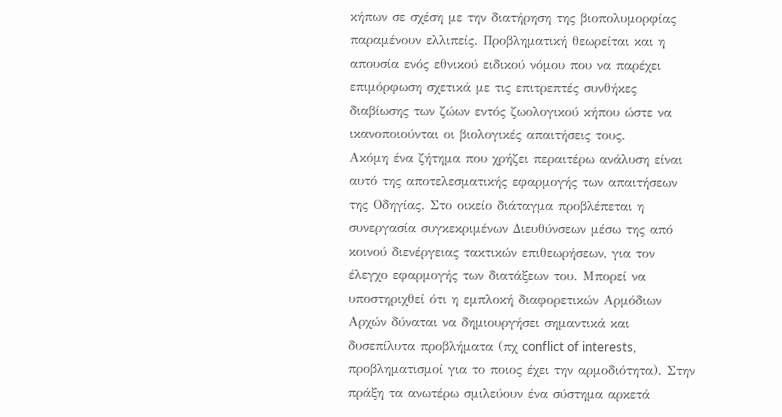κήπων σε σχέση με την διατήρηση της βιοπολυμορφίας παραμένουν ελλιπείς. Προβληματική θεωρείται και η απουσία ενός εθνικού ειδικού νόμου που να παρέχει επιμόρφωση σχετικά με τις επιτρεπτές συνθήκες διαβίωσης των ζώων εντός ζωολογικού κήπου ώστε να ικανοποιούνται οι βιολογικές απαιτήσεις τους.
Ακόμη ένα ζήτημα που χρήζει περαιτέρω ανάλυση είναι αυτό της αποτελεσματικής εφαρμογής των απαιτήσεων της Οδηγίας. Στο οικείο διάταγμα προβλέπεται η συνεργασία συγκεκριμένων Διευθύνσεων μέσω της από κοινού διενέργειας τακτικών επιθεωρήσεων, για τον έλεγχο εφαρμογής των διατάξεων του. Μπορεί να υποστηριχθεί ότι η εμπλοκή διαφορετικών Αρμόδιων Αρχών δύναται να δημιουργήσει σημαντικά και δυσεπίλυτα προβλήματα (πχ conflict of interests, προβληματισμοί για το ποιος έχει την αρμοδιότητα). Στην πράξη τα ανωτέρω σμιλεύουν ένα σύστημα αρκετά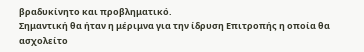βραδυκίνητο και προβληματικό.
Σημαντική θα ήταν η μέριμνα για την ίδρυση Επιτροπής η οποία θα ασχολείτο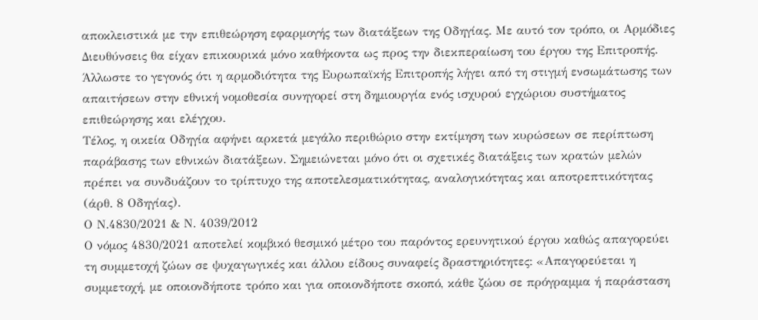αποκλειστικά με την επιθεώρηση εφαρμογής των διατάξεων της Οδηγίας. Με αυτό τον τρόπο, οι Αρμόδιες Διευθύνσεις θα είχαν επικουρικά μόνο καθήκοντα ως προς την διεκπεραίωση του έργου της Επιτροπής. Άλλωστε το γεγονός ότι η αρμοδιότητα της Ευρωπαϊκής Επιτροπής λήγει από τη στιγμή ενσωμάτωσης των απαιτήσεων στην εθνική νομοθεσία συνηγορεί στη δημιουργία ενός ισχυρού εγχώριου συστήματος επιθεώρησης και ελέγχου.
Τέλος, η οικεία Οδηγία αφήνει αρκετά μεγάλο περιθώριο στην εκτίμηση των κυρώσεων σε περίπτωση παράβασης των εθνικών διατάξεων. Σημειώνεται μόνο ότι οι σχετικές διατάξεις των κρατών μελών πρέπει να συνδυάζουν το τρίπτυχο της αποτελεσματικότητας, αναλογικότητας και αποτρεπτικότητας (άρθ. 8 Οδηγίας).
Ο Ν.4830/2021 & Ν. 4039/2012
Ο νόμος 4830/2021 αποτελεί κομβικό θεσμικό μέτρο του παρόντος ερευνητικού έργου καθώς απαγορεύει τη συμμετοχή ζώων σε ψυχαγωγικές και άλλου είδους συναφείς δραστηριότητες: «Απαγορεύεται η συμμετοχή, με οποιονδήποτε τρόπο και για οποιονδήποτε σκοπό, κάθε ζώου σε πρόγραμμα ή παράσταση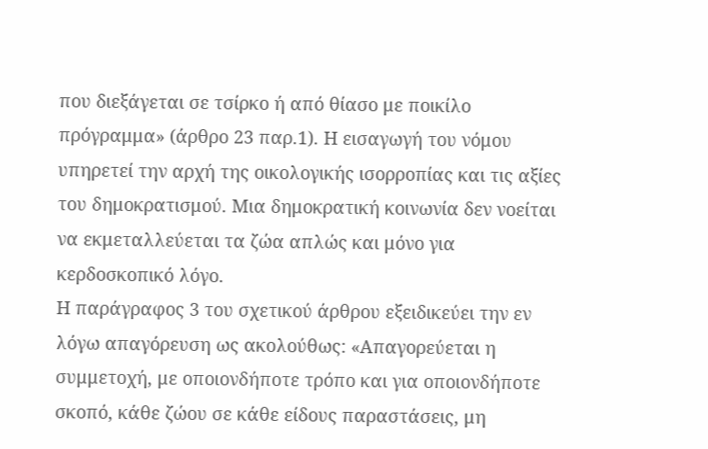που διεξάγεται σε τσίρκο ή από θίασο με ποικίλο πρόγραμμα» (άρθρο 23 παρ.1). Η εισαγωγή του νόμου υπηρετεί την αρχή της οικολογικής ισορροπίας και τις αξίες του δημοκρατισμού. Μια δημοκρατική κοινωνία δεν νοείται να εκμεταλλεύεται τα ζώα απλώς και μόνο για κερδοσκοπικό λόγο.
Η παράγραφος 3 του σχετικού άρθρου εξειδικεύει την εν λόγω απαγόρευση ως ακολούθως: «Απαγορεύεται η συμμετοχή, με οποιονδήποτε τρόπο και για οποιονδήποτε σκοπό, κάθε ζώου σε κάθε είδους παραστάσεις, μη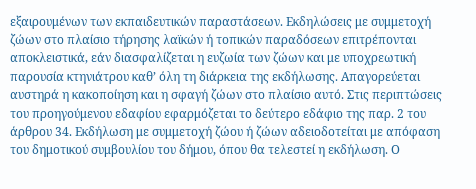εξαιρουμένων των εκπαιδευτικών παραστάσεων. Εκδηλώσεις με συμμετοχή ζώων στο πλαίσιο τήρησης λαϊκών ή τοπικών παραδόσεων επιτρέπονται αποκλειστικά, εάν διασφαλίζεται η ευζωία των ζώων και με υποχρεωτική παρουσία κτηνιάτρου καθ’ όλη τη διάρκεια της εκδήλωσης. Απαγορεύεται αυστηρά η κακοποίηση και η σφαγή ζώων στο πλαίσιο αυτό. Στις περιπτώσεις του προηγούμενου εδαφίου εφαρμόζεται το δεύτερο εδάφιο της παρ. 2 του άρθρου 34. Εκδήλωση με συμμετοχή ζώου ή ζώων αδειοδοτείται με απόφαση του δημοτικού συμβουλίου του δήμου, όπου θα τελεστεί η εκδήλωση. Ο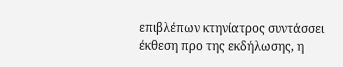επιβλέπων κτηνίατρος συντάσσει έκθεση προ της εκδήλωσης, η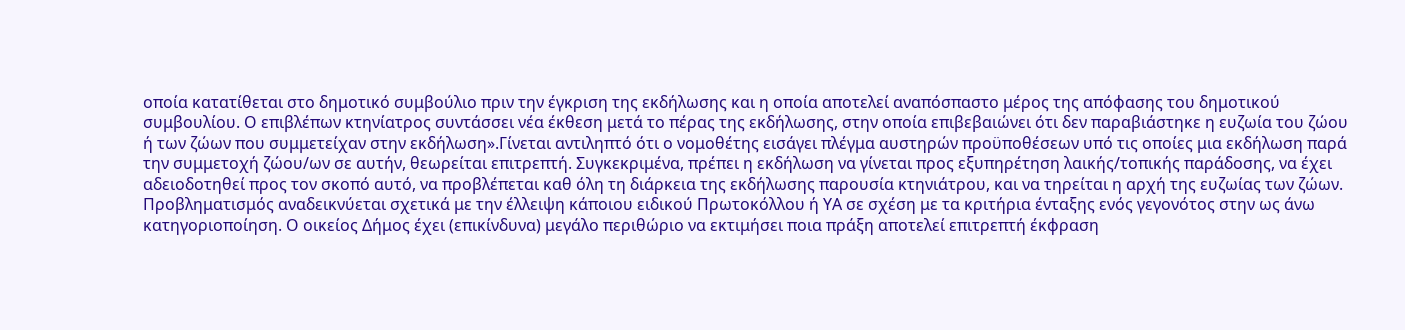οποία κατατίθεται στο δημοτικό συμβούλιο πριν την έγκριση της εκδήλωσης και η οποία αποτελεί αναπόσπαστο μέρος της απόφασης του δημοτικού συμβουλίου. Ο επιβλέπων κτηνίατρος συντάσσει νέα έκθεση μετά το πέρας της εκδήλωσης, στην οποία επιβεβαιώνει ότι δεν παραβιάστηκε η ευζωία του ζώου ή των ζώων που συμμετείχαν στην εκδήλωση».Γίνεται αντιληπτό ότι ο νομοθέτης εισάγει πλέγμα αυστηρών προϋποθέσεων υπό τις οποίες μια εκδήλωση παρά την συμμετοχή ζώου/ων σε αυτήν, θεωρείται επιτρεπτή. Συγκεκριμένα, πρέπει η εκδήλωση να γίνεται προς εξυπηρέτηση λαικής/τοπικής παράδοσης, να έχει αδειοδοτηθεί προς τον σκοπό αυτό, να προβλέπεται καθ όλη τη διάρκεια της εκδήλωσης παρουσία κτηνιάτρου, και να τηρείται η αρχή της ευζωίας των ζώων. Προβληματισμός αναδεικνύεται σχετικά με την έλλειψη κάποιου ειδικού Πρωτοκόλλου ή ΥΑ σε σχέση με τα κριτήρια ένταξης ενός γεγονότος στην ως άνω κατηγοριοποίηση. Ο οικείος Δήμος έχει (επικίνδυνα) μεγάλο περιθώριο να εκτιμήσει ποια πράξη αποτελεί επιτρεπτή έκφραση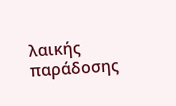λαικής παράδοσης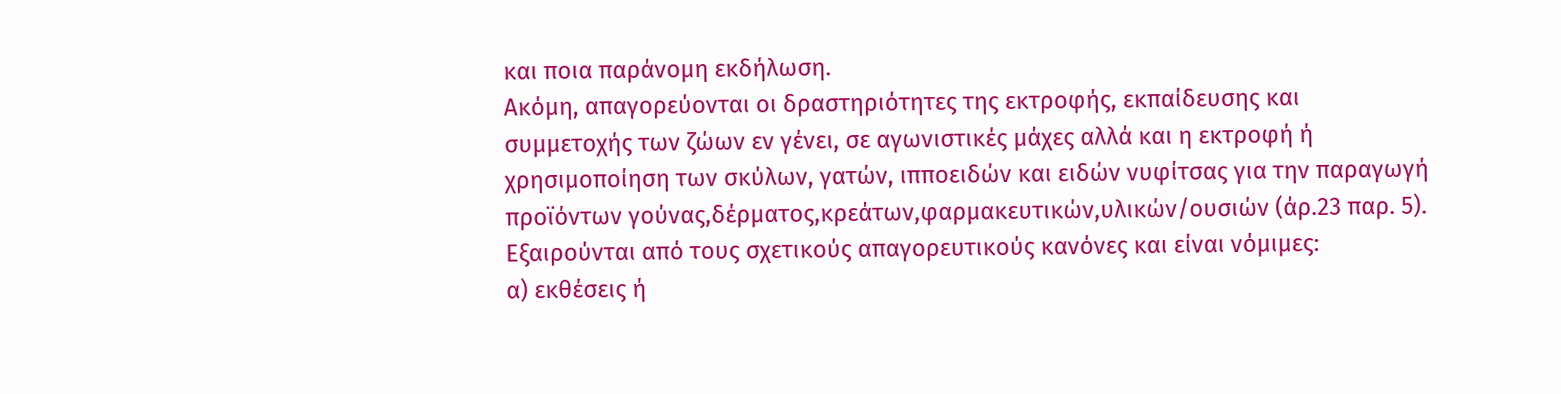και ποια παράνομη εκδήλωση.
Ακόμη, απαγορεύονται οι δραστηριότητες της εκτροφής, εκπαίδευσης και συμμετοχής των ζώων εν γένει, σε αγωνιστικές μάχες αλλά και η εκτροφή ή χρησιμοποίηση των σκύλων, γατών, ιπποειδών και ειδών νυφίτσας για την παραγωγή προϊόντων γούνας,δέρματος,κρεάτων,φαρμακευτικών,υλικών/ουσιών (άρ.23 παρ. 5). Εξαιρούνται από τους σχετικούς απαγορευτικούς κανόνες και είναι νόμιμες:
α) εκθέσεις ή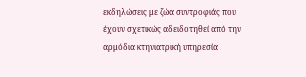εκδηλώσεις με ζώα συντροφιάς που έχουν σχετικώς αδειδοτηθεί από την αρμόδια κτηνιατρική υπηρεσία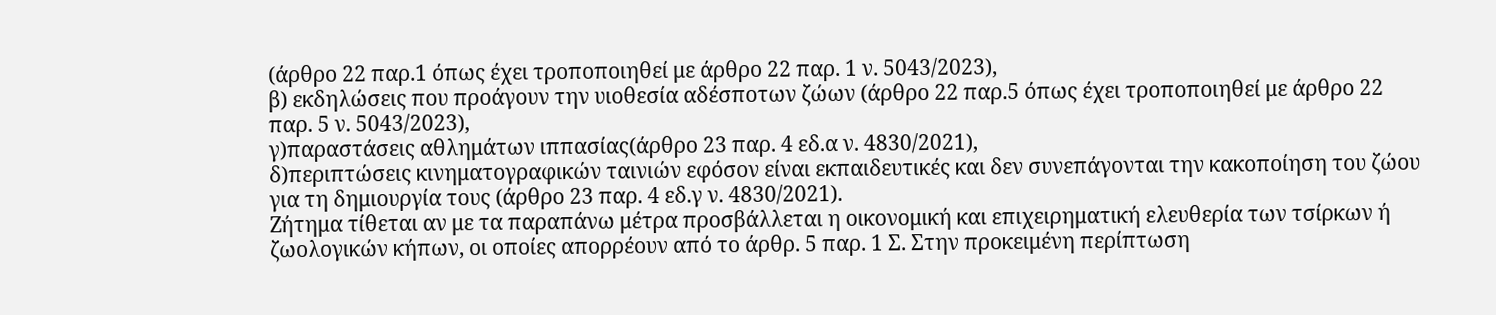(άρθρο 22 παρ.1 όπως έχει τροποποιηθεί με άρθρο 22 παρ. 1 ν. 5043/2023),
β) εκδηλώσεις που προάγουν την υιοθεσία αδέσποτων ζώων (άρθρο 22 παρ.5 όπως έχει τροποποιηθεί με άρθρο 22 παρ. 5 ν. 5043/2023),
γ)παραστάσεις αθλημάτων ιππασίας(άρθρο 23 παρ. 4 εδ.α ν. 4830/2021),
δ)περιπτώσεις κινηματογραφικών ταινιών εφόσον είναι εκπαιδευτικές και δεν συνεπάγονται την κακοποίηση του ζώου για τη δημιουργία τους (άρθρο 23 παρ. 4 εδ.γ ν. 4830/2021).
Ζήτημα τίθεται αν με τα παραπάνω μέτρα προσβάλλεται η οικονομική και επιχειρηματική ελευθερία των τσίρκων ή ζωολογικών κήπων, οι οποίες απορρέουν από το άρθρ. 5 παρ. 1 Σ. Στην προκειμένη περίπτωση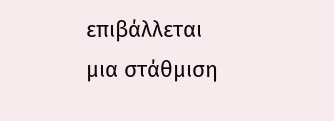επιβάλλεται μια στάθμιση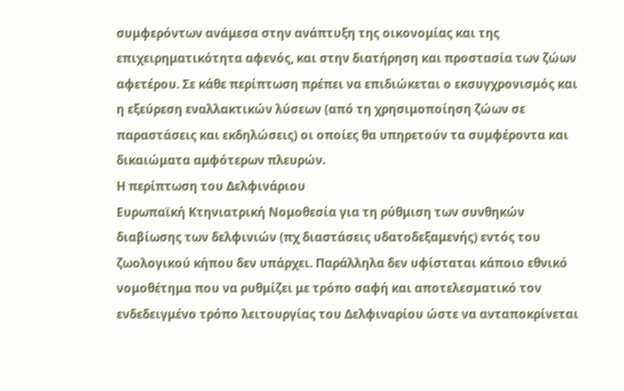συμφερόντων ανάμεσα στην ανάπτυξη της οικονομίας και της επιχειρηματικότητα αφενός, και στην διατήρηση και προστασία των ζώων αφετέρου. Σε κάθε περίπτωση πρέπει να επιδιώκεται ο εκσυγχρονισμός και η εξεύρεση εναλλακτικών λύσεων (από τη χρησιμοποίηση ζώων σε παραστάσεις και εκδηλώσεις) οι οποίες θα υπηρετούν τα συμφέροντα και δικαιώματα αμφότερων πλευρών.
Η περίπτωση του Δελφινάριου
Ευρωπαϊκή Κτηνιατρική Νομοθεσία για τη ρύθμιση των συνθηκών διαβίωσης των δελφινιών (πχ διαστάσεις υδατοδεξαμενής) εντός του ζωολογικού κήπου δεν υπάρχει. Παράλληλα δεν υφίσταται κάποιο εθνικό νομοθέτημα που να ρυθμίζει με τρόπο σαφή και αποτελεσματικό τον ενδεδειγμένο τρόπο λειτουργίας του Δελφιναρίου ώστε να ανταποκρίνεται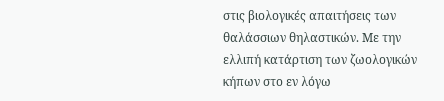στις βιολογικές απαιτήσεις των θαλάσσιων θηλαστικών. Με την ελλιπή κατάρτιση των ζωολογικών κήπων στο εν λόγω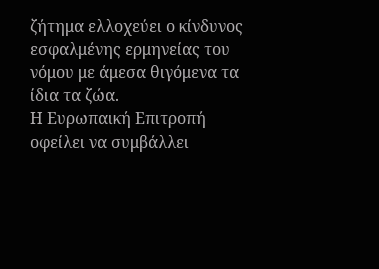ζήτημα ελλοχεύει ο κίνδυνος εσφαλμένης ερμηνείας του νόμου με άμεσα θιγόμενα τα ίδια τα ζώα.
Η Ευρωπαική Επιτροπή οφείλει να συμβάλλει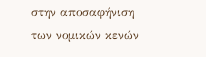στην αποσαφήνιση των νομικών κενών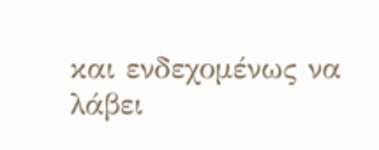και ενδεχομένως να λάβει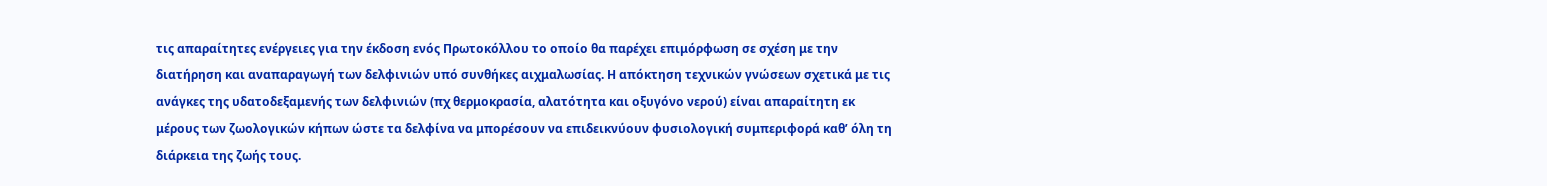τις απαραίτητες ενέργειες για την έκδοση ενός Πρωτοκόλλου το οποίο θα παρέχει επιμόρφωση σε σχέση με την διατήρηση και αναπαραγωγή των δελφινιών υπό συνθήκες αιχμαλωσίας. Η απόκτηση τεχνικών γνώσεων σχετικά με τις ανάγκες της υδατοδεξαμενής των δελφινιών (πχ θερμοκρασία, αλατότητα και οξυγόνο νερού) είναι απαραίτητη εκ μέρους των ζωολογικών κήπων ώστε τα δελφίνα να μπορέσουν να επιδεικνύουν φυσιολογική συμπεριφορά καθ’ όλη τη διάρκεια της ζωής τους.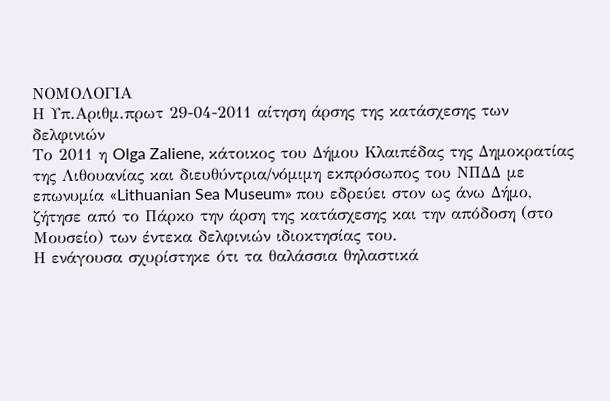ΝΟΜΟΛΟΓΙΑ
Η Υπ.Αριθμ.πρωτ 29-04-2011 αίτηση άρσης της κατάσχεσης των δελφινιών
Το 2011 η Olga Zaliene, κάτοικος του Δήμου Κλαιπέδας της Δημοκρατίας της Λιθουανίας και διευθύντρια/νόμιμη εκπρόσωπος του ΝΠΔΔ με επωνυμία «Lithuanian Sea Museum» που εδρεύει στον ως άνω Δήμο, ζήτησε από το Πάρκο την άρση της κατάσχεσης και την απόδοση (στο Μουσείο) των έντεκα δελφινιών ιδιοκτησίας του.
Η ενάγουσα σχυρίστηκε ότι τα θαλάσσια θηλαστικά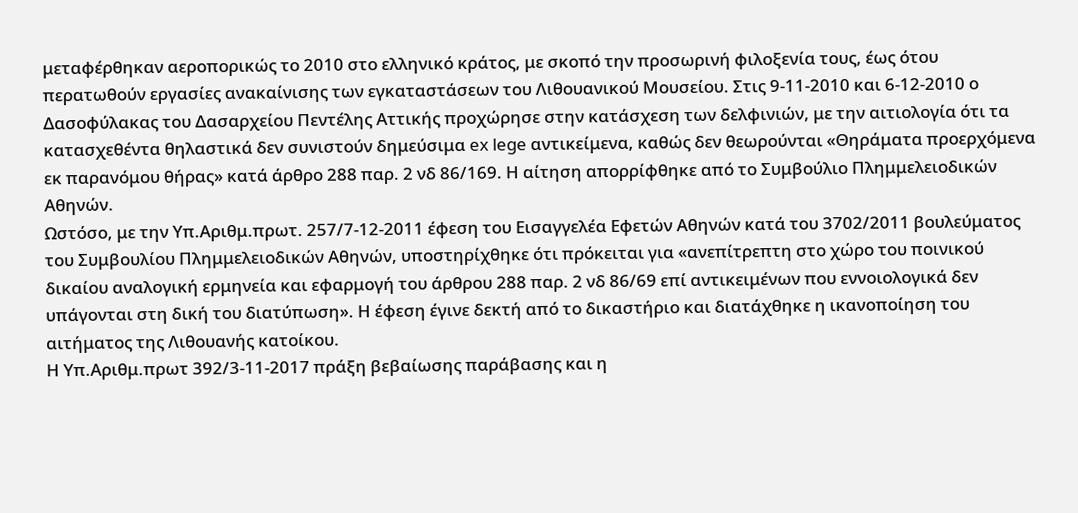μεταφέρθηκαν αεροπορικώς το 2010 στο ελληνικό κράτος, με σκοπό την προσωρινή φιλοξενία τους, έως ότου περατωθούν εργασίες ανακαίνισης των εγκαταστάσεων του Λιθουανικού Μουσείου. Στις 9-11-2010 και 6-12-2010 ο Δασοφύλακας του Δασαρχείου Πεντέλης Αττικής προχώρησε στην κατάσχεση των δελφινιών, με την αιτιολογία ότι τα κατασχεθέντα θηλαστικά δεν συνιστούν δημεύσιμα ex lege αντικείμενα, καθώς δεν θεωρούνται «Θηράματα προερχόμενα εκ παρανόμου θήρας» κατά άρθρο 288 παρ. 2 νδ 86/169. Η αίτηση απορρίφθηκε από το Συμβούλιο Πλημμελειοδικών Αθηνών.
Ωστόσο, με την Υπ.Αριθμ.πρωτ. 257/7-12-2011 έφεση του Εισαγγελέα Εφετών Αθηνών κατά του 3702/2011 βουλεύματος του Συμβουλίου Πλημμελειοδικών Αθηνών, υποστηρίχθηκε ότι πρόκειται για «ανεπίτρεπτη στο χώρο του ποινικού δικαίου αναλογική ερμηνεία και εφαρμογή του άρθρου 288 παρ. 2 νδ 86/69 επί αντικειμένων που εννοιολογικά δεν υπάγονται στη δική του διατύπωση». Η έφεση έγινε δεκτή από το δικαστήριο και διατάχθηκε η ικανοποίηση του αιτήματος της Λιθουανής κατοίκου.
Η Υπ.Αριθμ.πρωτ 392/3-11-2017 πράξη βεβαίωσης παράβασης και η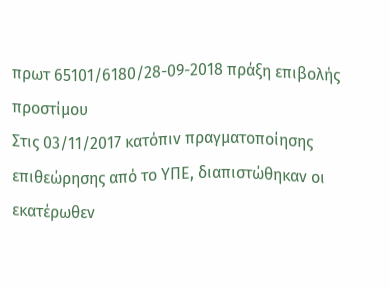πρωτ 65101/6180/28-09-2018 πράξη επιβολής προστίμου
Στις 03/11/2017 κατόπιν πραγματοποίησης επιθεώρησης από το ΥΠΕ, διαπιστώθηκαν οι εκατέρωθεν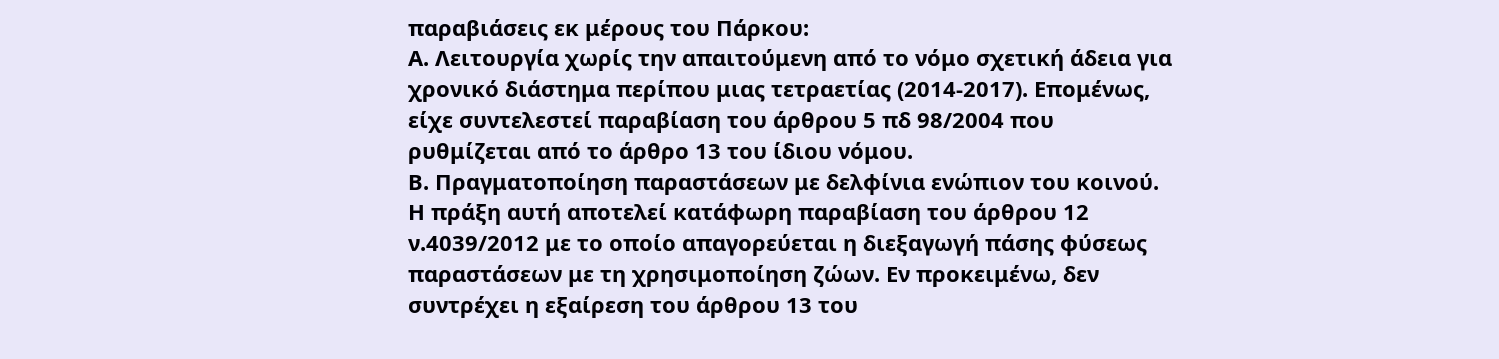παραβιάσεις εκ μέρους του Πάρκου:
Α. Λειτουργία χωρίς την απαιτούμενη από το νόμο σχετική άδεια για χρονικό διάστημα περίπου μιας τετραετίας (2014-2017). Επομένως, είχε συντελεστεί παραβίαση του άρθρου 5 πδ 98/2004 που ρυθμίζεται από το άρθρο 13 του ίδιου νόμου.
Β. Πραγματοποίηση παραστάσεων με δελφίνια ενώπιον του κοινού. Η πράξη αυτή αποτελεί κατάφωρη παραβίαση του άρθρου 12 ν.4039/2012 με το οποίο απαγορεύεται η διεξαγωγή πάσης φύσεως παραστάσεων με τη χρησιμοποίηση ζώων. Εν προκειμένω, δεν συντρέχει η εξαίρεση του άρθρου 13 του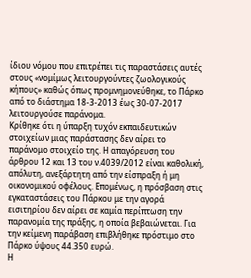ίδιου νόμου που επιτρέπει τις παραστάσεις αυτές στους «νομίμως λειτουργούντες ζωολογικούς κήπους» καθώς όπως προμνημονεύθηκε, το Πάρκο από το διάστημα 18-3-2013 έως 30-07-2017 λειτουργούσε παράνομα.
Κρίθηκε ότι η ύπαρξη τυχόν εκπαιδευτικών στοιχείων μιας παράστασης δεν αίρει το παράνομο στοιχείο της. Η απαγόρευση του άρθρου 12 και 13 του ν.4039/2012 είναι καθολική, απόλυτη, ανεξάρτητη από την είσπραξη ή μη οικονομικού οφέλους. Επομένως, η πρόσβαση στις εγκαταστάσεις του Πάρκου με την αγορά εισιτηρίου δεν αίρει σε καμία περίπτωση την παρανομία της πράξης, η οποία βεβαιώνεται. Για την κείμενη παράβαση επιβλήθηκε πρόστιμο στο Πάρκο ύψους 44.350 ευρώ.
Η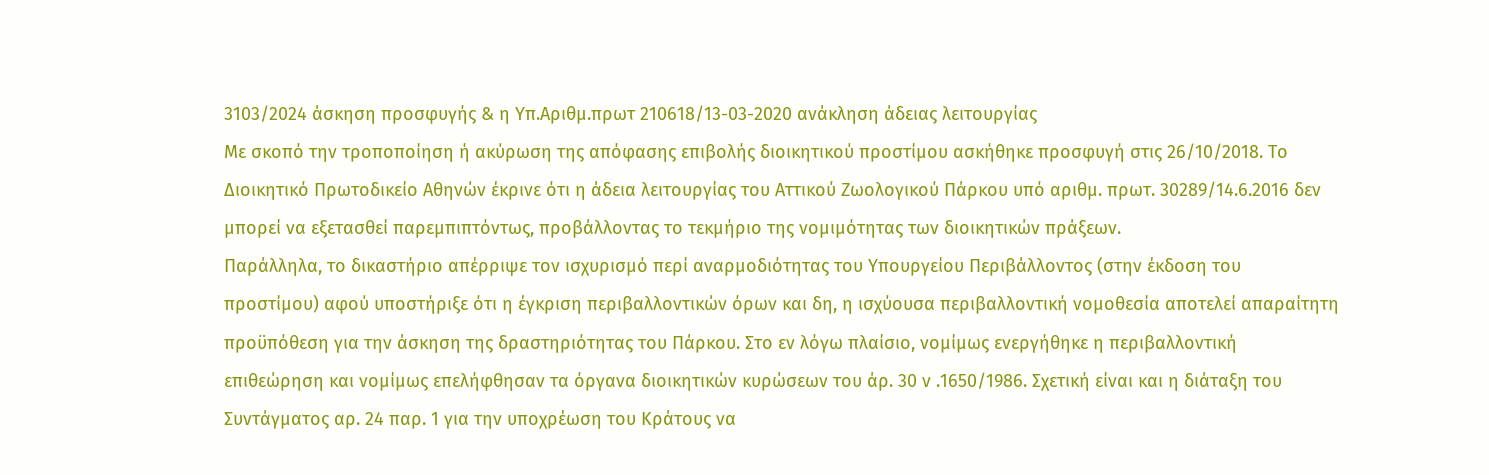3103/2024 άσκηση προσφυγής & η Υπ.Αριθμ.πρωτ 210618/13-03-2020 ανάκληση άδειας λειτουργίας
Με σκοπό την τροποποίηση ή ακύρωση της απόφασης επιβολής διοικητικού προστίμου ασκήθηκε προσφυγή στις 26/10/2018. Το Διοικητικό Πρωτοδικείο Αθηνών έκρινε ότι η άδεια λειτουργίας του Αττικού Ζωολογικού Πάρκου υπό αριθμ. πρωτ. 30289/14.6.2016 δεν μπορεί να εξετασθεί παρεμπιπτόντως, προβάλλοντας το τεκμήριο της νομιμότητας των διοικητικών πράξεων.
Παράλληλα, το δικαστήριο απέρριψε τον ισχυρισμό περί αναρμοδιότητας του Υπουργείου Περιβάλλοντος (στην έκδοση του προστίμου) αφού υποστήριξε ότι η έγκριση περιβαλλοντικών όρων και δη, η ισχύουσα περιβαλλοντική νομοθεσία αποτελεί απαραίτητη προϋπόθεση για την άσκηση της δραστηριότητας του Πάρκου. Στο εν λόγω πλαίσιο, νομίμως ενεργήθηκε η περιβαλλοντική επιθεώρηση και νομίμως επελήφθησαν τα όργανα διοικητικών κυρώσεων του άρ. 30 ν .1650/1986. Σχετική είναι και η διάταξη του Συντάγματος αρ. 24 παρ. 1 για την υποχρέωση του Κράτους να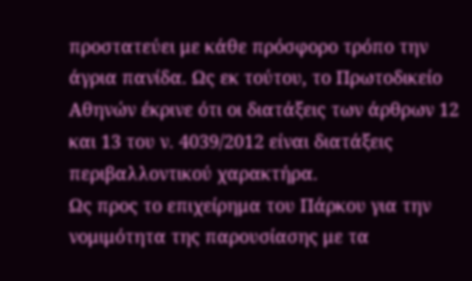προστατεύει με κάθε πρόσφορο τρόπο την άγρια πανίδα. Ως εκ τούτου, το Πρωτοδικείο Αθηνών έκρινε ότι οι διατάξεις των άρθρων 12 και 13 του ν. 4039/2012 είναι διατάξεις περιβαλλοντικού χαρακτήρα.
Ως προς το επιχείρημα του Πάρκου για την νομιμότητα της παρουσίασης με τα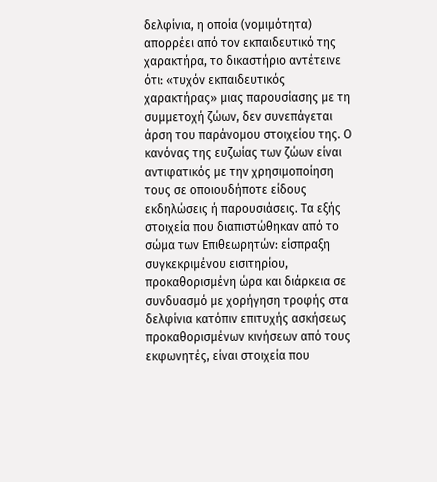δελφίνια, η οποία (νομιμότητα) απορρέει από τον εκπαιδευτικό της χαρακτήρα, το δικαστήριο αντέτεινε ότι: «τυχόν εκπαιδευτικός χαρακτήρας» μιας παρουσίασης με τη συμμετοχή ζώων, δεν συνεπάγεται άρση του παράνομου στοιχείου της. Ο κανόνας της ευζωίας των ζώων είναι αντιφατικός με την χρησιμοποίηση τους σε οποιουδήποτε είδους εκδηλώσεις ή παρουσιάσεις. Τα εξής στοιχεία που διαπιστώθηκαν από το σώμα των Επιθεωρητών: είσπραξη συγκεκριμένου εισιτηρίου, προκαθορισμένη ώρα και διάρκεια σε συνδυασμό με χορήγηση τροφής στα δελφίνια κατόπιν επιτυχής ασκήσεως προκαθορισμένων κινήσεων από τους εκφωνητές, είναι στοιχεία που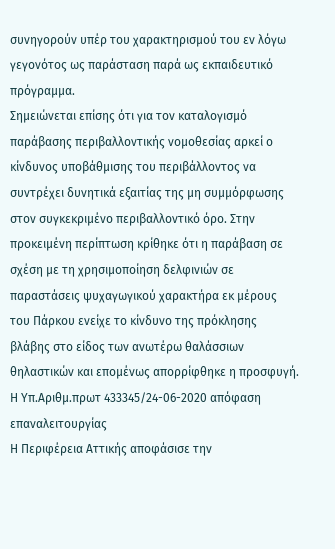συνηγορούν υπέρ του χαρακτηρισμού του εν λόγω γεγονότος ως παράσταση παρά ως εκπαιδευτικό πρόγραμμα.
Σημειώνεται επίσης ότι για τον καταλογισμό παράβασης περιβαλλοντικής νομοθεσίας αρκεί ο κίνδυνος υποβάθμισης του περιβάλλοντος να συντρέχει δυνητικά εξαιτίας της μη συμμόρφωσης στον συγκεκριμένο περιβαλλοντικό όρο. Στην προκειμένη περίπτωση κρίθηκε ότι η παράβαση σε σχέση με τη χρησιμοποίηση δελφινιών σε παραστάσεις ψυχαγωγικού χαρακτήρα εκ μέρους του Πάρκου ενείχε το κίνδυνο της πρόκλησης βλάβης στο είδος των ανωτέρω θαλάσσιων θηλαστικών και επομένως απορρίφθηκε η προσφυγή.
Η Υπ.Αριθμ.πρωτ 433345/24-06-2020 απόφαση επαναλειτουργίας
Η Περιφέρεια Αττικής αποφάσισε την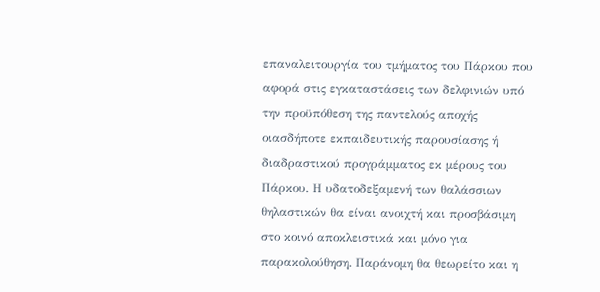επαναλειτουργία του τμήματος του Πάρκου που αφορά στις εγκαταστάσεις των δελφινιών υπό την προϋπόθεση της παντελούς αποχής οιασδήποτε εκπαιδευτικής παρουσίασης ή διαδραστικού προγράμματος εκ μέρους του Πάρκου. Η υδατοδεξαμενή των θαλάσσιων θηλαστικών θα είναι ανοιχτή και προσβάσιμη στο κοινό αποκλειστικά και μόνο για παρακολούθηση. Παράνομη θα θεωρείτο και η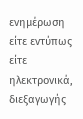ενημέρωση είτε εντύπως είτε ηλεκτρονικά, διεξαγωγής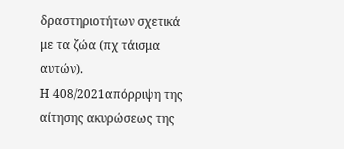δραστηριοτήτων σχετικά με τα ζώα (πχ τάισμα αυτών).
Η 408/2021απόρριψη της αίτησης ακυρώσεως της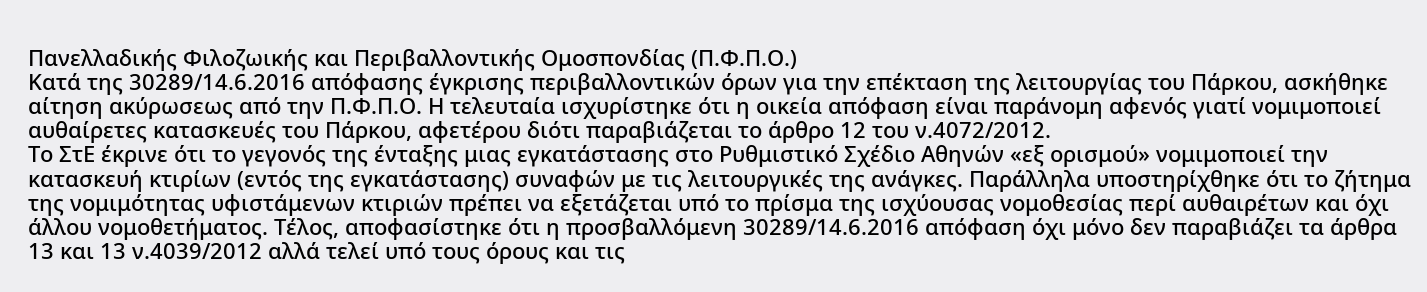Πανελλαδικής Φιλοζωικής και Περιβαλλοντικής Ομοσπονδίας (Π.Φ.Π.Ο.)
Κατά της 30289/14.6.2016 απόφασης έγκρισης περιβαλλοντικών όρων για την επέκταση της λειτουργίας του Πάρκου, ασκήθηκε αίτηση ακύρωσεως από την Π.Φ.Π.Ο. Η τελευταία ισχυρίστηκε ότι η οικεία απόφαση είναι παράνομη αφενός γιατί νομιμοποιεί αυθαίρετες κατασκευές του Πάρκου, αφετέρου διότι παραβιάζεται το άρθρο 12 του ν.4072/2012.
Το ΣτΕ έκρινε ότι το γεγονός της ένταξης μιας εγκατάστασης στο Ρυθμιστικό Σχέδιο Αθηνών «εξ ορισμού» νομιμοποιεί την κατασκευή κτιρίων (εντός της εγκατάστασης) συναφών με τις λειτουργικές της ανάγκες. Παράλληλα υποστηρίχθηκε ότι το ζήτημα της νομιμότητας υφιστάμενων κτιριών πρέπει να εξετάζεται υπό το πρίσμα της ισχύουσας νομοθεσίας περί αυθαιρέτων και όχι άλλου νομοθετήματος. Τέλος, αποφασίστηκε ότι η προσβαλλόμενη 30289/14.6.2016 απόφαση όχι μόνο δεν παραβιάζει τα άρθρα 13 και 13 ν.4039/2012 αλλά τελεί υπό τους όρους και τις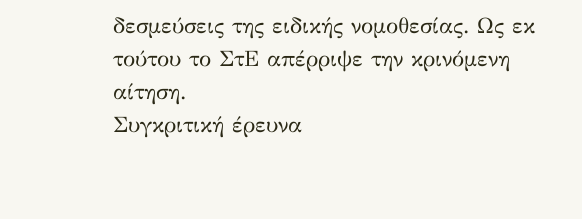δεσμεύσεις της ειδικής νομοθεσίας. Ως εκ τούτου το ΣτΕ απέρριψε την κρινόμενη αίτηση.
Συγκριτική έρευνα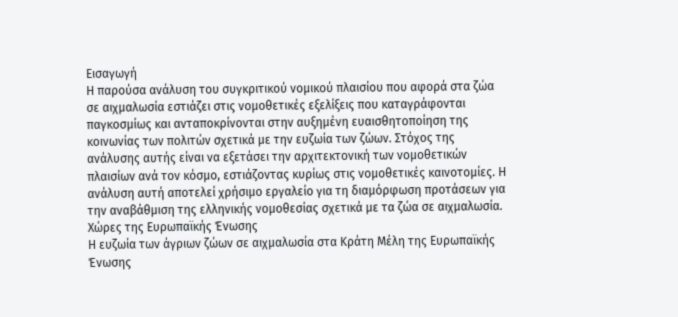Εισαγωγή
Η παρούσα ανάλυση του συγκριτικού νομικού πλαισίου που αφορά στα ζώα σε αιχμαλωσία εστιάζει στις νομοθετικές εξελίξεις που καταγράφονται παγκοσμίως και ανταποκρίνονται στην αυξημένη ευαισθητοποίηση της κοινωνίας των πολιτών σχετικά με την ευζωία των ζώων. Στόχος της ανάλυσης αυτής είναι να εξετάσει την αρχιτεκτονική των νομοθετικών πλαισίων ανά τον κόσμο, εστιάζοντας κυρίως στις νομοθετικές καινοτομίες. Η ανάλυση αυτή αποτελεί χρήσιμο εργαλείο για τη διαμόρφωση προτάσεων για την αναβάθμιση της ελληνικής νομοθεσίας σχετικά με τα ζώα σε αιχμαλωσία.
Χώρες της Ευρωπαϊκής Ένωσης
Η ευζωία των άγριων ζώων σε αιχμαλωσία στα Κράτη Μέλη της Ευρωπαϊκής Ένωσης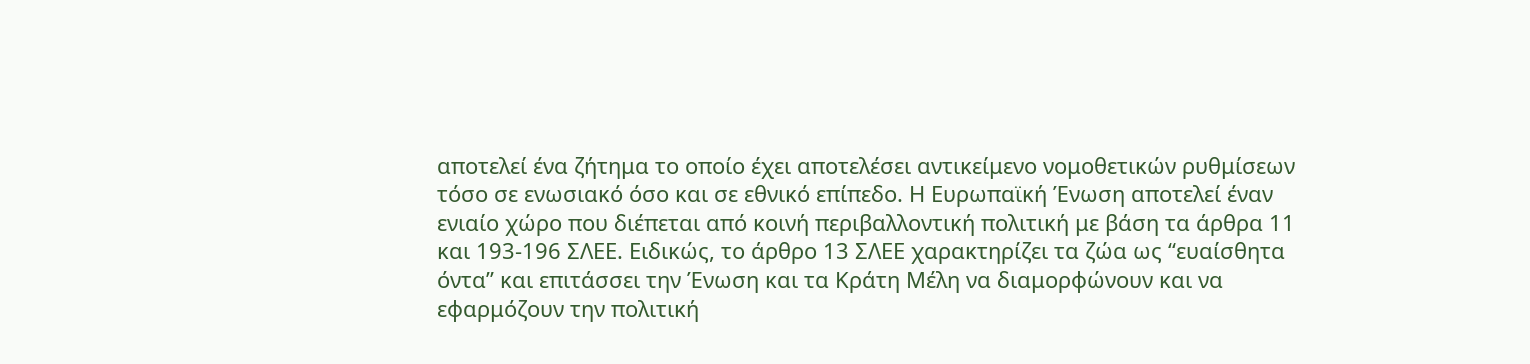αποτελεί ένα ζήτημα το οποίο έχει αποτελέσει αντικείμενο νομοθετικών ρυθμίσεων τόσο σε ενωσιακό όσο και σε εθνικό επίπεδο. Η Ευρωπαϊκή Ένωση αποτελεί έναν ενιαίο χώρο που διέπεται από κοινή περιβαλλοντική πολιτική με βάση τα άρθρα 11 και 193-196 ΣΛΕΕ. Ειδικώς, το άρθρο 13 ΣΛΕΕ χαρακτηρίζει τα ζώα ως “ευαίσθητα όντα” και επιτάσσει την Ένωση και τα Κράτη Μέλη να διαμορφώνουν και να εφαρμόζουν την πολιτική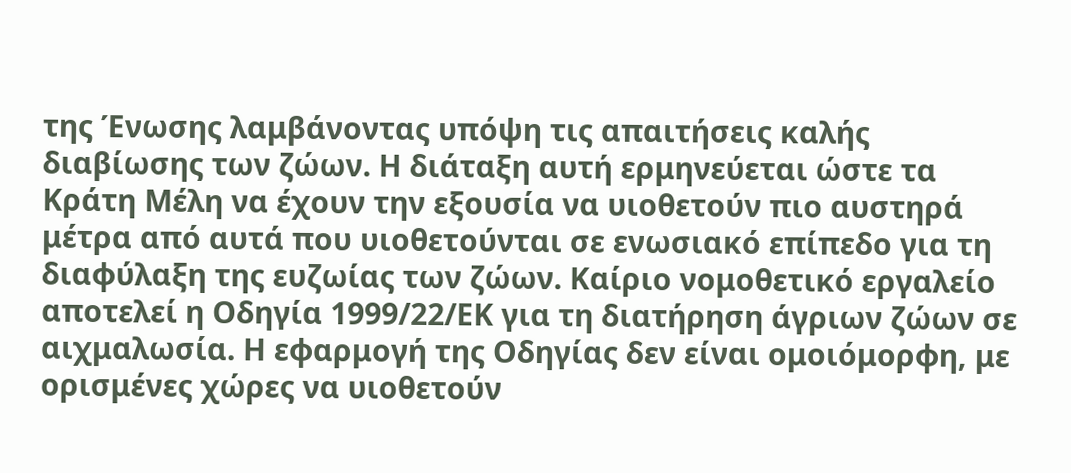της Ένωσης λαμβάνοντας υπόψη τις απαιτήσεις καλής διαβίωσης των ζώων. Η διάταξη αυτή ερμηνεύεται ώστε τα Κράτη Μέλη να έχουν την εξουσία να υιοθετούν πιο αυστηρά μέτρα από αυτά που υιοθετούνται σε ενωσιακό επίπεδο για τη διαφύλαξη της ευζωίας των ζώων. Καίριο νομοθετικό εργαλείο αποτελεί η Οδηγία 1999/22/ΕΚ για τη διατήρηση άγριων ζώων σε αιχμαλωσία. Η εφαρμογή της Οδηγίας δεν είναι ομοιόμορφη, με ορισμένες χώρες να υιοθετούν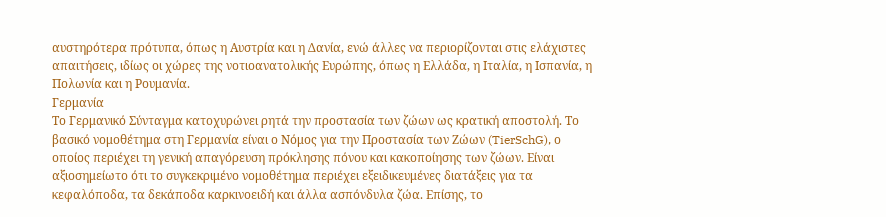αυστηρότερα πρότυπα, όπως η Αυστρία και η Δανία, ενώ άλλες να περιορίζονται στις ελάχιστες απαιτήσεις, ιδίως οι χώρες της νοτιοανατολικής Ευρώπης, όπως η Ελλάδα, η Ιταλία, η Ισπανία, η Πολωνία και η Ρουμανία.
Γερμανία
Το Γερμανικό Σύνταγμα κατοχυρώνει ρητά την προστασία των ζώων ως κρατική αποστολή. Το βασικό νομοθέτημα στη Γερμανία είναι ο Νόμος για την Προστασία των Ζώων (TierSchG), ο οποίος περιέχει τη γενική απαγόρευση πρόκλησης πόνου και κακοποίησης των ζώων. Είναι αξιοσημείωτο ότι το συγκεκριμένο νομοθέτημα περιέχει εξειδικευμένες διατάξεις για τα κεφαλόποδα, τα δεκάποδα καρκινοειδή και άλλα ασπόνδυλα ζώα. Επίσης, το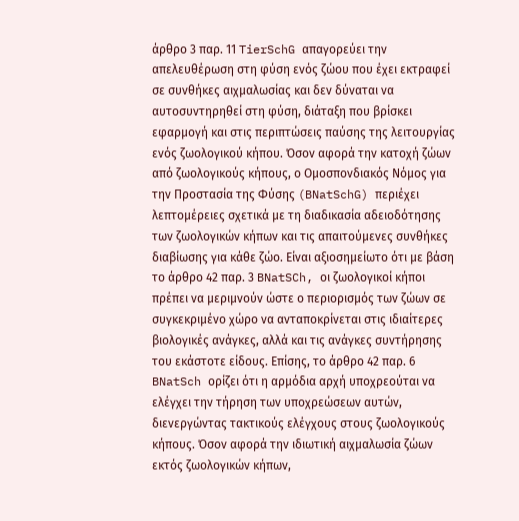άρθρο 3 παρ. 11 TierSchG απαγορεύει την απελευθέρωση στη φύση ενός ζώου που έχει εκτραφεί σε συνθήκες αιχμαλωσίας και δεν δύναται να αυτοσυντηρηθεί στη φύση, διάταξη που βρίσκει εφαρμογή και στις περιπτώσεις παύσης της λειτουργίας ενός ζωολογικού κήπου. Όσον αφορά την κατοχή ζώων από ζωολογικούς κήπους, ο Ομοσπονδιακός Νόμος για την Προστασία της Φύσης (BNatSchG) περιέχει λεπτομέρειες σχετικά με τη διαδικασία αδειοδότησης των ζωολογικών κήπων και τις απαιτούμενες συνθήκες διαβίωσης για κάθε ζώο. Είναι αξιοσημείωτο ότι με βάση το άρθρο 42 παρ. 3 BNatSCh, οι ζωολογικοί κήποι πρέπει να μεριμνούν ώστε ο περιορισμός των ζώων σε συγκεκριμένο χώρο να ανταποκρίνεται στις ιδιαίτερες βιολογικές ανάγκες, αλλά και τις ανάγκες συντήρησης του εκάστοτε είδους. Επίσης, το άρθρο 42 παρ. 6 BNatSch ορίζει ότι η αρμόδια αρχή υποχρεούται να ελέγχει την τήρηση των υποχρεώσεων αυτών, διενεργώντας τακτικούς ελέγχους στους ζωολογικούς κήπους. Όσον αφορά την ιδιωτική αιχμαλωσία ζώων εκτός ζωολογικών κήπων,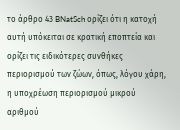το άρθρο 43 BNatSch ορίζει ότι η κατοχή αυτή υπόκειται σε κρατική εποπτεία και ορίζει τις ειδικότερες συνθήκες περιορισμού των ζώων, όπως, λόγου χάρη, η υποχρέωση περιορισμού μικρού αριθμού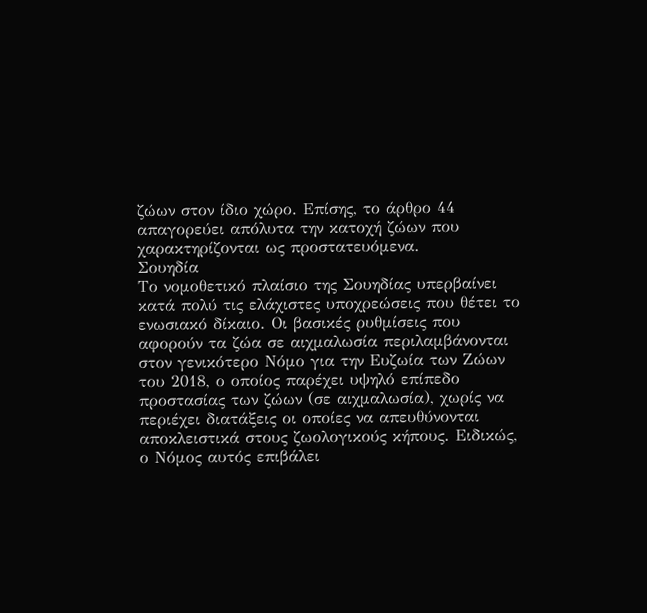ζώων στον ίδιο χώρο. Επίσης, το άρθρο 44 απαγορεύει απόλυτα την κατοχή ζώων που χαρακτηρίζονται ως προστατευόμενα.
Σουηδία
Το νομοθετικό πλαίσιο της Σουηδίας υπερβαίνει κατά πολύ τις ελάχιστες υποχρεώσεις που θέτει το ενωσιακό δίκαιο. Οι βασικές ρυθμίσεις που αφορούν τα ζώα σε αιχμαλωσία περιλαμβάνονται στον γενικότερο Νόμο για την Ευζωία των Ζώων του 2018, ο οποίος παρέχει υψηλό επίπεδο προστασίας των ζώων (σε αιχμαλωσία), χωρίς να περιέχει διατάξεις οι οποίες να απευθύνονται αποκλειστικά στους ζωολογικούς κήπους. Ειδικώς, ο Νόμος αυτός επιβάλει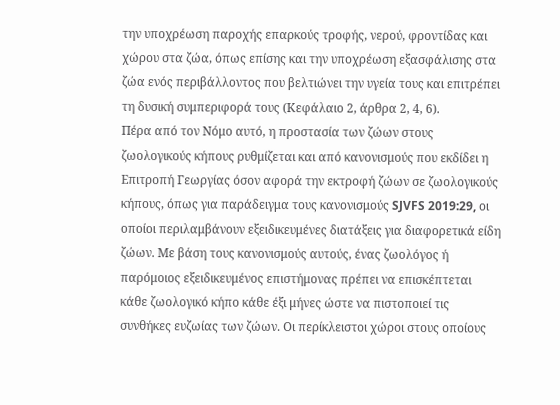την υποχρέωση παροχής επαρκούς τροφής, νερού, φροντίδας και χώρου στα ζώα, όπως επίσης και την υποχρέωση εξασφάλισης στα ζώα ενός περιβάλλοντος που βελτιώνει την υγεία τους και επιτρέπει τη δυσική συμπεριφορά τους (Κεφάλαιο 2, άρθρα 2, 4, 6).
Πέρα από τον Νόμο αυτό, η προστασία των ζώων στους ζωολογικούς κήπους ρυθμίζεται και από κανονισμούς που εκδίδει η Επιτροπή Γεωργίας όσον αφορά την εκτροφή ζώων σε ζωολογικούς κήπους, όπως για παράδειγμα τους κανονισμούς SJVFS 2019:29, οι οποίοι περιλαμβάνουν εξειδικευμένες διατάξεις για διαφορετικά είδη ζώων. Με βάση τους κανονισμούς αυτούς, ένας ζωολόγος ή παρόμοιος εξειδικευμένος επιστήμονας πρέπει να επισκέπτεται κάθε ζωολογικό κήπο κάθε έξι μήνες ώστε να πιστοποιεί τις συνθήκες ευζωίας των ζώων. Οι περίκλειστοι χώροι στους οποίους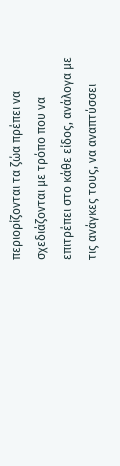περιορίζονται τα ζώα πρέπει να σχεδιάζονται με τρόπο που να επιτρέπει στο κάθε είδος, ανάλογα με τις ανάγκες τους, να αναπτύσσει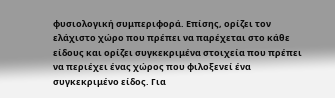φυσιολογική συμπεριφορά. Επίσης, ορίζει τον ελάχιστο χώρο που πρέπει να παρέχεται στο κάθε είδους και ορίζει συγκεκριμένα στοιχεία που πρέπει να περιέχει ένας χώρος που φιλοξενεί ένα συγκεκριμένο είδος. Για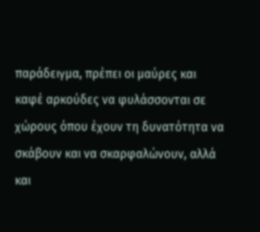παράδειγμα, πρέπει οι μαύρες και καφέ αρκούδες να φυλάσσονται σε χώρους όπου έχουν τη δυνατότητα να σκάβουν και να σκαρφαλώνουν, αλλά και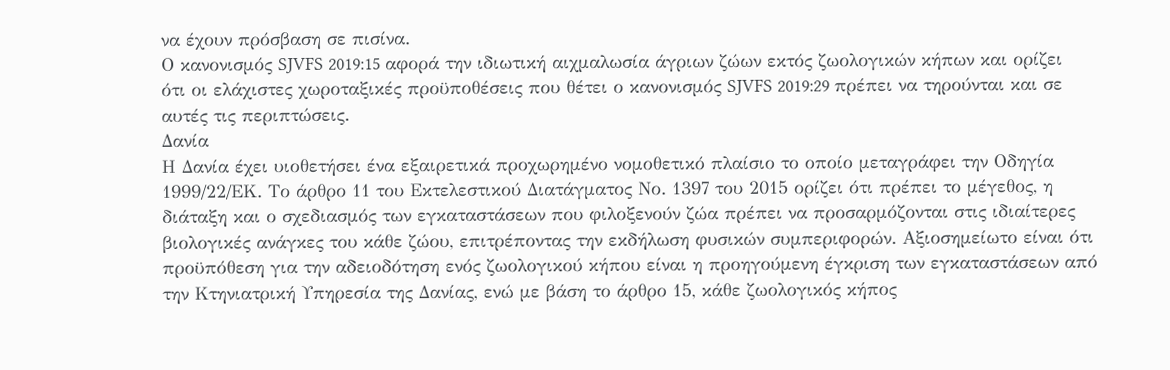να έχουν πρόσβαση σε πισίνα.
Ο κανονισμός SJVFS 2019:15 αφορά την ιδιωτική αιχμαλωσία άγριων ζώων εκτός ζωολογικών κήπων και ορίζει ότι οι ελάχιστες χωροταξικές προϋποθέσεις που θέτει ο κανονισμός SJVFS 2019:29 πρέπει να τηρούνται και σε αυτές τις περιπτώσεις.
Δανία
Η Δανία έχει υιοθετήσει ένα εξαιρετικά προχωρημένο νομοθετικό πλαίσιο το οποίο μεταγράφει την Οδηγία 1999/22/ΕΚ. Το άρθρο 11 του Εκτελεστικού Διατάγματος Νο. 1397 του 2015 ορίζει ότι πρέπει το μέγεθος, η διάταξη και ο σχεδιασμός των εγκαταστάσεων που φιλοξενούν ζώα πρέπει να προσαρμόζονται στις ιδιαίτερες βιολογικές ανάγκες του κάθε ζώου, επιτρέποντας την εκδήλωση φυσικών συμπεριφορών. Αξιοσημείωτο είναι ότι προϋπόθεση για την αδειοδότηση ενός ζωολογικού κήπου είναι η προηγούμενη έγκριση των εγκαταστάσεων από την Κτηνιατρική Υπηρεσία της Δανίας, ενώ με βάση το άρθρο 15, κάθε ζωολογικός κήπος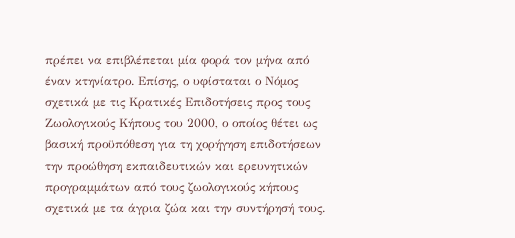πρέπει να επιβλέπεται μία φορά τον μήνα από έναν κτηνίατρο. Επίσης, ο υφίσταται ο Νόμος σχετικά με τις Κρατικές Επιδοτήσεις προς τους Ζωολογικούς Κήπους του 2000, ο οποίος θέτει ως βασική προϋπόθεση για τη χορήγηση επιδοτήσεων την προώθηση εκπαιδευτικών και ερευνητικών προγραμμάτων από τους ζωολογικούς κήπους σχετικά με τα άγρια ζώα και την συντήρησή τους.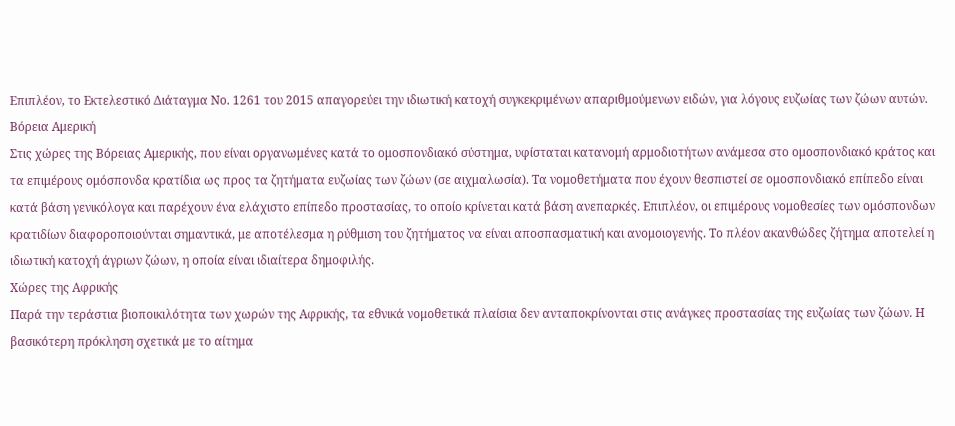Επιπλέον, το Εκτελεστικό Διάταγμα Νο. 1261 του 2015 απαγορεύει την ιδιωτική κατοχή συγκεκριμένων απαριθμούμενων ειδών, για λόγους ευζωίας των ζώων αυτών.
Βόρεια Αμερική
Στις χώρες της Βόρειας Αμερικής, που είναι οργανωμένες κατά το ομοσπονδιακό σύστημα, υφίσταται κατανομή αρμοδιοτήτων ανάμεσα στο ομοσπονδιακό κράτος και τα επιμέρους ομόσπονδα κρατίδια ως προς τα ζητήματα ευζωίας των ζώων (σε αιχμαλωσία). Τα νομοθετήματα που έχουν θεσπιστεί σε ομοσπονδιακό επίπεδο είναι κατά βάση γενικόλογα και παρέχουν ένα ελάχιστο επίπεδο προστασίας, το οποίο κρίνεται κατά βάση ανεπαρκές. Επιπλέον, οι επιμέρους νομοθεσίες των ομόσπονδων κρατιδίων διαφοροποιούνται σημαντικά, με αποτέλεσμα η ρύθμιση του ζητήματος να είναι αποσπασματική και ανομοιογενής. Το πλέον ακανθώδες ζήτημα αποτελεί η ιδιωτική κατοχή άγριων ζώων, η οποία είναι ιδιαίτερα δημοφιλής.
Χώρες της Αφρικής
Παρά την τεράστια βιοποικιλότητα των χωρών της Αφρικής, τα εθνικά νομοθετικά πλαίσια δεν ανταποκρίνονται στις ανάγκες προστασίας της ευζωίας των ζώων. Η βασικότερη πρόκληση σχετικά με το αίτημα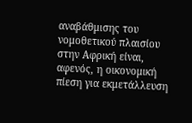αναβάθμισης του νομοθετικού πλαισίου στην Αφρική είναι, αφενός, η οικονομική πίεση για εκμετάλλευση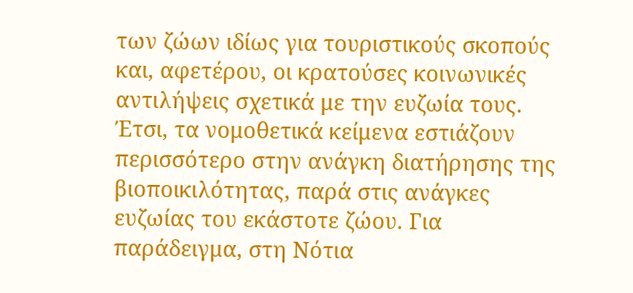των ζώων ιδίως για τουριστικούς σκοπούς και, αφετέρου, οι κρατούσες κοινωνικές αντιλήψεις σχετικά με την ευζωία τους. Έτσι, τα νομοθετικά κείμενα εστιάζουν περισσότερο στην ανάγκη διατήρησης της βιοποικιλότητας, παρά στις ανάγκες ευζωίας του εκάστοτε ζώου. Για παράδειγμα, στη Νότια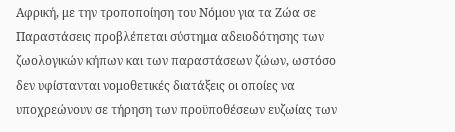Αφρική, με την τροποποίηση του Νόμου για τα Ζώα σε Παραστάσεις προβλέπεται σύστημα αδειοδότησης των ζωολογικών κήπων και των παραστάσεων ζώων, ωστόσο δεν υφίστανται νομοθετικές διατάξεις οι οποίες να υποχρεώνουν σε τήρηση των προϋποθέσεων ευζωίας των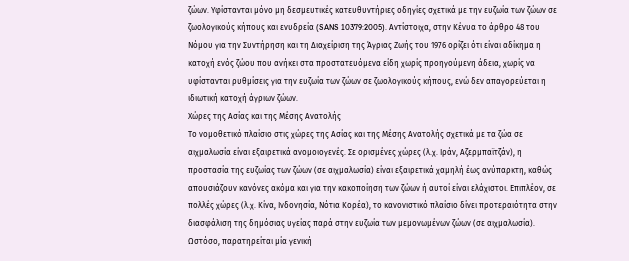ζώων. Υφίστανται μόνο μη δεσμευτικές κατευθυντήριες οδηγίες σχετικά με την ευζωία των ζώων σε ζωολογικούς κήπους και ενυδρεία (SANS 10379:2005). Αντίστοιχα, στην Κένυα το άρθρο 48 του Νόμου για την Συντήρηση και τη Διαχείριση της Άγριας Ζωής του 1976 ορίζει ότι είναι αδίκημα η κατοχή ενός ζώου που ανήκει στα προστατευόμενα είδη χωρίς προηγούμενη άδεια, χωρίς να υφίστανται ρυθμίσεις για την ευζωία των ζώων σε ζωολογικούς κήπους, ενώ δεν απαγορεύεται η ιδιωτική κατοχή άγριων ζώων.
Χώρες της Ασίας και της Μέσης Ανατολής
Το νομοθετικό πλαίσιο στις χώρες της Ασίας και της Μέσης Ανατολής σχετικά με τα ζώα σε αιχμαλωσία είναι εξαιρετικά ανομοιογενές. Σε ορισμένες χώρες (λ.χ. Ιράν, Αζερμπαϊτζάν), η προστασία της ευζωίας των ζώων (σε αιχμαλωσία) είναι εξαιρετικά χαμηλή έως ανύπαρκτη, καθώς απουσιάζουν κανόνες ακόμα και για την κακοποίηση των ζώων ή αυτοί είναι ελάχιστοι. Επιπλέον, σε πολλές χώρες (λ.χ. Κίνα, Ινδονησία, Νότια Κορέα), το κανονιστικό πλαίσιο δίνει προτεραιότητα στην διασφάλιση της δημόσιας υγείας παρά στην ευζωία των μεμονωμένων ζώων (σε αιχμαλωσία). Ωστόσο, παρατηρείται μία γενική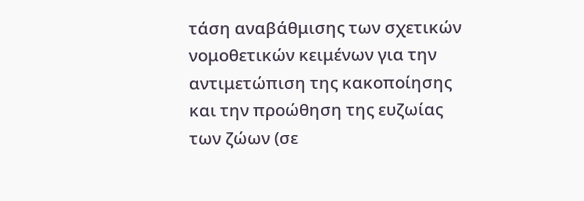τάση αναβάθμισης των σχετικών νομοθετικών κειμένων για την αντιμετώπιση της κακοποίησης και την προώθηση της ευζωίας των ζώων (σε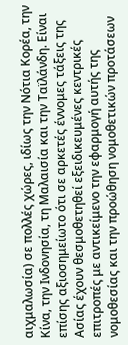αιχμαλωσία) σε πολλές χώρες, ιδίως την Νότια Κορέα, την Κίνα, την Ινδονησία, τη Μαλαισία και την Ταϊλάνδη. Είναι επίσης αξιοσημείωτο ότι σε αρκετές έννομες τάξεις της Ασίας έχουν θεσμοθετηθεί εξειδικευμένες κεντρικές επιτροπές με αντικείμενο την εφαρμογή αυτής της νομοθεσίας και την προώθηση νομοθετικών προτάσεων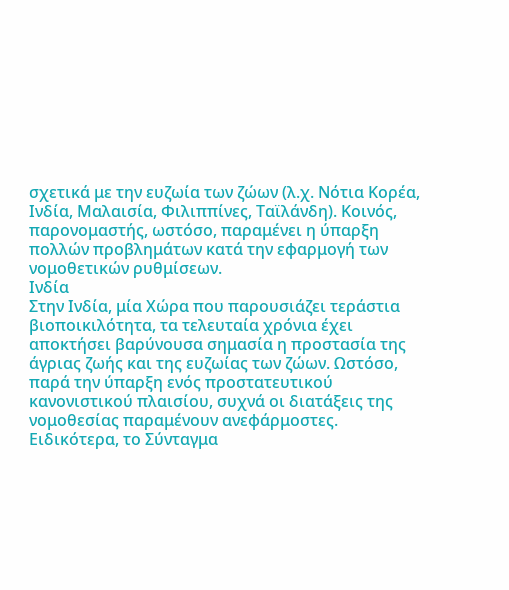σχετικά με την ευζωία των ζώων (λ.χ. Νότια Κορέα, Ινδία, Μαλαισία, Φιλιππίνες, Ταϊλάνδη). Κοινός, παρονομαστής, ωστόσο, παραμένει η ύπαρξη πολλών προβλημάτων κατά την εφαρμογή των νομοθετικών ρυθμίσεων.
Ινδία
Στην Ινδία, μία Χώρα που παρουσιάζει τεράστια βιοποικιλότητα, τα τελευταία χρόνια έχει αποκτήσει βαρύνουσα σημασία η προστασία της άγριας ζωής και της ευζωίας των ζώων. Ωστόσο, παρά την ύπαρξη ενός προστατευτικού κανονιστικού πλαισίου, συχνά οι διατάξεις της νομοθεσίας παραμένουν ανεφάρμοστες.
Ειδικότερα, το Σύνταγμα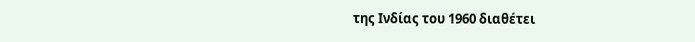της Ινδίας του 1960 διαθέτει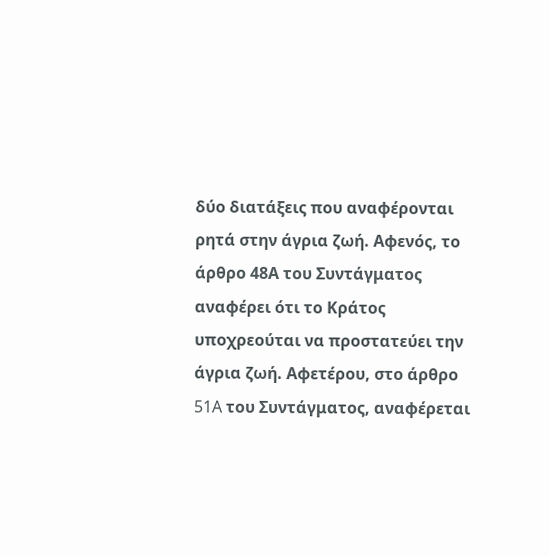δύο διατάξεις που αναφέρονται ρητά στην άγρια ζωή. Aφενός, το άρθρο 48Α του Συντάγματος αναφέρει ότι το Κράτος υποχρεούται να προστατεύει την άγρια ζωή. Αφετέρου, στο άρθρο 51A του Συντάγματος, αναφέρεται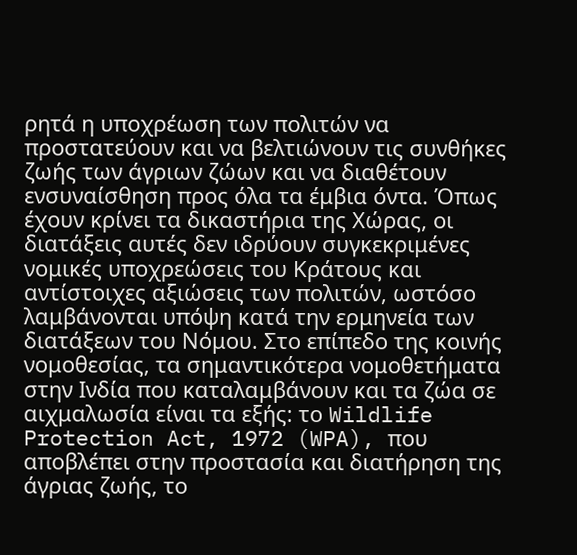ρητά η υποχρέωση των πολιτών να προστατεύουν και να βελτιώνουν τις συνθήκες ζωής των άγριων ζώων και να διαθέτουν ενσυναίσθηση προς όλα τα έμβια όντα. Όπως έχουν κρίνει τα δικαστήρια της Χώρας, οι διατάξεις αυτές δεν ιδρύουν συγκεκριμένες νομικές υποχρεώσεις του Κράτους και αντίστοιχες αξιώσεις των πολιτών, ωστόσο λαμβάνονται υπόψη κατά την ερμηνεία των διατάξεων του Νόμου. Στο επίπεδο της κοινής νομοθεσίας, τα σημαντικότερα νομοθετήματα στην Ινδία που καταλαμβάνουν και τα ζώα σε αιχμαλωσία είναι τα εξής: το Wildlife Protection Act, 1972 (WPA), που αποβλέπει στην προστασία και διατήρηση της άγριας ζωής, το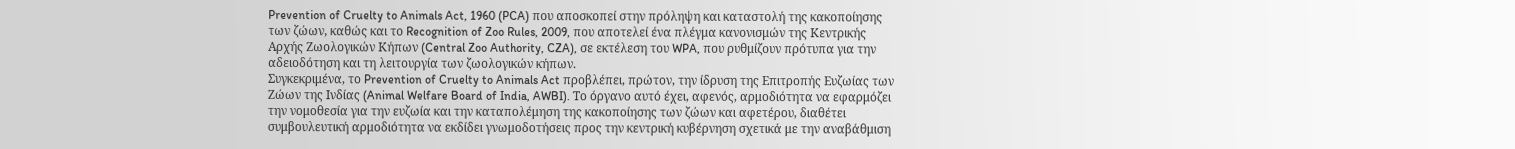Prevention of Cruelty to Animals Act, 1960 (PCA) που αποσκοπεί στην πρόληψη και καταστολή της κακοποίησης των ζώων, καθώς και το Recognition of Zoo Rules, 2009, που αποτελεί ένα πλέγμα κανονισμών της Κεντρικής Αρχής Ζωολογικών Κήπων (Central Zoo Authority, CZA), σε εκτέλεση του WPA, που ρυθμίζουν πρότυπα για την αδειοδότηση και τη λειτουργία των ζωολογικών κήπων.
Συγκεκριμένα, το Prevention of Cruelty to Animals Act προβλέπει, πρώτον, την ίδρυση της Επιτροπής Ευζωίας των Ζώων της Ινδίας (Animal Welfare Board of India, AWBI). Το όργανο αυτό έχει, αφενός, αρμοδιότητα να εφαρμόζει την νομοθεσία για την ευζωία και την καταπολέμηση της κακοποίησης των ζώων και αφετέρου, διαθέτει συμβουλευτική αρμοδιότητα να εκδίδει γνωμοδοτήσεις προς την κεντρική κυβέρνηση σχετικά με την αναβάθμιση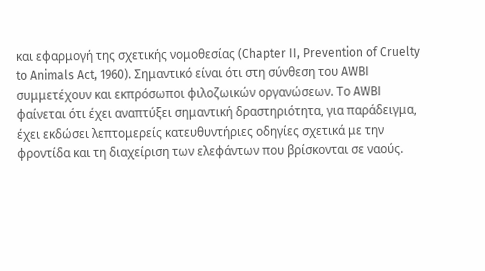και εφαρμογή της σχετικής νομοθεσίας (Chapter II, Prevention of Cruelty to Animals Act, 1960). Σημαντικό είναι ότι στη σύνθεση του AWBI συμμετέχουν και εκπρόσωποι φιλοζωικών οργανώσεων. Το AWBI φαίνεται ότι έχει αναπτύξει σημαντική δραστηριότητα, για παράδειγμα, έχει εκδώσει λεπτομερείς κατευθυντήριες οδηγίες σχετικά με την φροντίδα και τη διαχείριση των ελεφάντων που βρίσκονται σε ναούς.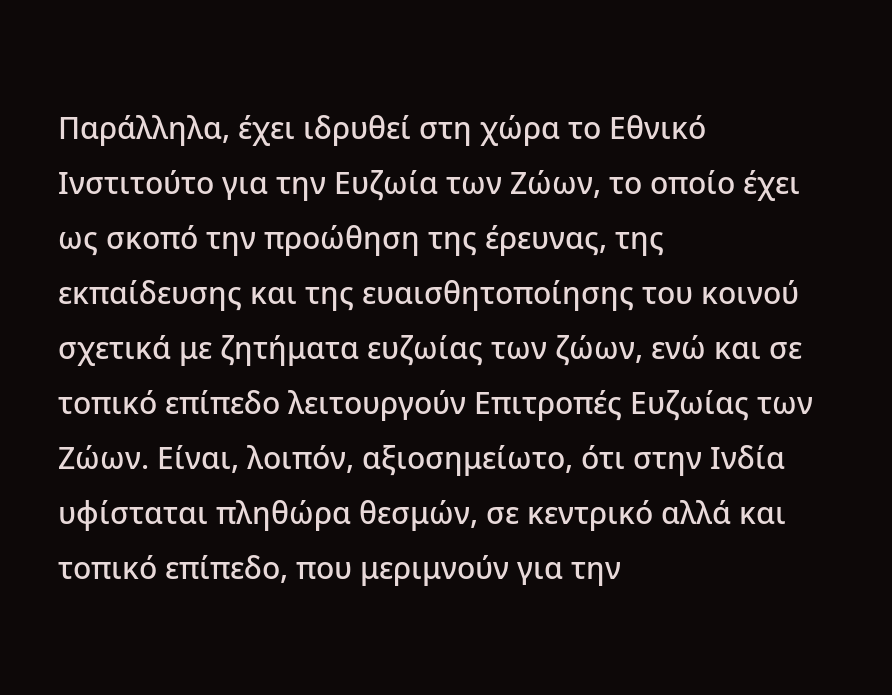Παράλληλα, έχει ιδρυθεί στη χώρα το Εθνικό Ινστιτούτο για την Ευζωία των Ζώων, το οποίο έχει ως σκοπό την προώθηση της έρευνας, της εκπαίδευσης και της ευαισθητοποίησης του κοινού σχετικά με ζητήματα ευζωίας των ζώων, ενώ και σε τοπικό επίπεδο λειτουργούν Επιτροπές Ευζωίας των Ζώων. Είναι, λοιπόν, αξιοσημείωτο, ότι στην Ινδία υφίσταται πληθώρα θεσμών, σε κεντρικό αλλά και τοπικό επίπεδο, που μεριμνούν για την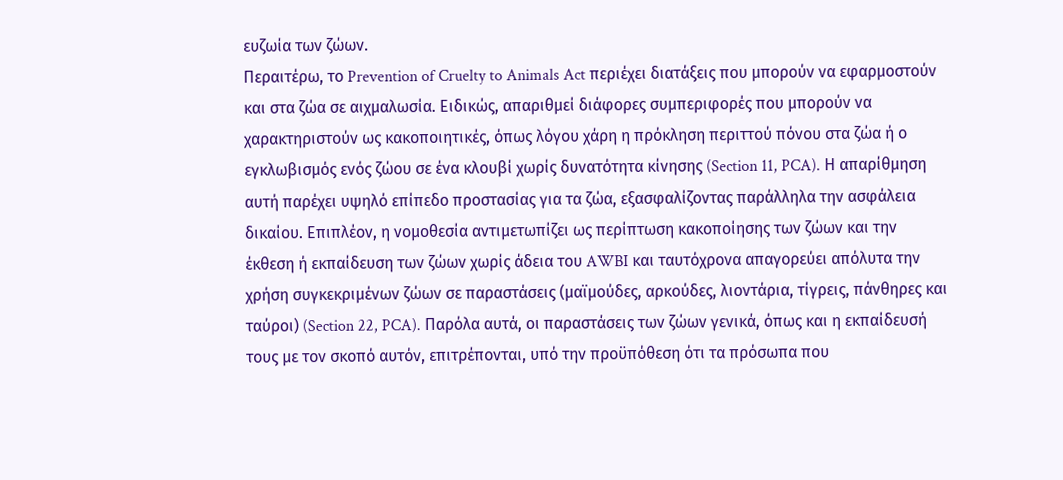ευζωία των ζώων.
Περαιτέρω, το Prevention of Cruelty to Animals Act περιέχει διατάξεις που μπορούν να εφαρμοστούν και στα ζώα σε αιχμαλωσία. Ειδικώς, απαριθμεί διάφορες συμπεριφορές που μπορούν να χαρακτηριστούν ως κακοποιητικές, όπως λόγου χάρη η πρόκληση περιττού πόνου στα ζώα ή ο εγκλωβισμός ενός ζώου σε ένα κλουβί χωρίς δυνατότητα κίνησης (Section 11, PCA). Η απαρίθμηση αυτή παρέχει υψηλό επίπεδο προστασίας για τα ζώα, εξασφαλίζοντας παράλληλα την ασφάλεια δικαίου. Επιπλέον, η νομοθεσία αντιμετωπίζει ως περίπτωση κακοποίησης των ζώων και την έκθεση ή εκπαίδευση των ζώων χωρίς άδεια του AWBI και ταυτόχρονα απαγορεύει απόλυτα την χρήση συγκεκριμένων ζώων σε παραστάσεις (μαϊμούδες, αρκούδες, λιοντάρια, τίγρεις, πάνθηρες και ταύροι) (Section 22, PCA). Παρόλα αυτά, οι παραστάσεις των ζώων γενικά, όπως και η εκπαίδευσή τους με τον σκοπό αυτόν, επιτρέπονται, υπό την προϋπόθεση ότι τα πρόσωπα που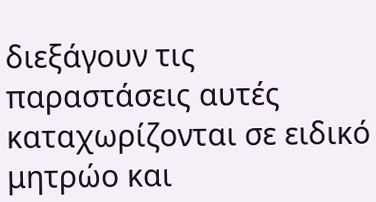διεξάγουν τις παραστάσεις αυτές καταχωρίζονται σε ειδικό μητρώο και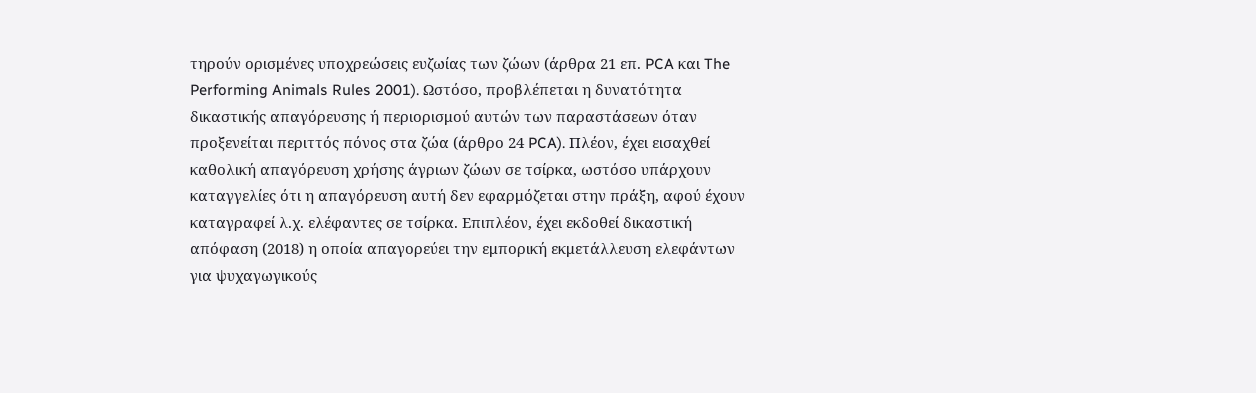τηρούν ορισμένες υποχρεώσεις ευζωίας των ζώων (άρθρα 21 επ. PCA και The Performing Animals Rules 2001). Ωστόσο, προβλέπεται η δυνατότητα δικαστικής απαγόρευσης ή περιορισμού αυτών των παραστάσεων όταν προξενείται περιττός πόνος στα ζώα (άρθρο 24 PCA). Πλέον, έχει εισαχθεί καθολική απαγόρευση χρήσης άγριων ζώων σε τσίρκα, ωστόσο υπάρχουν καταγγελίες ότι η απαγόρευση αυτή δεν εφαρμόζεται στην πράξη, αφού έχουν καταγραφεί λ.χ. ελέφαντες σε τσίρκα. Επιπλέον, έχει εκδοθεί δικαστική απόφαση (2018) η οποία απαγορεύει την εμπορική εκμετάλλευση ελεφάντων για ψυχαγωγικούς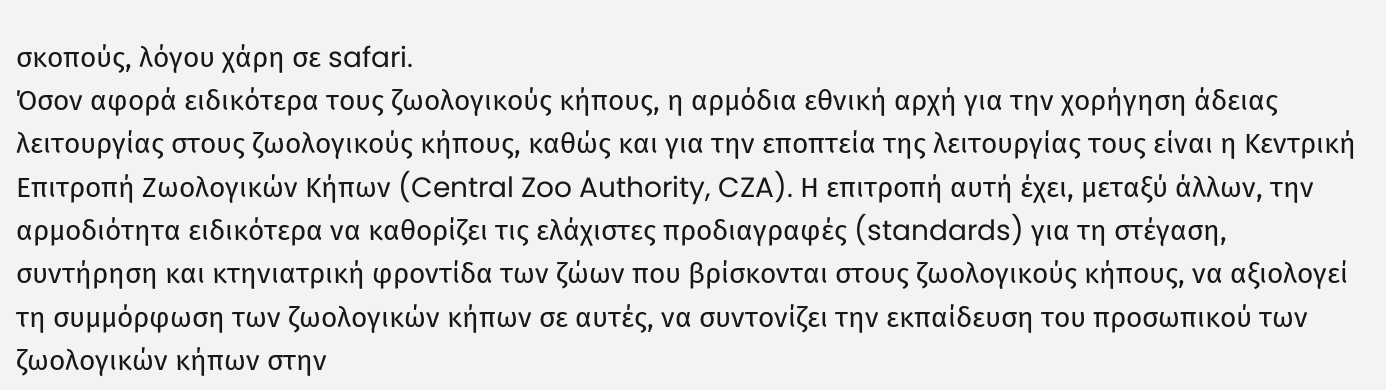σκοπούς, λόγου χάρη σε safari.
Όσον αφορά ειδικότερα τους ζωολογικούς κήπους, η αρμόδια εθνική αρχή για την χορήγηση άδειας λειτουργίας στους ζωολογικούς κήπους, καθώς και για την εποπτεία της λειτουργίας τους είναι η Κεντρική Επιτροπή Ζωολογικών Κήπων (Central Zoo Authority, CZA). Η επιτροπή αυτή έχει, μεταξύ άλλων, την αρμοδιότητα ειδικότερα να καθορίζει τις ελάχιστες προδιαγραφές (standards) για τη στέγαση, συντήρηση και κτηνιατρική φροντίδα των ζώων που βρίσκονται στους ζωολογικούς κήπους, να αξιολογεί τη συμμόρφωση των ζωολογικών κήπων σε αυτές, να συντονίζει την εκπαίδευση του προσωπικού των ζωολογικών κήπων στην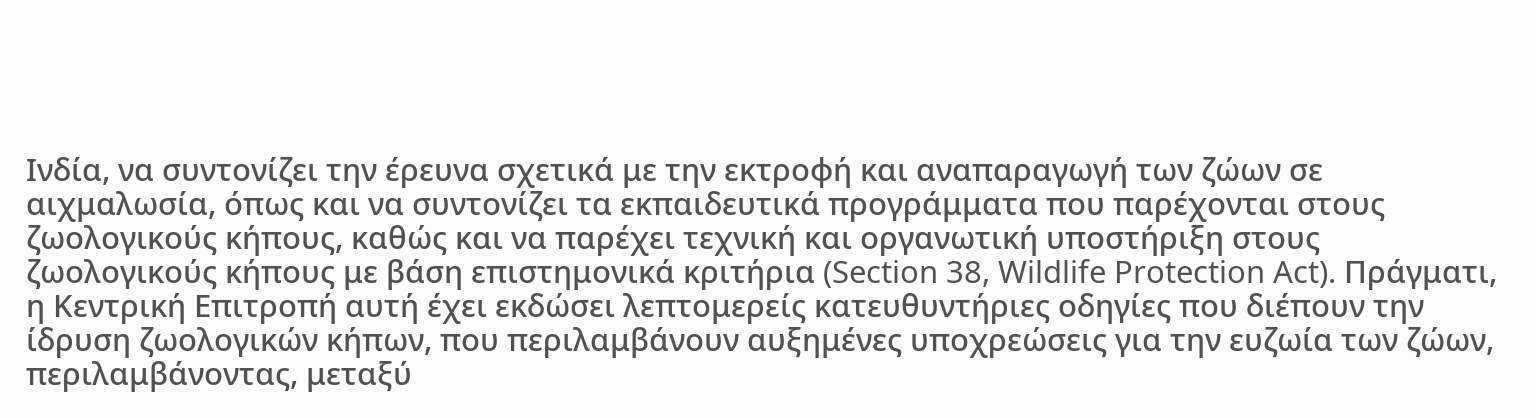Ινδία, να συντονίζει την έρευνα σχετικά με την εκτροφή και αναπαραγωγή των ζώων σε αιχμαλωσία, όπως και να συντονίζει τα εκπαιδευτικά προγράμματα που παρέχονται στους ζωολογικούς κήπους, καθώς και να παρέχει τεχνική και οργανωτική υποστήριξη στους ζωολογικούς κήπους με βάση επιστημονικά κριτήρια (Section 38, Wildlife Protection Act). Πράγματι, η Κεντρική Επιτροπή αυτή έχει εκδώσει λεπτομερείς κατευθυντήριες οδηγίες που διέπουν την ίδρυση ζωολογικών κήπων, που περιλαμβάνουν αυξημένες υποχρεώσεις για την ευζωία των ζώων, περιλαμβάνοντας, μεταξύ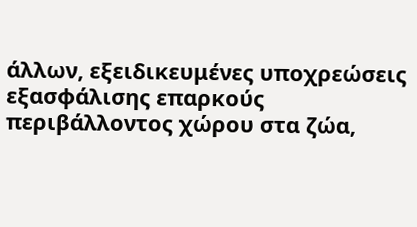άλλων, εξειδικευμένες υποχρεώσεις εξασφάλισης επαρκούς περιβάλλοντος χώρου στα ζώα,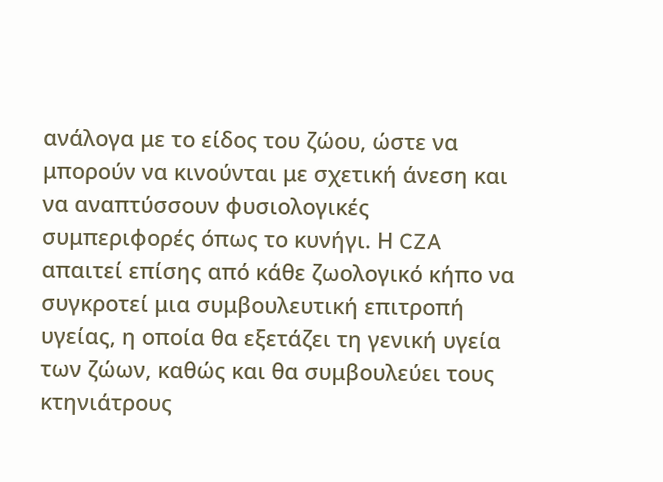ανάλογα με το είδος του ζώου, ώστε να μπορούν να κινούνται με σχετική άνεση και να αναπτύσσουν φυσιολογικές συμπεριφορές όπως το κυνήγι. Η CZA απαιτεί επίσης από κάθε ζωολογικό κήπο να συγκροτεί μια συμβουλευτική επιτροπή υγείας, η οποία θα εξετάζει τη γενική υγεία των ζώων, καθώς και θα συμβουλεύει τους κτηνιάτρους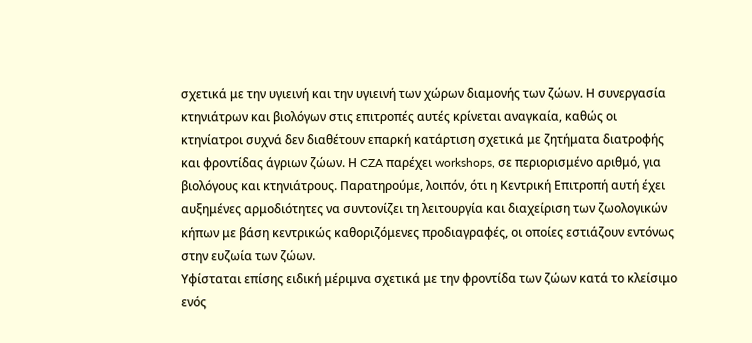σχετικά με την υγιεινή και την υγιεινή των χώρων διαμονής των ζώων. Η συνεργασία κτηνιάτρων και βιολόγων στις επιτροπές αυτές κρίνεται αναγκαία, καθώς οι κτηνίατροι συχνά δεν διαθέτουν επαρκή κατάρτιση σχετικά με ζητήματα διατροφής και φροντίδας άγριων ζώων. Η CZA παρέχει workshops, σε περιορισμένο αριθμό, για βιολόγους και κτηνιάτρους. Παρατηρούμε, λοιπόν, ότι η Κεντρική Επιτροπή αυτή έχει αυξημένες αρμοδιότητες να συντονίζει τη λειτουργία και διαχείριση των ζωολογικών κήπων με βάση κεντρικώς καθοριζόμενες προδιαγραφές, οι οποίες εστιάζουν εντόνως στην ευζωία των ζώων.
Υφίσταται επίσης ειδική μέριμνα σχετικά με την φροντίδα των ζώων κατά το κλείσιμο ενός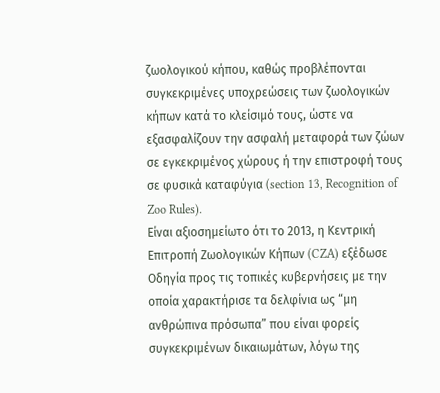ζωολογικού κήπου, καθώς προβλέπονται συγκεκριμένες υποχρεώσεις των ζωολογικών κήπων κατά το κλείσιμό τους, ώστε να εξασφαλίζουν την ασφαλή μεταφορά των ζώων σε εγκεκριμένος χώρους ή την επιστροφή τους σε φυσικά καταφύγια (section 13, Recognition of Zoo Rules).
Είναι αξιοσημείωτο ότι το 2013, η Κεντρική Επιτροπή Ζωολογικών Κήπων (CZA) εξέδωσε Οδηγία προς τις τοπικές κυβερνήσεις με την οποία χαρακτήρισε τα δελφίνια ως “μη ανθρώπινα πρόσωπα” που είναι φορείς συγκεκριμένων δικαιωμάτων, λόγω της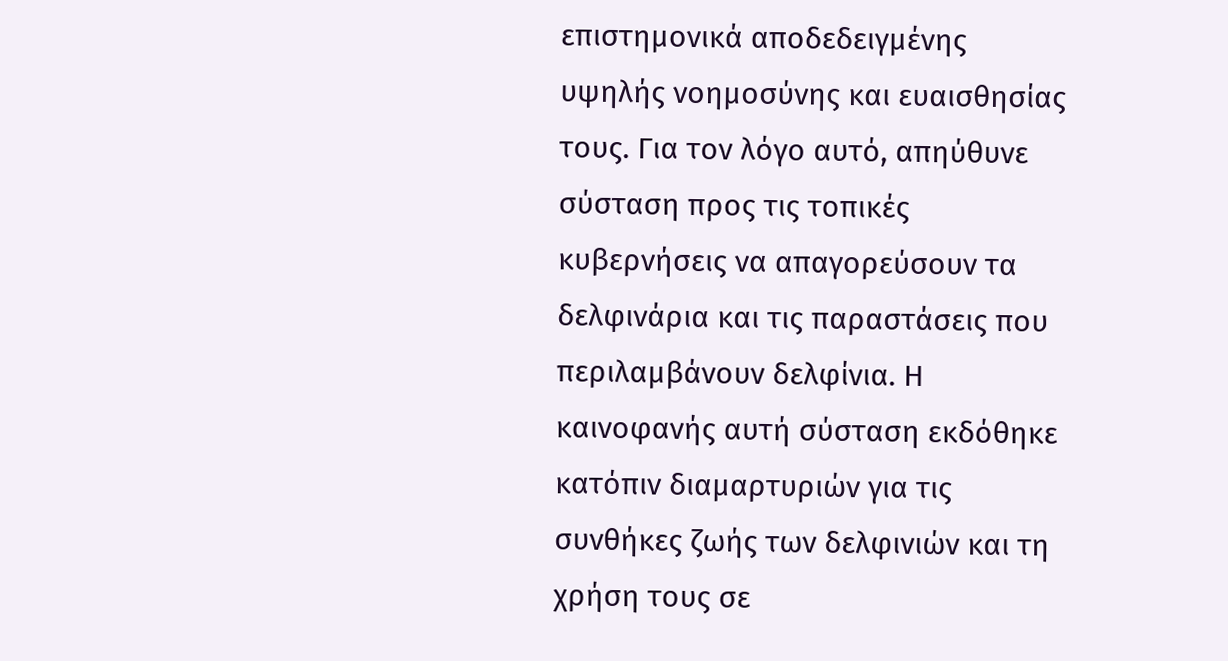επιστημονικά αποδεδειγμένης υψηλής νοημοσύνης και ευαισθησίας τους. Για τον λόγο αυτό, απηύθυνε σύσταση προς τις τοπικές κυβερνήσεις να απαγορεύσουν τα δελφινάρια και τις παραστάσεις που περιλαμβάνουν δελφίνια. Η καινοφανής αυτή σύσταση εκδόθηκε κατόπιν διαμαρτυριών για τις συνθήκες ζωής των δελφινιών και τη χρήση τους σε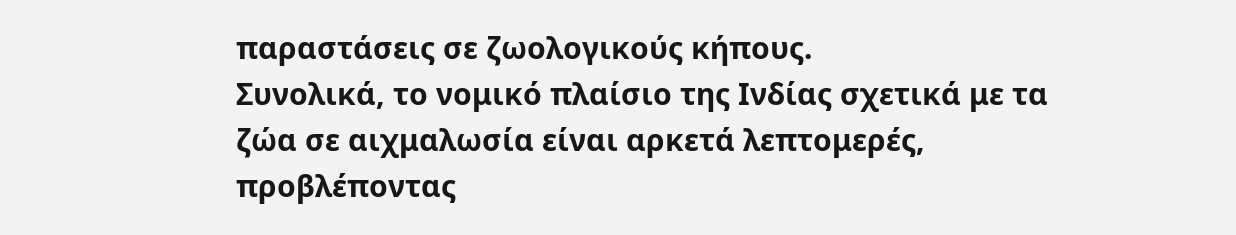παραστάσεις σε ζωολογικούς κήπους.
Συνολικά, το νομικό πλαίσιο της Ινδίας σχετικά με τα ζώα σε αιχμαλωσία είναι αρκετά λεπτομερές, προβλέποντας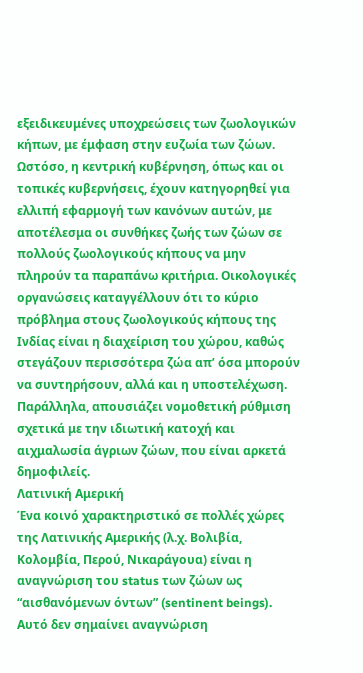εξειδικευμένες υποχρεώσεις των ζωολογικών κήπων, με έμφαση στην ευζωία των ζώων. Ωστόσο, η κεντρική κυβέρνηση, όπως και οι τοπικές κυβερνήσεις, έχουν κατηγορηθεί για ελλιπή εφαρμογή των κανόνων αυτών, με αποτέλεσμα οι συνθήκες ζωής των ζώων σε πολλούς ζωολογικούς κήπους να μην πληρούν τα παραπάνω κριτήρια. Οικολογικές οργανώσεις καταγγέλλουν ότι το κύριο πρόβλημα στους ζωολογικούς κήπους της Ινδίας είναι η διαχείριση του χώρου, καθώς στεγάζουν περισσότερα ζώα απ’ όσα μπορούν να συντηρήσουν, αλλά και η υποστελέχωση. Παράλληλα, απουσιάζει νομοθετική ρύθμιση σχετικά με την ιδιωτική κατοχή και αιχμαλωσία άγριων ζώων, που είναι αρκετά δημοφιλείς.
Λατινική Αμερική
Ένα κοινό χαρακτηριστικό σε πολλές χώρες της Λατινικής Αμερικής (λ.χ. Βολιβία, Κολομβία, Περού, Νικαράγουα) είναι η αναγνώριση του status των ζώων ως “αισθανόμενων όντων” (sentinent beings). Αυτό δεν σημαίνει αναγνώριση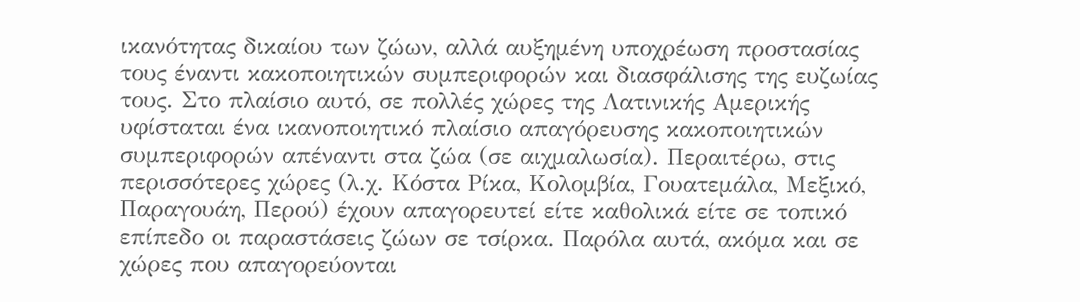ικανότητας δικαίου των ζώων, αλλά αυξημένη υποχρέωση προστασίας τους έναντι κακοποιητικών συμπεριφορών και διασφάλισης της ευζωίας τους. Στο πλαίσιο αυτό, σε πολλές χώρες της Λατινικής Αμερικής υφίσταται ένα ικανοποιητικό πλαίσιο απαγόρευσης κακοποιητικών συμπεριφορών απέναντι στα ζώα (σε αιχμαλωσία). Περαιτέρω, στις περισσότερες χώρες (λ.χ. Κόστα Ρίκα, Κολομβία, Γουατεμάλα, Μεξικό, Παραγουάη, Περού) έχουν απαγορευτεί είτε καθολικά είτε σε τοπικό επίπεδο οι παραστάσεις ζώων σε τσίρκα. Παρόλα αυτά, ακόμα και σε χώρες που απαγορεύονται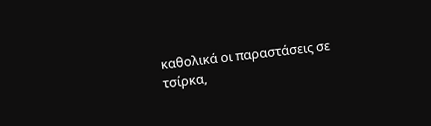καθολικά οι παραστάσεις σε τσίρκα,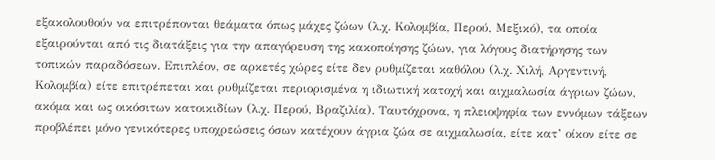εξακολουθούν να επιτρέπονται θεάματα όπως μάχες ζώων (λ.χ. Κολομβία, Περού, Μεξικό), τα οποία εξαιρούνται από τις διατάξεις για την απαγόρευση της κακοποίησης ζώων, για λόγους διατήρησης των τοπικών παραδόσεων. Επιπλέον, σε αρκετές χώρες είτε δεν ρυθμίζεται καθόλου (λ.χ. Χιλή, Αργεντινή, Κολομβία) είτε επιτρέπεται και ρυθμίζεται περιορισμένα η ιδιωτική κατοχή και αιχμαλωσία άγριων ζώων, ακόμα και ως οικόσιτων κατοικιδίων (λ.χ. Περού, Βραζιλία). Ταυτόχρονα, η πλειοψηφία των εννόμων τάξεων προβλέπει μόνο γενικότερες υποχρεώσεις όσων κατέχουν άγρια ζώα σε αιχμαλωσία, είτε κατ’ οίκον είτε σε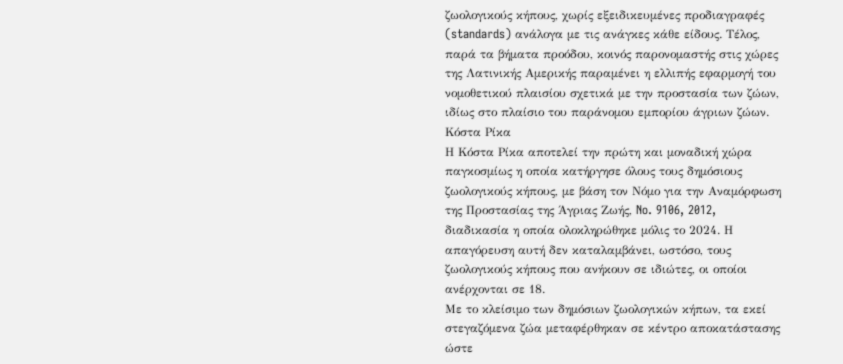ζωολογικούς κήπους, χωρίς εξειδικευμένες προδιαγραφές (standards) ανάλογα με τις ανάγκες κάθε είδους. Τέλος, παρά τα βήματα προόδου, κοινός παρονομαστής στις χώρες της Λατινικής Αμερικής παραμένει η ελλιπής εφαρμογή του νομοθετικού πλαισίου σχετικά με την προστασία των ζώων, ιδίως στο πλαίσιο του παράνομου εμπορίου άγριων ζώων.
Κόστα Ρίκα
Η Κόστα Ρίκα αποτελεί την πρώτη και μοναδική χώρα παγκοσμίως η οποία κατήργησε όλους τους δημόσιους ζωολογικούς κήπους, με βάση τον Νόμο για την Αναμόρφωση της Προστασίας της Άγριας Ζωής, No. 9106, 2012, διαδικασία η οποία ολοκληρώθηκε μόλις το 2024. Η απαγόρευση αυτή δεν καταλαμβάνει, ωστόσο, τους ζωολογικούς κήπους που ανήκουν σε ιδιώτες, οι οποίοι ανέρχονται σε 18.
Με το κλείσιμο των δημόσιων ζωολογικών κήπων, τα εκεί στεγαζόμενα ζώα μεταφέρθηκαν σε κέντρο αποκατάστασης ώστε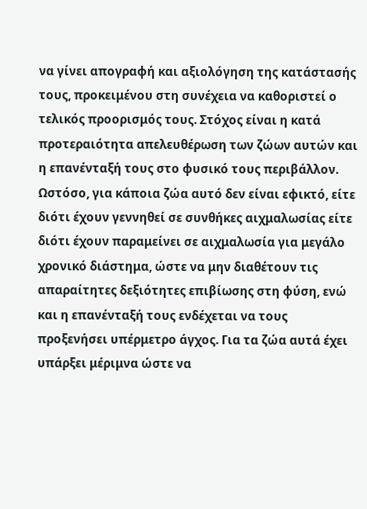να γίνει απογραφή και αξιολόγηση της κατάστασής τους, προκειμένου στη συνέχεια να καθοριστεί ο τελικός προορισμός τους. Στόχος είναι η κατά προτεραιότητα απελευθέρωση των ζώων αυτών και η επανένταξή τους στο φυσικό τους περιβάλλον. Ωστόσο, για κάποια ζώα αυτό δεν είναι εφικτό, είτε διότι έχουν γεννηθεί σε συνθήκες αιχμαλωσίας είτε διότι έχουν παραμείνει σε αιχμαλωσία για μεγάλο χρονικό διάστημα, ώστε να μην διαθέτουν τις απαραίτητες δεξιότητες επιβίωσης στη φύση, ενώ και η επανένταξή τους ενδέχεται να τους προξενήσει υπέρμετρο άγχος. Για τα ζώα αυτά έχει υπάρξει μέριμνα ώστε να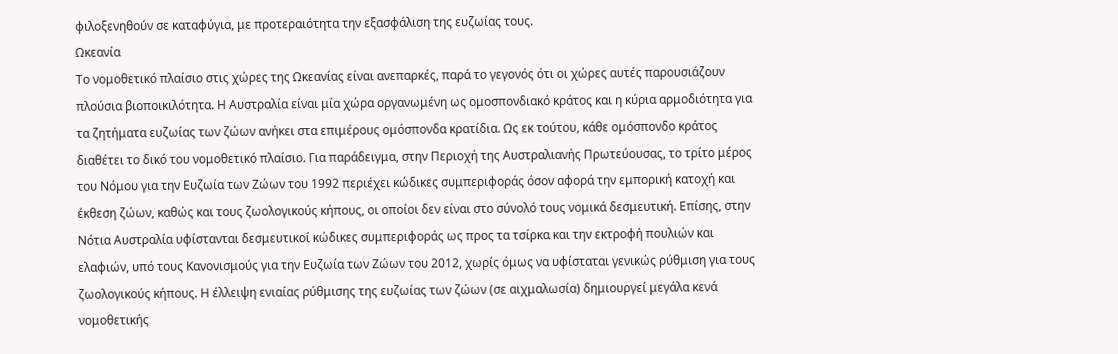φιλοξενηθούν σε καταφύγια, με προτεραιότητα την εξασφάλιση της ευζωίας τους.
Ωκεανία
Το νομοθετικό πλαίσιο στις χώρες της Ωκεανίας είναι ανεπαρκές, παρά το γεγονός ότι οι χώρες αυτές παρουσιάζουν πλούσια βιοποικιλότητα. Η Αυστραλία είναι μία χώρα οργανωμένη ως ομοσπονδιακό κράτος και η κύρια αρμοδιότητα για τα ζητήματα ευζωίας των ζώων ανήκει στα επιμέρους ομόσπονδα κρατίδια. Ως εκ τούτου, κάθε ομόσπονδο κράτος διαθέτει το δικό του νομοθετικό πλαίσιο. Για παράδειγμα, στην Περιοχή της Αυστραλιανής Πρωτεύουσας, το τρίτο μέρος του Νόμου για την Ευζωία των Ζώων του 1992 περιέχει κώδικες συμπεριφοράς όσον αφορά την εμπορική κατοχή και έκθεση ζώων, καθώς και τους ζωολογικούς κήπους, οι οποίοι δεν είναι στο σύνολό τους νομικά δεσμευτική. Επίσης, στην Νότια Αυστραλία υφίστανται δεσμευτικοί κώδικες συμπεριφοράς ως προς τα τσίρκα και την εκτροφή πουλιών και ελαφιών, υπό τους Κανονισμούς για την Ευζωία των Ζώων του 2012, χωρίς όμως να υφίσταται γενικώς ρύθμιση για τους ζωολογικούς κήπους. Η έλλειψη ενιαίας ρύθμισης της ευζωίας των ζώων (σε αιχμαλωσία) δημιουργεί μεγάλα κενά νομοθετικής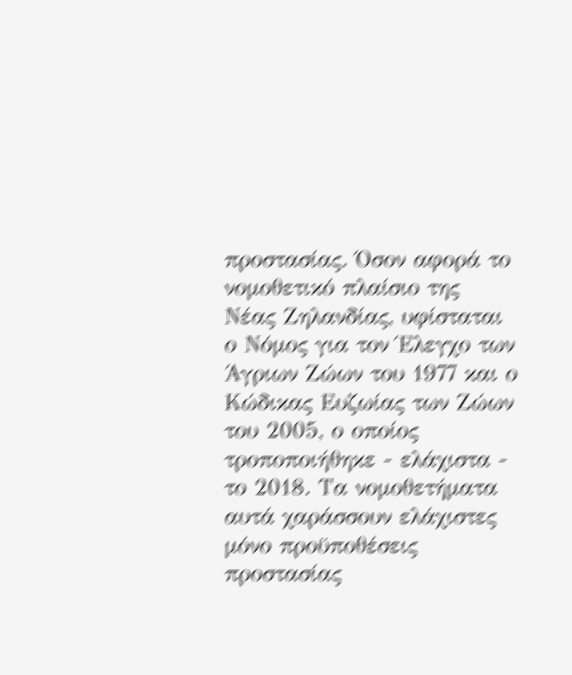προστασίας. Όσον αφορά το νομοθετικό πλαίσιο της Νέας Ζηλανδίας, υφίσταται ο Νόμος για τον Έλεγχο των Άγριων Ζώων του 1977 και ο Κώδικας Ευζωίας των Ζώων του 2005, ο οποίος τροποποιήθηκε - ελάχιστα - το 2018. Τα νομοθετήματα αυτά χαράσσουν ελάχιστες μόνο προϋποθέσεις προστασίας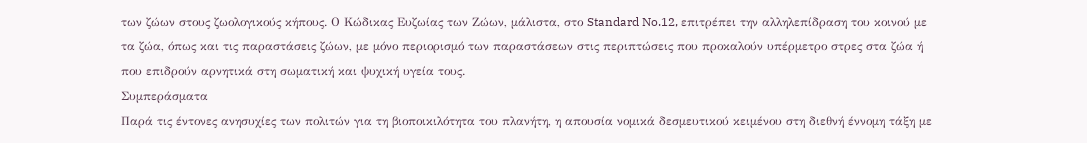των ζώων στους ζωολογικούς κήπους. Ο Κώδικας Ευζωίας των Ζώων, μάλιστα, στο Standard No.12, επιτρέπει την αλληλεπίδραση του κοινού με τα ζώα, όπως και τις παραστάσεις ζώων, με μόνο περιορισμό των παραστάσεων στις περιπτώσεις που προκαλούν υπέρμετρο στρες στα ζώα ή που επιδρούν αρνητικά στη σωματική και ψυχική υγεία τους.
Συμπεράσματα
Παρά τις έντονες ανησυχίες των πολιτών για τη βιοποικιλότητα του πλανήτη, η απουσία νομικά δεσμευτικού κειμένου στη διεθνή έννομη τάξη με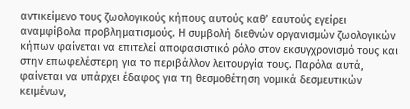αντικείμενο τους ζωολογικούς κήπους αυτούς καθ’ εαυτούς εγείρει αναμφίβολα προβληματισμούς. Η συμβολή διεθνών οργανισμών ζωολογικών κήπων φαίνεται να επιτελεί αποφασιστικό ρόλο στον εκσυγχρονισμό τους και στην επωφελέστερη για το περιβάλλον λειτουργία τους. Παρόλα αυτά, φαίνεται να υπάρχει έδαφος για τη θεσμοθέτηση νομικά δεσμευτικών κειμένων,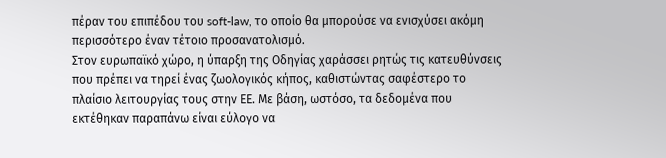πέραν του επιπέδου του soft-law, το οποίο θα μπορούσε να ενισχύσει ακόμη περισσότερο έναν τέτοιο προσανατολισμό.
Στον ευρωπαϊκό χώρο, η ύπαρξη της Οδηγίας χαράσσει ρητώς τις κατευθύνσεις που πρέπει να τηρεί ένας ζωολογικός κήπος, καθιστώντας σαφέστερο το πλαίσιο λειτουργίας τους στην ΕΕ. Με βάση, ωστόσο, τα δεδομένα που εκτέθηκαν παραπάνω είναι εύλογο να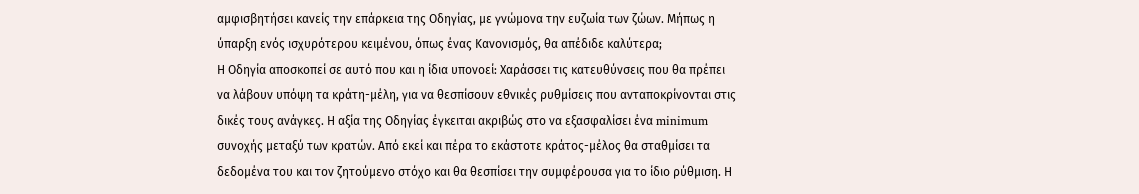αμφισβητήσει κανείς την επάρκεια της Οδηγίας, με γνώμονα την ευζωία των ζώων. Μήπως η ύπαρξη ενός ισχυρότερου κειμένου, όπως ένας Κανονισμός, θα απέδιδε καλύτερα;
Η Οδηγία αποσκοπεί σε αυτό που και η ίδια υπονοεί: Χαράσσει τις κατευθύνσεις που θα πρέπει να λάβουν υπόψη τα κράτη-μέλη, για να θεσπίσουν εθνικές ρυθμίσεις που ανταποκρίνονται στις δικές τους ανάγκες. Η αξία της Οδηγίας έγκειται ακριβώς στο να εξασφαλίσει ένα minimum συνοχής μεταξύ των κρατών. Από εκεί και πέρα το εκάστοτε κράτος-μέλος θα σταθμίσει τα δεδομένα του και τον ζητούμενο στόχο και θα θεσπίσει την συμφέρουσα για το ίδιο ρύθμιση. Η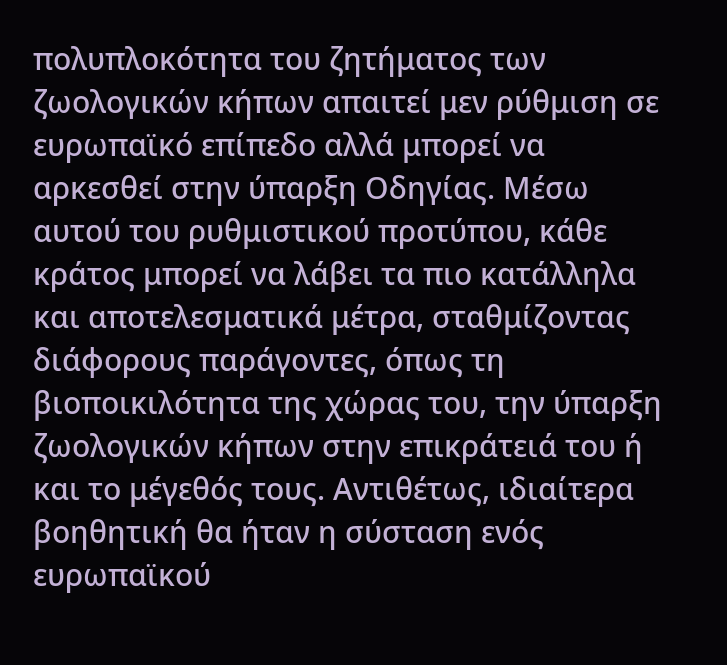πολυπλοκότητα του ζητήματος των ζωολογικών κήπων απαιτεί μεν ρύθμιση σε ευρωπαϊκό επίπεδο αλλά μπορεί να αρκεσθεί στην ύπαρξη Οδηγίας. Μέσω αυτού του ρυθμιστικού προτύπου, κάθε κράτος μπορεί να λάβει τα πιο κατάλληλα και αποτελεσματικά μέτρα, σταθμίζοντας διάφορους παράγοντες, όπως τη βιοποικιλότητα της χώρας του, την ύπαρξη ζωολογικών κήπων στην επικράτειά του ή και το μέγεθός τους. Αντιθέτως, ιδιαίτερα βοηθητική θα ήταν η σύσταση ενός ευρωπαϊκού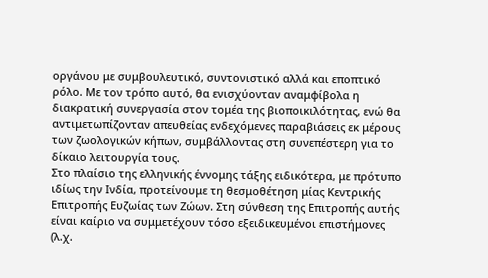οργάνου με συμβουλευτικό, συντονιστικό αλλά και εποπτικό ρόλο. Με τον τρόπο αυτό, θα ενισχύονταν αναμφίβολα η διακρατική συνεργασία στον τομέα της βιοποικιλότητας, ενώ θα αντιμετωπίζονταν απευθείας ενδεχόμενες παραβιάσεις εκ μέρους των ζωολογικών κήπων, συμβάλλοντας στη συνεπέστερη για το δίκαιο λειτουργία τους.
Στο πλαίσιο της ελληνικής έννομης τάξης ειδικότερα, με πρότυπο ιδίως την Ινδία, προτείνουμε τη θεσμοθέτηση μίας Κεντρικής Επιτροπής Ευζωίας των Ζώων. Στη σύνθεση της Επιτροπής αυτής είναι καίριο να συμμετέχουν τόσο εξειδικευμένοι επιστήμονες (λ.χ.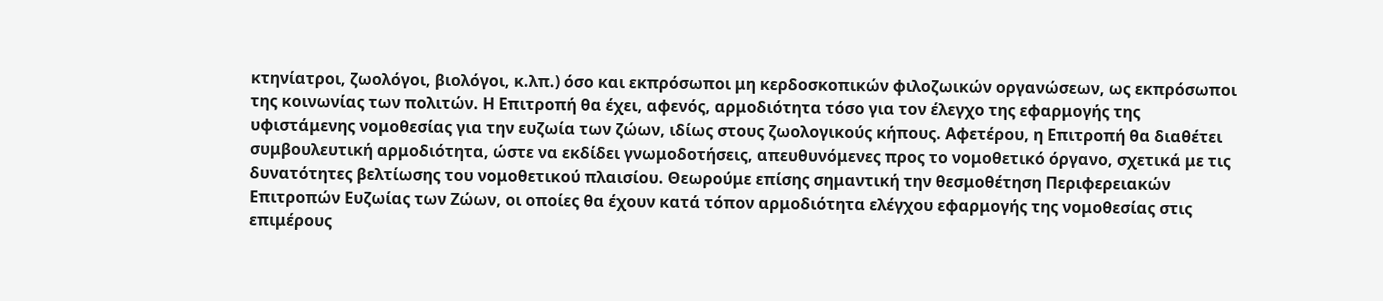κτηνίατροι, ζωολόγοι, βιολόγοι, κ.λπ.) όσο και εκπρόσωποι μη κερδοσκοπικών φιλοζωικών οργανώσεων, ως εκπρόσωποι της κοινωνίας των πολιτών. Η Επιτροπή θα έχει, αφενός, αρμοδιότητα τόσο για τον έλεγχο της εφαρμογής της υφιστάμενης νομοθεσίας για την ευζωία των ζώων, ιδίως στους ζωολογικούς κήπους. Αφετέρου, η Επιτροπή θα διαθέτει συμβουλευτική αρμοδιότητα, ώστε να εκδίδει γνωμοδοτήσεις, απευθυνόμενες προς το νομοθετικό όργανο, σχετικά με τις δυνατότητες βελτίωσης του νομοθετικού πλαισίου. Θεωρούμε επίσης σημαντική την θεσμοθέτηση Περιφερειακών Επιτροπών Ευζωίας των Ζώων, οι οποίες θα έχουν κατά τόπον αρμοδιότητα ελέγχου εφαρμογής της νομοθεσίας στις επιμέρους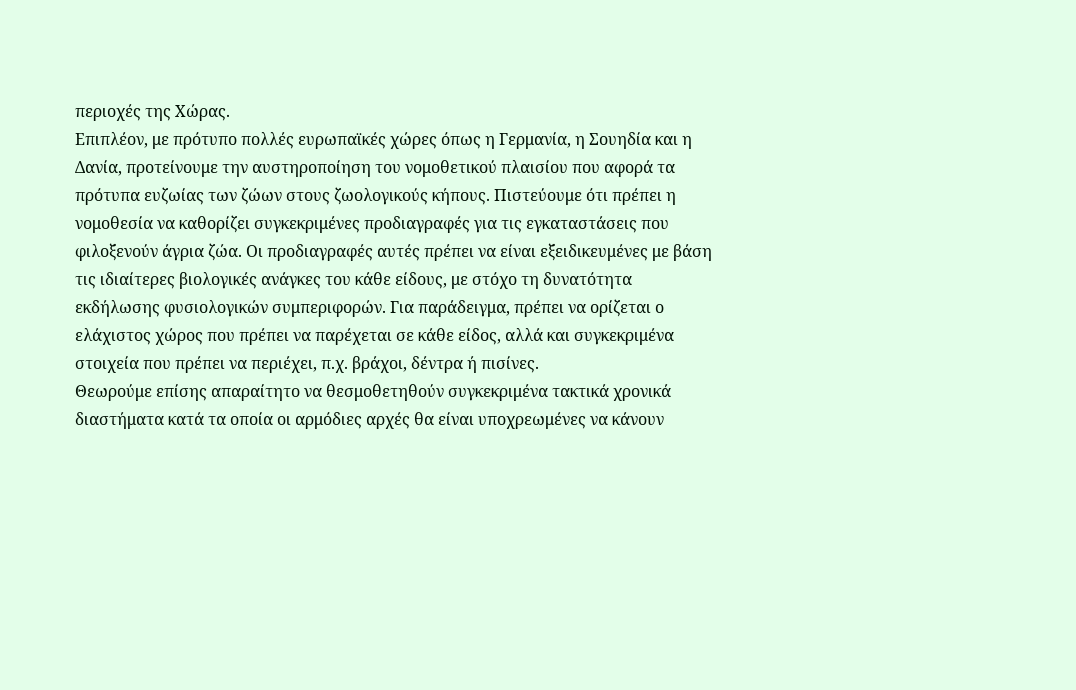περιοχές της Χώρας.
Επιπλέον, με πρότυπο πολλές ευρωπαϊκές χώρες όπως η Γερμανία, η Σουηδία και η Δανία, προτείνουμε την αυστηροποίηση του νομοθετικού πλαισίου που αφορά τα πρότυπα ευζωίας των ζώων στους ζωολογικούς κήπους. Πιστεύουμε ότι πρέπει η νομοθεσία να καθορίζει συγκεκριμένες προδιαγραφές για τις εγκαταστάσεις που φιλοξενούν άγρια ζώα. Οι προδιαγραφές αυτές πρέπει να είναι εξειδικευμένες με βάση τις ιδιαίτερες βιολογικές ανάγκες του κάθε είδους, με στόχο τη δυνατότητα εκδήλωσης φυσιολογικών συμπεριφορών. Για παράδειγμα, πρέπει να ορίζεται ο ελάχιστος χώρος που πρέπει να παρέχεται σε κάθε είδος, αλλά και συγκεκριμένα στοιχεία που πρέπει να περιέχει, π.χ. βράχοι, δέντρα ή πισίνες.
Θεωρούμε επίσης απαραίτητο να θεσμοθετηθούν συγκεκριμένα τακτικά χρονικά διαστήματα κατά τα οποία οι αρμόδιες αρχές θα είναι υποχρεωμένες να κάνουν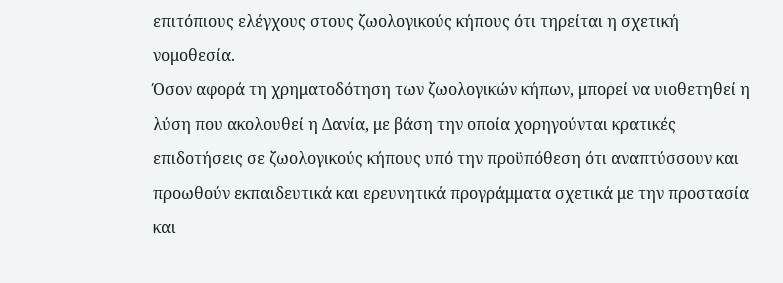επιτόπιους ελέγχους στους ζωολογικούς κήπους ότι τηρείται η σχετική νομοθεσία.
Όσον αφορά τη χρηματοδότηση των ζωολογικών κήπων, μπορεί να υιοθετηθεί η λύση που ακολουθεί η Δανία, με βάση την οποία χορηγούνται κρατικές επιδοτήσεις σε ζωολογικούς κήπους υπό την προϋπόθεση ότι αναπτύσσουν και προωθούν εκπαιδευτικά και ερευνητικά προγράμματα σχετικά με την προστασία και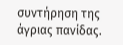συντήρηση της άγριας πανίδας.